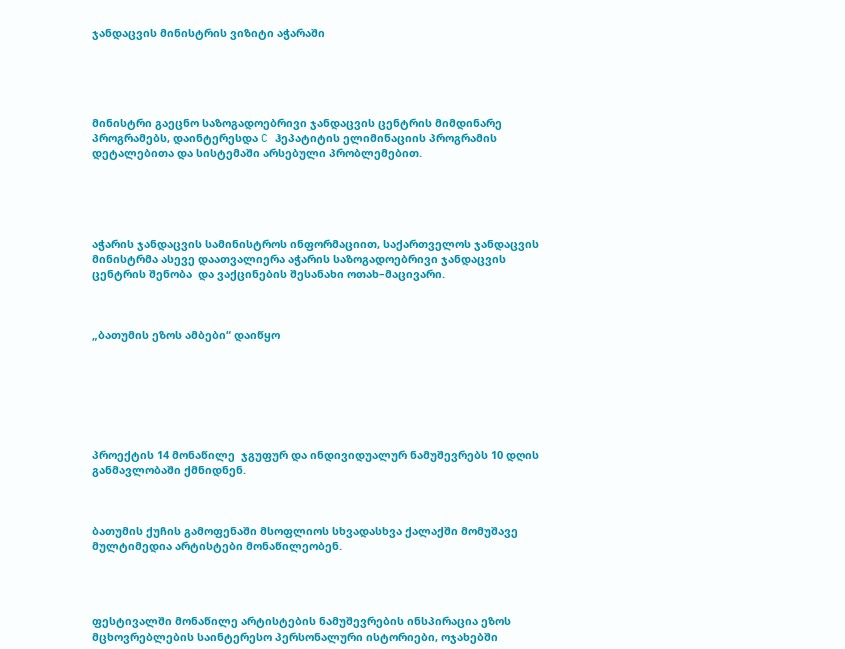ჯანდაცვის მინისტრის ვიზიტი აჭარაში





მინისტრი გაეცნო საზოგადოებრივი ჯანდაცვის ცენტრის მიმდინარე პროგრამებს, დაინტერესდა C ჰეპატიტის ელიმინაციის პროგრამის დეტალებითა და სისტემაში არსებული პრობლემებით.





აჭარის ჯანდაცვის სამინისტროს ინფორმაციით, საქართველოს ჯანდაცვის მინისტრმა ასევე დაათვალიერა აჭარის საზოგადოებრივი ჯანდაცვის ცენტრის შენობა  და ვაქცინების შესანახი ოთახ–მაცივარი.



„ბათუმის ეზოს ამბები“ დაიწყო







პროექტის 14 მონაწილე  ჯგუფურ და ინდივიდუალურ ნამუშევრებს 10 დღის განმავლობაში ქმნიდნენ.



ბათუმის ქუჩის გამოფენაში მსოფლიოს სხვადასხვა ქალაქში მომუშავე მულტიმედია არტისტები მონაწილეობენ.




ფესტივალში მონაწილე არტისტების ნამუშევრების ინსპირაცია ეზოს მცხოვრებლების საინტერესო პერსონალური ისტორიები, ოჯახებში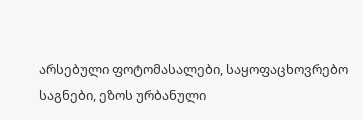არსებული ფოტომასალები, საყოფაცხოვრებო საგნები, ეზოს ურბანული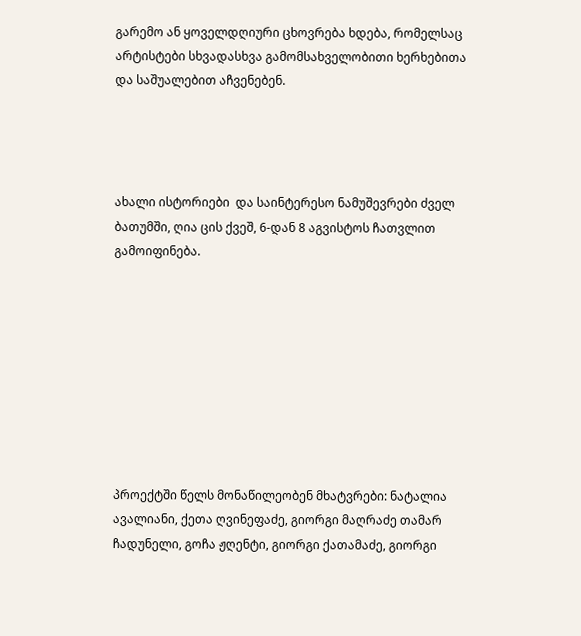გარემო ან ყოველდღიური ცხოვრება ხდება, რომელსაც არტისტები სხვადასხვა გამომსახველობითი ხერხებითა და საშუალებით აჩვენებენ.




ახალი ისტორიები  და საინტერესო ნამუშევრები ძველ ბათუმში, ღია ცის ქვეშ, 6-დან 8 აგვისტოს ჩათვლით  გამოიფინება.









პროექტში წელს მონაწილეობენ მხატვრები: ნატალია ავალიანი, ქეთა ღვინეფაძე, გიორგი მაღრაძე თამარ ჩადუნელი, გოჩა ჟღენტი, გიორგი ქათამაძე, გიორგი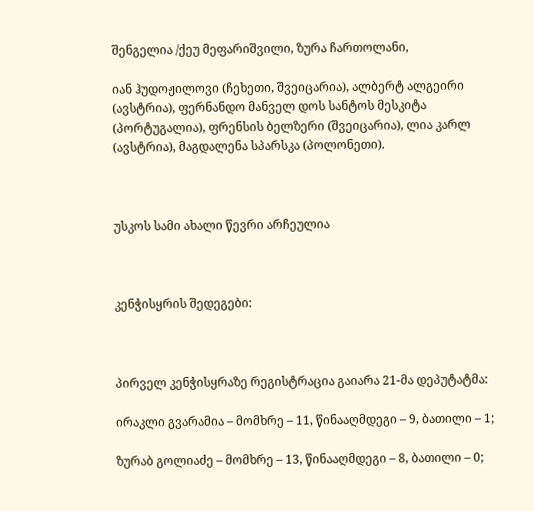შენგელია /ქეუ მეფარიშვილი, ზურა ჩართოლანი,

იან ჰუდოჟილოვი (ჩეხეთი, შვეიცარია), ალბერტ ალგეირი (ავსტრია), ფერნანდო მანველ დოს სანტოს მესკიტა (პორტუგალია), ფრენსის ბელზერი (შვეიცარია), ლია კარლ (ავსტრია), მაგდალენა სპარსკა (პოლონეთი).



უსკოს სამი ახალი წევრი არჩეულია



კენჭისყრის შედეგები:



პირველ კენჭისყრაზე რეგისტრაცია გაიარა 21-მა დეპუტატმა:

ირაკლი გვარამია – მომხრე – 11, წინააღმდეგი – 9, ბათილი – 1;

ზურაბ გოლიაძე – მომხრე – 13, წინააღმდეგი – 8, ბათილი – 0;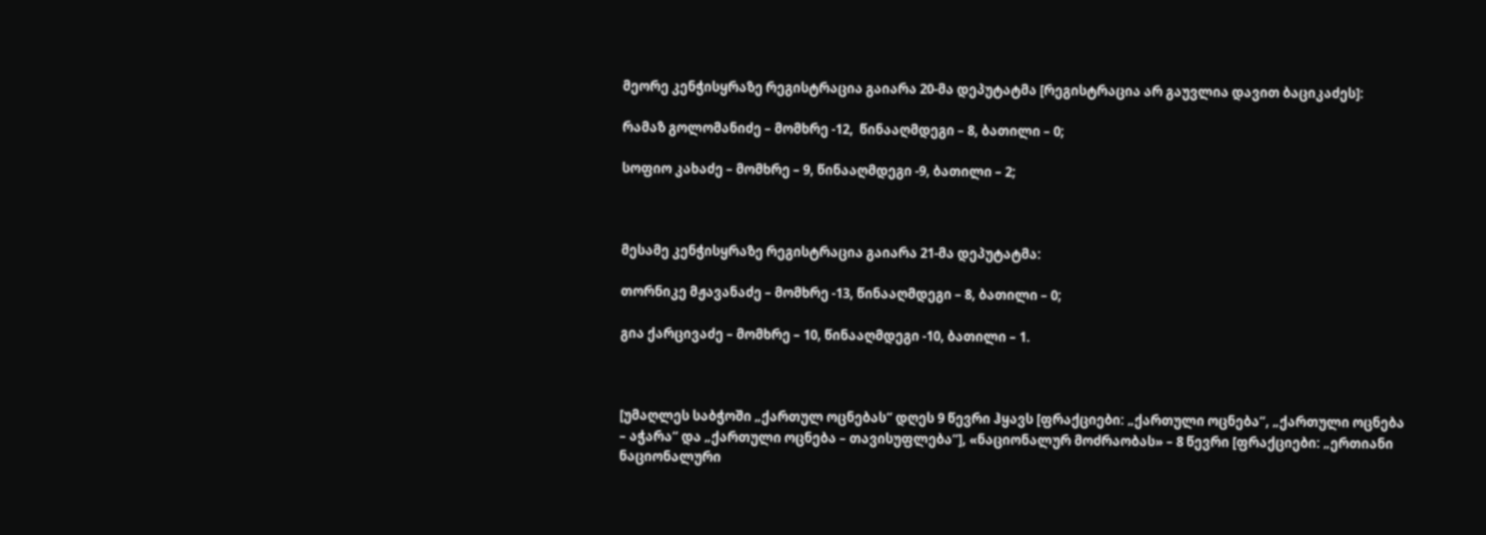მეორე კენჭისყრაზე რეგისტრაცია გაიარა 20-მა დეპუტატმა [რეგისტრაცია არ გაუვლია დავით ბაციკაძეს]:

რამაზ გოლომანიძე – მომხრე -12,  წინააღმდეგი – 8, ბათილი – 0;

სოფიო კახაძე – მომხრე – 9, წინააღმდეგი -9, ბათილი – 2;



მესამე კენჭისყრაზე რეგისტრაცია გაიარა 21-მა დეპუტატმა:

თორნიკე მჟავანაძე – მომხრე -13, წინააღმდეგი – 8, ბათილი – 0;

გია ქარცივაძე – მომხრე – 10, წინააღმდეგი -10, ბათილი – 1.



[უმაღლეს საბჭოში „ქართულ ოცნებას“ დღეს 9 წევრი ჰყავს [ფრაქციები: „ქართული ოცნება“, „ქართული ოცნება – აჭარა“ და „ქართული ოცნება – თავისუფლება“], «ნაციონალურ მოძრაობას» – 8 წევრი [ფრაქციები: „ერთიანი ნაციონალური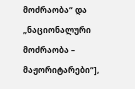მოძრაობა“ და „ნაციონალური მოძრაობა – მაჟორიტარები“],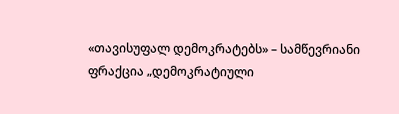«თავისუფალ დემოკრატებს» – სამწევრიანი ფრაქცია „დემოკრატიული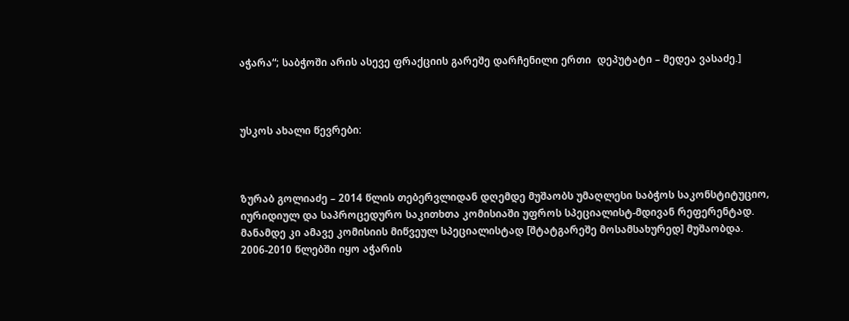აჭარა“; საბჭოში არის ასევე ფრაქციის გარეშე დარჩენილი ერთი  დეპუტატი – მედეა ვასაძე.]



უსკოს ახალი წევრები:



ზურაბ გოლიაძე – 2014 წლის თებერვლიდან დღემდე მუშაობს უმაღლესი საბჭოს საკონსტიტუციო, იურიდიულ და საპროცედურო საკითხთა კომისიაში უფროს სპეციალისტ-მდივან რეფერენტად. მანამდე კი ამავე კომისიის მიწვეულ სპეციალისტად [შტატგარეშე მოსამსახურედ] მუშაობდა. 2006-2010 წლებში იყო აჭარის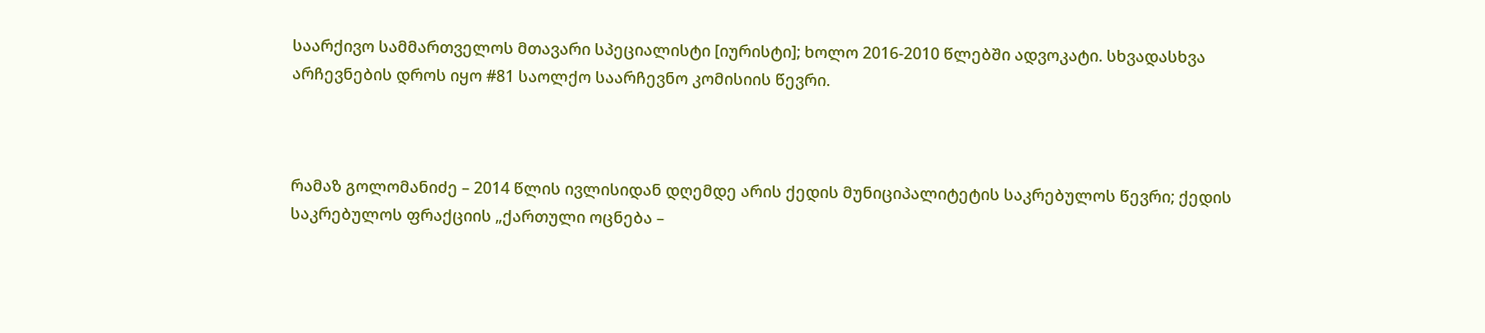საარქივო სამმართველოს მთავარი სპეციალისტი [იურისტი]; ხოლო 2016-2010 წლებში ადვოკატი. სხვადასხვა არჩევნების დროს იყო #81 საოლქო საარჩევნო კომისიის წევრი.



რამაზ გოლომანიძე – 2014 წლის ივლისიდან დღემდე არის ქედის მუნიციპალიტეტის საკრებულოს წევრი; ქედის საკრებულოს ფრაქციის „ქართული ოცნება –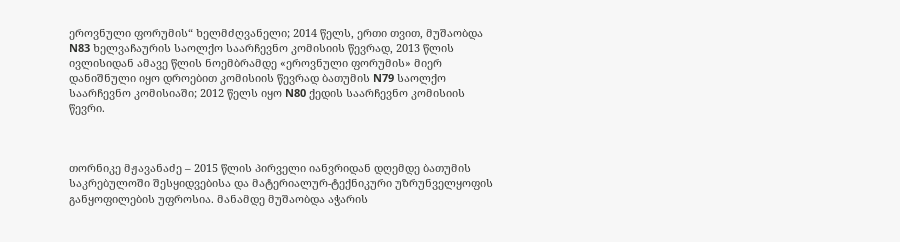ეროვნული ფორუმის“ ხელმძღვანელი; 2014 წელს, ერთი თვით, მუშაობდა N83 ხელვაჩაურის საოლქო საარჩევნო კომისიის წევრად, 2013 წლის ივლისიდან ამავე წლის ნოემბრამდე «ეროვნული ფორუმის» მიერ დანიშნული იყო დროებით კომისიის წევრად ბათუმის N79 საოლქო საარჩევნო კომისიაში; 2012 წელს იყო N80 ქედის საარჩევნო კომისიის წევრი.



თორნიკე მჟავანაძე – 2015 წლის პირველი იანვრიდან დღემდე ბათუმის საკრებულოში შესყიდვებისა და მატერიალურ-ტექნიკური უზრუნველყოფის განყოფილების უფროსია. მანამდე მუშაობდა აჭარის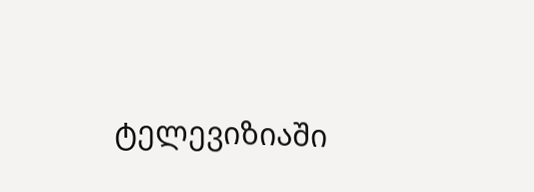ტელევიზიაში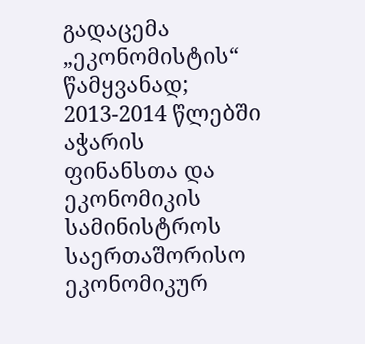გადაცემა „ეკონომისტის“ წამყვანად; 2013-2014 წლებში აჭარის ფინანსთა და ეკონომიკის სამინისტროს საერთაშორისო ეკონომიკურ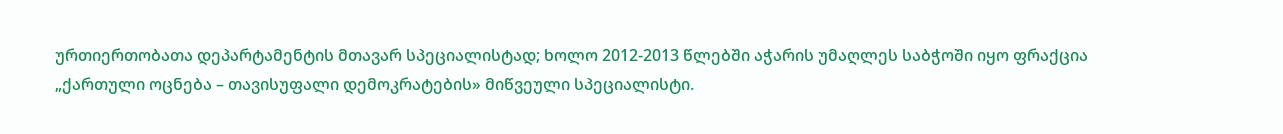ურთიერთობათა დეპარტამენტის მთავარ სპეციალისტად; ხოლო 2012-2013 წლებში აჭარის უმაღლეს საბჭოში იყო ფრაქცია „ქართული ოცნება – თავისუფალი დემოკრატების» მიწვეული სპეციალისტი.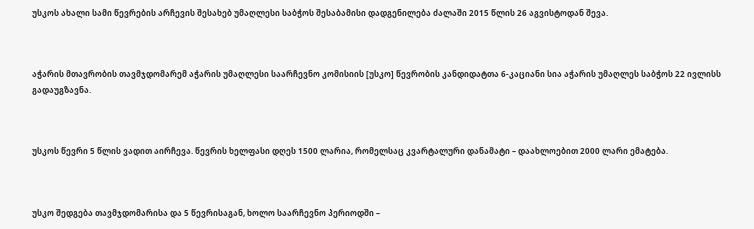უსკოს ახალი სამი წევრების არჩევის შესახებ უმაღლესი საბჭოს შესაბამისი დადგენილება ძალაში 2015 წლის 26 აგვისტოდან შევა.



აჭარის მთავრობის თავმჯდომარემ აჭარის უმაღლესი საარჩევნო კომისიის [უსკო] წევრობის კანდიდატთა 6-კაციანი სია აჭარის უმაღლეს საბჭოს 22 ივლისს გადაუგზავნა.



უსკოს წევრი 5 წლის ვადით აირჩევა. წევრის ხელფასი დღეს 1500 ლარია, რომელსაც კვარტალური დანამატი – დაახლოებით 2000 ლარი ემატება.



უსკო შედგება თავმჯდომარისა და 5 წევრისაგან, ხოლო საარჩევნო პერიოდში –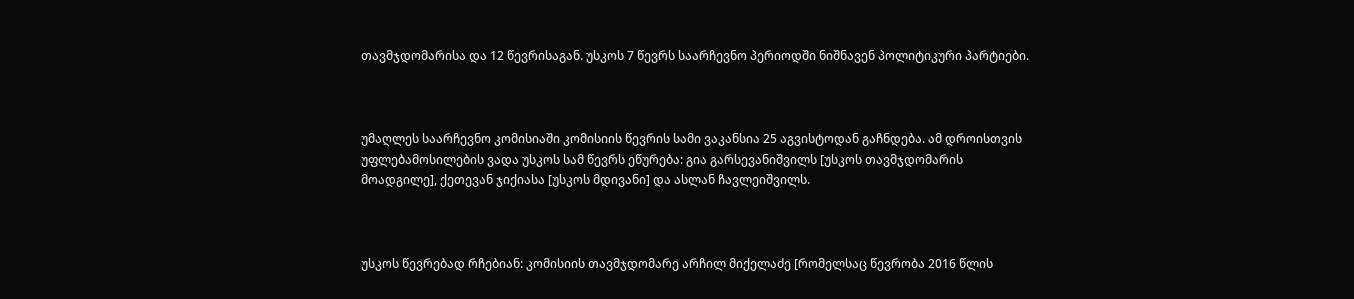თავმჯდომარისა და 12 წევრისაგან. უსკოს 7 წევრს საარჩევნო პერიოდში ნიშნავენ პოლიტიკური პარტიები.



უმაღლეს საარჩევნო კომისიაში კომისიის წევრის სამი ვაკანსია 25 აგვისტოდან გაჩნდება. ამ დროისთვის უფლებამოსილების ვადა უსკოს სამ წევრს ეწურება: გია გარსევანიშვილს [უსკოს თავმჯდომარის მოადგილე], ქეთევან ჯიქიასა [უსკოს მდივანი] და ასლან ჩავლეიშვილს.



უსკოს წევრებად რჩებიან: კომისიის თავმჯდომარე არჩილ მიქელაძე [რომელსაც წევრობა 2016 წლის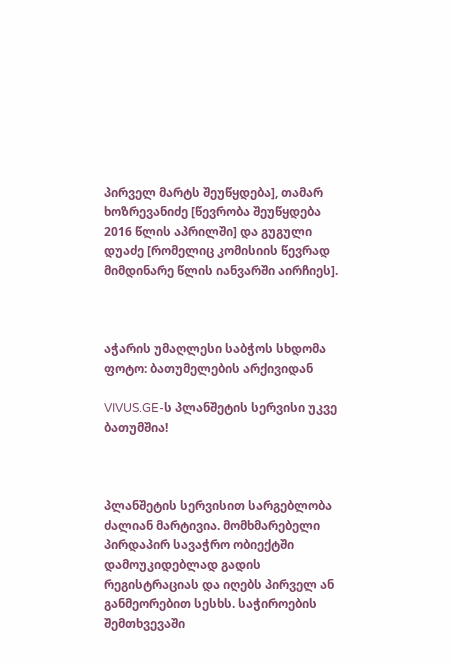პირველ მარტს შეუწყდება], თამარ ხოზრევანიძე [წევრობა შეუწყდება 2016 წლის აპრილში] და გუგული დუაძე [რომელიც კომისიის წევრად მიმდინარე წლის იანვარში აირჩიეს].



აჭარის უმაღლესი საბჭოს სხდომა ფოტო: ბათუმელების არქივიდან

VIVUS.GE-ს პლანშეტის სერვისი უკვე ბათუმშია!



პლანშეტის სერვისით სარგებლობა ძალიან მარტივია. მომხმარებელი პირდაპირ სავაჭრო ობიექტში დამოუკიდებლად გადის რეგისტრაციას და იღებს პირველ ან განმეორებით სესხს. საჭიროების შემთხვევაში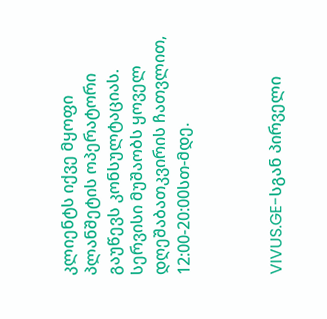კლიენტს იქვე მყოფი პლანშეტის ოპერატორი გაუწევს კონსულტაციას. სერვისი მუშაობს ყოველ დღეშაბათკვირის ჩათვლით, 12:00-20:00სთ-მდე.



VIVUS.GE-სგან პირველი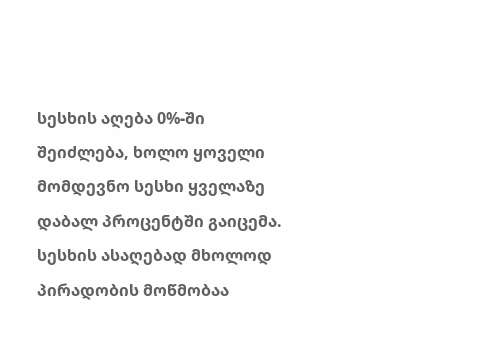სესხის აღება 0%-ში შეიძლება, ხოლო ყოველი მომდევნო სესხი ყველაზე დაბალ პროცენტში გაიცემა. სესხის ასაღებად მხოლოდ პირადობის მოწმობაა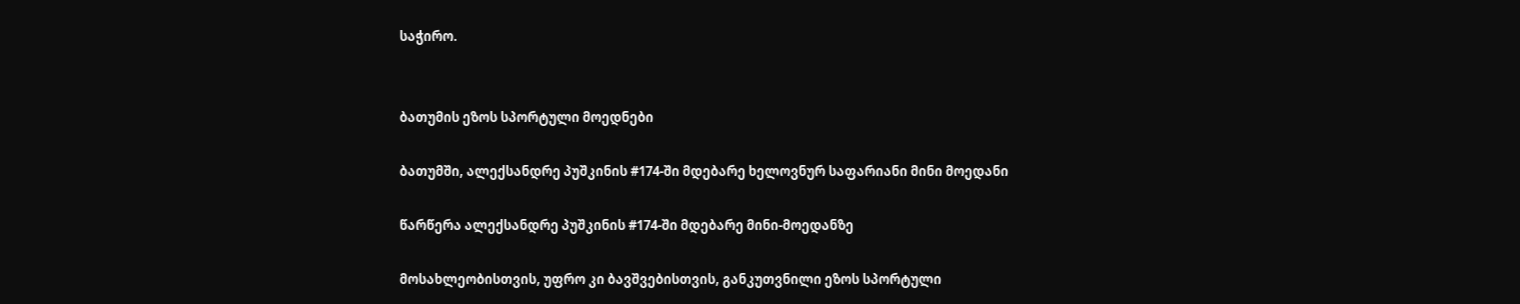საჭირო.


ბათუმის ეზოს სპორტული მოედნები

ბათუმში, ალექსანდრე პუშკინის #174-ში მდებარე ხელოვნურ საფარიანი მინი მოედანი

წარწერა ალექსანდრე პუშკინის #174-ში მდებარე მინი-მოედანზე

მოსახლეობისთვის, უფრო კი ბავშვებისთვის, განკუთვნილი ეზოს სპორტული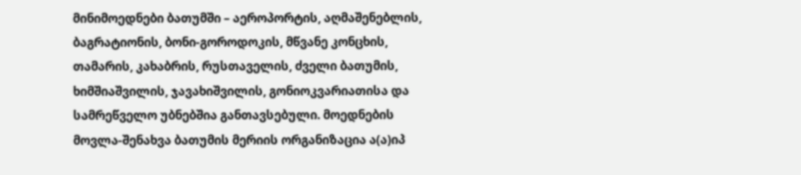მინიმოედნები ბათუმში – აეროპორტის, აღმაშენებლის, ბაგრატიონის, ბონი-გოროდოკის, მწვანე კონცხის, თამარის, კახაბრის, რუსთაველის, ძველი ბათუმის, ხიმშიაშვილის, ჯავახიშვილის, გონიოკვარიათისა და სამრეწველო უბნებშია განთავსებული. მოედნების მოვლა-შენახვა ბათუმის მერიის ორგანიზაცია ა(ა)იპ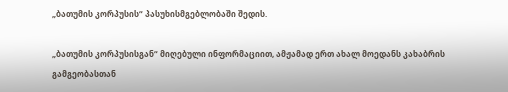„ბათუმის კორპუსის“ პასუხისმგებლობაში შედის.

„ბათუმის კორპუსისგან“ მიღებული ინფორმაციით, ამჟამად ერთ ახალ მოედანს კახაბრის გამგეობასთან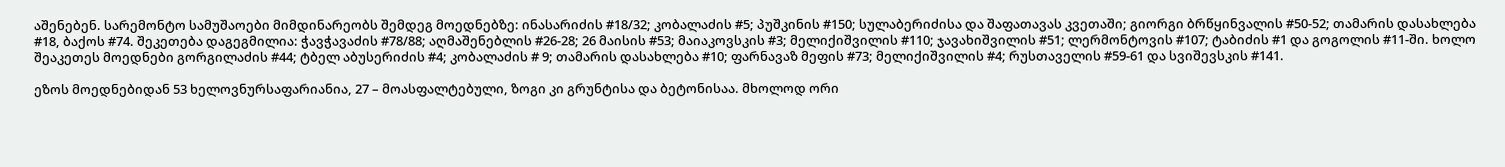აშენებენ. სარემონტო სამუშაოები მიმდინარეობს შემდეგ მოედნებზე: ინასარიძის #18/32; კობალაძის #5; პუშკინის #150; სულაბერიძისა და შაფათავას კვეთაში; გიორგი ბრწყინვალის #50-52; თამარის დასახლება #18, ბაქოს #74. შეკეთება დაგეგმილია: ჭავჭავაძის #78/88; აღმაშენებლის #26-28; 26 მაისის #53; მაიაკოვსკის #3; მელიქიშვილის #110; ჯავახიშვილის #51; ლერმონტოვის #107; ტაბიძის #1 და გოგოლის #11-ში. ხოლო შეაკეთეს მოედნები გორგილაძის #44; ტბელ აბუსერიძის #4; კობალაძის # 9; თამარის დასახლება #10; ფარნავაზ მეფის #73; მელიქიშვილის #4; რუსთაველის #59-61 და სვიშევსკის #141.

ეზოს მოედნებიდან 53 ხელოვნურსაფარიანია, 27 – მოასფალტებული, ზოგი კი გრუნტისა და ბეტონისაა. მხოლოდ ორი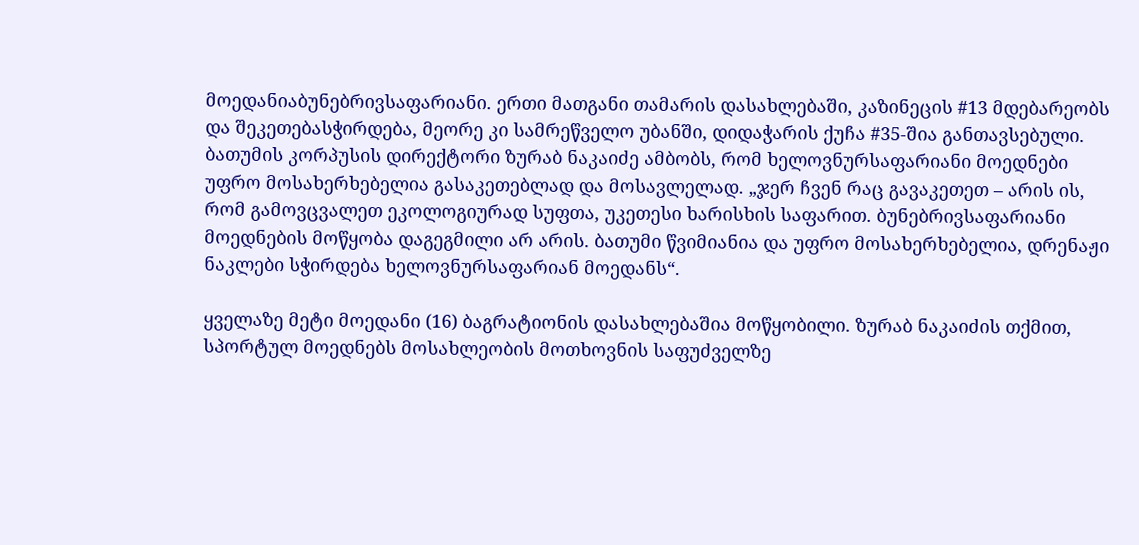მოედანიაბუნებრივსაფარიანი. ერთი მათგანი თამარის დასახლებაში, კაზინეცის #13 მდებარეობს და შეკეთებასჭირდება, მეორე კი სამრეწველო უბანში, დიდაჭარის ქუჩა #35-შია განთავსებული. ბათუმის კორპუსის დირექტორი ზურაბ ნაკაიძე ამბობს, რომ ხელოვნურსაფარიანი მოედნები უფრო მოსახერხებელია გასაკეთებლად და მოსავლელად. „ჯერ ჩვენ რაც გავაკეთეთ – არის ის, რომ გამოვცვალეთ ეკოლოგიურად სუფთა, უკეთესი ხარისხის საფარით. ბუნებრივსაფარიანი მოედნების მოწყობა დაგეგმილი არ არის. ბათუმი წვიმიანია და უფრო მოსახერხებელია, დრენაჟი ნაკლები სჭირდება ხელოვნურსაფარიან მოედანს“.

ყველაზე მეტი მოედანი (16) ბაგრატიონის დასახლებაშია მოწყობილი. ზურაბ ნაკაიძის თქმით, სპორტულ მოედნებს მოსახლეობის მოთხოვნის საფუძველზე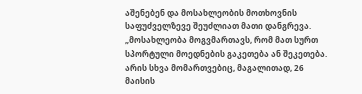აშენებენ და მოსახლეობის მოთხოვნის საფუძველზევე შეუძლიათ მათი დანგრევა. „მოსახლეობა მოგვმართავს, რომ მათ სურთ სპორტული მოედნების გაკეთება ან შეკეთება. არის სხვა მომართვებიც, მაგალითად, 26 მაისის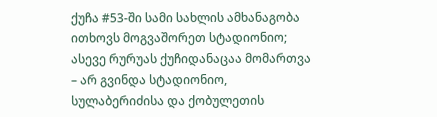ქუჩა #53-ში სამი სახლის ამხანაგობა ითხოვს მოგვაშორეთ სტადიონიო; ასევე რურუას ქუჩიდანაცაა მომართვა – არ გვინდა სტადიონიო, სულაბერიძისა და ქობულეთის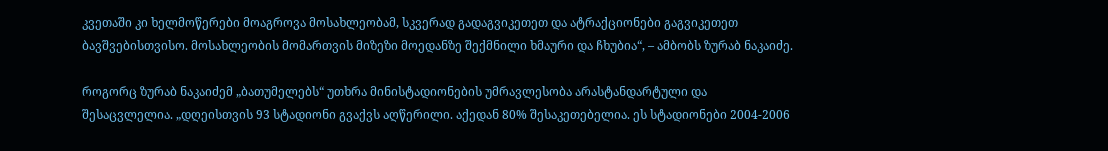კვეთაში კი ხელმოწერები მოაგროვა მოსახლეობამ, სკვერად გადაგვიკეთეთ და ატრაქციონები გაგვიკეთეთ ბავშვებისთვისო. მოსახლეობის მომართვის მიზეზი მოედანზე შექმნილი ხმაური და ჩხუბია“, – ამბობს ზურაბ ნაკაიძე.

როგორც ზურაბ ნაკაიძემ „ბათუმელებს“ უთხრა მინისტადიონების უმრავლესობა არასტანდარტული და შესაცვლელია. „დღეისთვის 93 სტადიონი გვაქვს აღწერილი. აქედან 80% შესაკეთებელია. ეს სტადიონები 2004-2006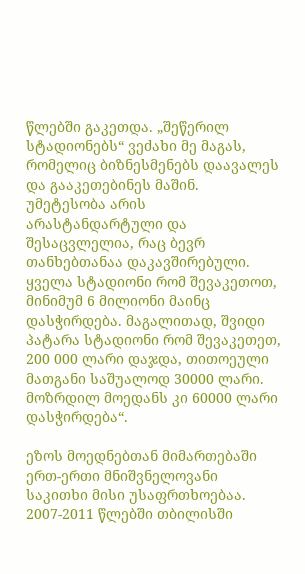წლებში გაკეთდა. „შეწერილ სტადიონებს“ ვეძახი მე მაგას, რომელიც ბიზნესმენებს დაავალეს და გააკეთებინეს მაშინ. უმეტესობა არის არასტანდარტული და შესაცვლელია, რაც ბევრ თანხებთანაა დაკავშირებული. ყველა სტადიონი რომ შევაკეთოთ, მინიმუმ 6 მილიონი მაინც დასჭირდება. მაგალითად, შვიდი პატარა სტადიონი რომ შევაკეთეთ, 200 000 ლარი დაჯდა, თითოეული მათგანი საშუალოდ 30000 ლარი. მოზრდილ მოედანს კი 60000 ლარი დასჭირდება“.

ეზოს მოედნებთან მიმართებაში ერთ-ერთი მნიშვნელოვანი საკითხი მისი უსაფრთხოებაა. 2007-2011 წლებში თბილისში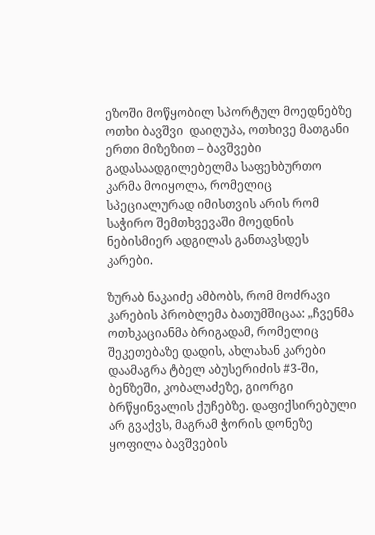ეზოში მოწყობილ სპორტულ მოედნებზე ოთხი ბავშვი  დაიღუპა, ოთხივე მათგანი ერთი მიზეზით – ბავშვები გადასაადგილებელმა საფეხბურთო კარმა მოიყოლა, რომელიც სპეციალურად იმისთვის არის რომ საჭირო შემთხვევაში მოედნის ნებისმიერ ადგილას განთავსდეს კარები.

ზურაბ ნაკაიძე ამბობს, რომ მოძრავი კარების პრობლემა ბათუმშიცაა: „ჩვენმა ოთხკაციანმა ბრიგადამ, რომელიც შეკეთებაზე დადის, ახლახან კარები დაამაგრა ტბელ აბუსერიძის #3-ში, ბენზეში, კობალაძეზე, გიორგი ბრწყინვალის ქუჩებზე. დაფიქსირებული არ გვაქვს, მაგრამ ჭორის დონეზე ყოფილა ბავშვების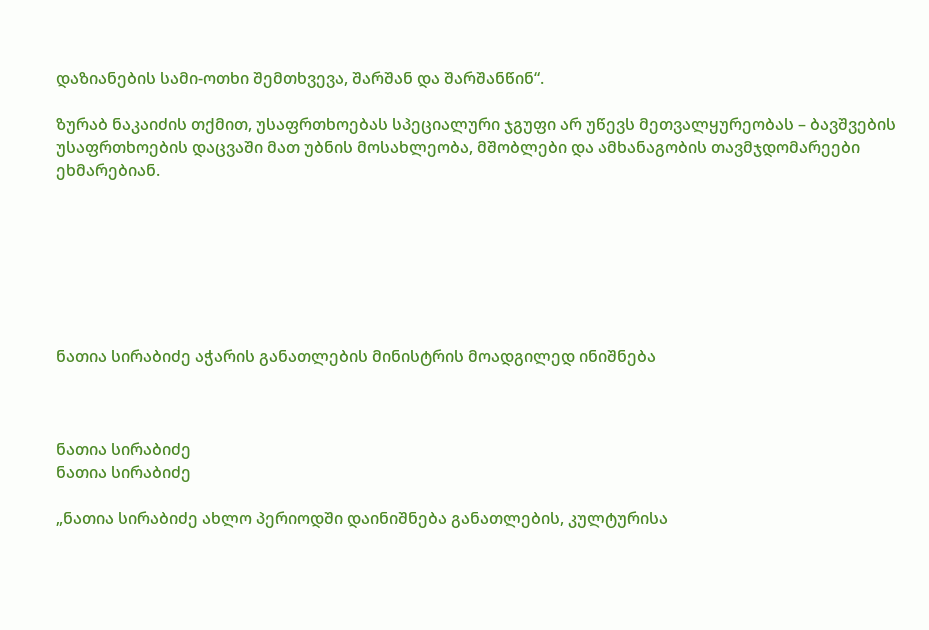დაზიანების სამი-ოთხი შემთხვევა, შარშან და შარშანწინ“.

ზურაბ ნაკაიძის თქმით, უსაფრთხოებას სპეციალური ჯგუფი არ უწევს მეთვალყურეობას – ბავშვების უსაფრთხოების დაცვაში მათ უბნის მოსახლეობა, მშობლები და ამხანაგობის თავმჯდომარეები ეხმარებიან.







ნათია სირაბიძე აჭარის განათლების მინისტრის მოადგილედ ინიშნება



ნათია სირაბიძე
ნათია სირაბიძე

„ნათია სირაბიძე ახლო პერიოდში დაინიშნება განათლების, კულტურისა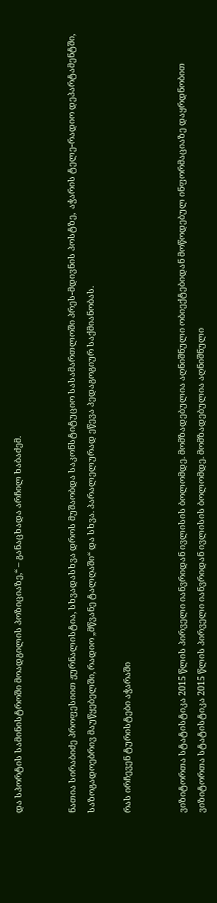და სპორტის სამინისტროში მოადგილის პოზიციაზე,“ – განაცხადა არჩილ ხაბაძემ.


ნათია სირაბიძე პროფესიით ჟურნალისტია, სხვადასხვა დროს მუშაობდა საკონსტიტუციო სასამართლოში პრეს-მდივნის პოსტზე,  აჭარის ტელე-რადიო დეპარტამენტში, საზოგადოებრივ მაუწყებელში, რადიო „მწვანე ტალღაში“ და სხვა. პარალელურად ეწევა პედაგოგიურ საქმიანობას.

რას ირჩევენ ტურისტები აჭარაში


ვიზიტორთა სტატისტიკა 2015 წლის პირველი იანვრიდან ივლისის ბოლომდე. მომზადებულია აღნიშნული ობიექტებიდან მოწოდებულ ინფორმაციაზე დაყრდნობით
ვიზიტორთა სტატისტიკა 2015 წლის პირველი იანვრიდან ივლისის ბოლომდე. მომზადებულია აღნიშნული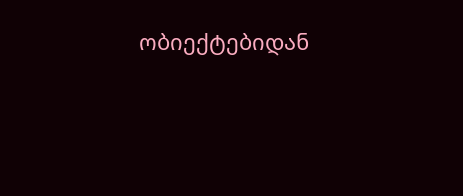ობიექტებიდან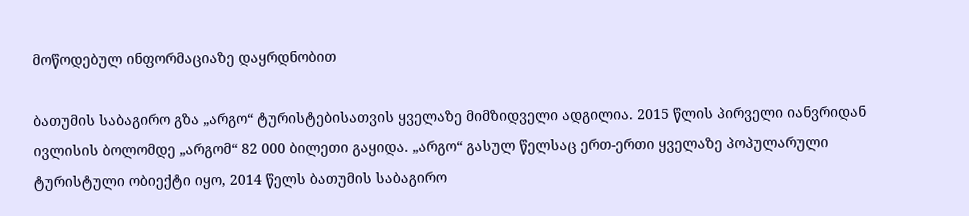მოწოდებულ ინფორმაციაზე დაყრდნობით

ბათუმის საბაგირო გზა „არგო“ ტურისტებისათვის ყველაზე მიმზიდველი ადგილია. 2015 წლის პირველი იანვრიდან ივლისის ბოლომდე „არგომ“ 82 000 ბილეთი გაყიდა. „არგო“ გასულ წელსაც ერთ-ერთი ყველაზე პოპულარული ტურისტული ობიექტი იყო, 2014 წელს ბათუმის საბაგირო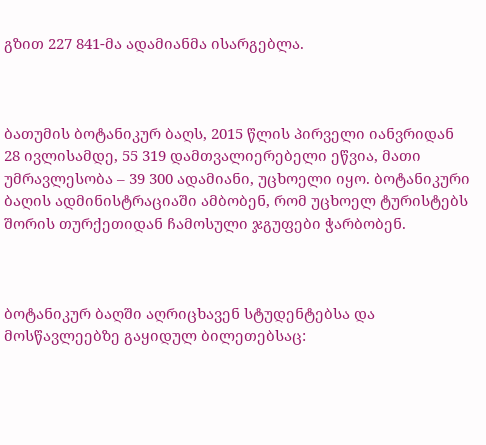გზით 227 841-მა ადამიანმა ისარგებლა.



ბათუმის ბოტანიკურ ბაღს, 2015 წლის პირველი იანვრიდან 28 ივლისამდე, 55 319 დამთვალიერებელი ეწვია, მათი უმრავლესობა – 39 300 ადამიანი, უცხოელი იყო. ბოტანიკური ბაღის ადმინისტრაციაში ამბობენ, რომ უცხოელ ტურისტებს შორის თურქეთიდან ჩამოსული ჯგუფები ჭარბობენ.



ბოტანიკურ ბაღში აღრიცხავენ სტუდენტებსა და მოსწავლეებზე გაყიდულ ბილეთებსაც: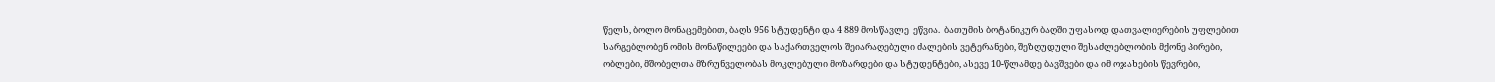წელს, ბოლო მონაცემებით, ბაღს 956 სტუდენტი და 4 889 მოსწავლე  ეწვია.  ბათუმის ბოტანიკურ ბაღში უფასოდ დათვალიერების უფლებით სარგებლობენ ომის მონაწილეები და საქართველოს შეიარაღებული ძალების ვეტერანები, შეზღუდული შესაძლებლობის მქონე პირები, ობლები, მშობელთა მზრუნველობას მოკლებული მოზარდები და სტუდენტები, ასევე 10-წლამდე ბავშვები და იმ ოჯახების წევრები,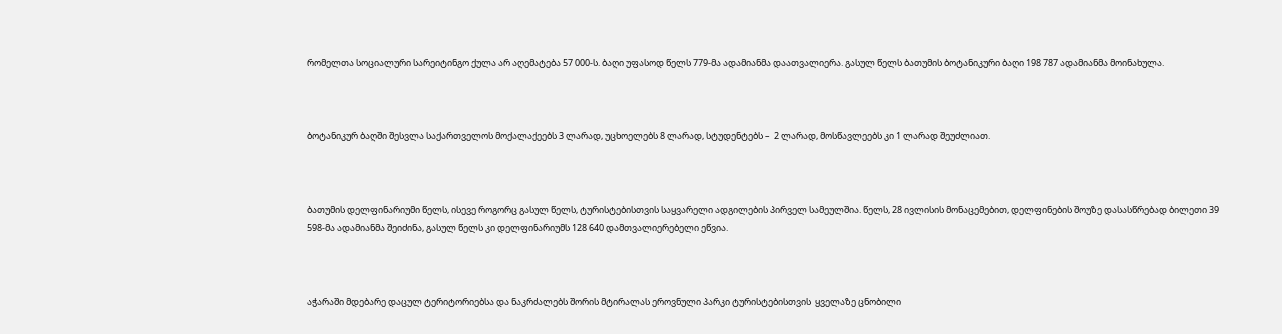რომელთა სოციალური სარეიტინგო ქულა არ აღემატება 57 000-ს. ბაღი უფასოდ წელს 779-მა ადამიანმა დაათვალიერა. გასულ წელს ბათუმის ბოტანიკური ბაღი 198 787 ადამიანმა მოინახულა.



ბოტანიკურ ბაღში შესვლა საქართველოს მოქალაქეებს 3 ლარად, უცხოელებს 8 ლარად, სტუდენტებს –  2 ლარად, მოსწავლეებს კი 1 ლარად შეუძლიათ.



ბათუმის დელფინარიუმი წელს, ისევე როგორც გასულ წელს, ტურისტებისთვის საყვარელი ადგილების პირველ სამეულშია. წელს, 28 ივლისის მონაცემებით, დელფინების შოუზე დასასწრებად ბილეთი 39 598-მა ადამიანმა შეიძინა, გასულ წელს კი დელფინარიუმს 128 640 დამთვალიერებელი ეწვია.



აჭარაში მდებარე დაცულ ტერიტორიებსა და ნაკრძალებს შორის მტირალას ეროვნული პარკი ტურისტებისთვის  ყველაზე ცნობილი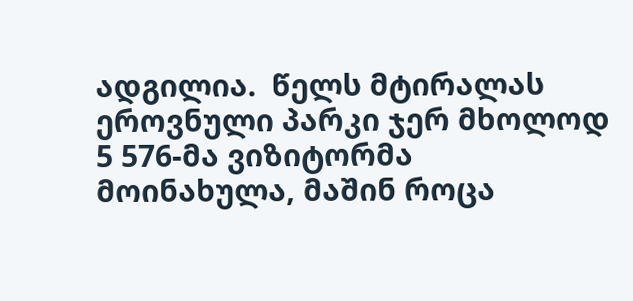ადგილია.  წელს მტირალას ეროვნული პარკი ჯერ მხოლოდ 5 576-მა ვიზიტორმა მოინახულა, მაშინ როცა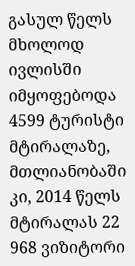გასულ წელს მხოლოდ ივლისში იმყოფებოდა 4599 ტურისტი მტირალაზე, მთლიანობაში კი, 2014 წელს მტირალას 22 968 ვიზიტორი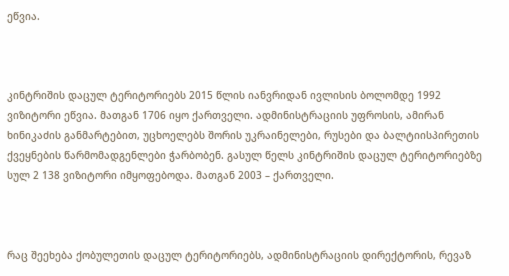ეწვია.



კინტრიშის დაცულ ტერიტორიებს 2015 წლის იანვრიდან ივლისის ბოლომდე 1992 ვიზიტორი ეწვია. მათგან 1706 იყო ქართველი. ადმინისტრაციის უფროსის, ამირან ხინიკაძის განმარტებით, უცხოელებს შორის უკრაინელები, რუსები და ბალტიისპირეთის ქვეყნების წარმომადგენლები ჭარბობენ. გასულ წელს კინტრიშის დაცულ ტერიტორიებზე სულ 2 138 ვიზიტორი იმყოფებოდა. მათგან 2003 – ქართველი.



რაც შეეხება ქობულეთის დაცულ ტერიტორიებს, ადმინისტრაციის დირექტორის, რევაზ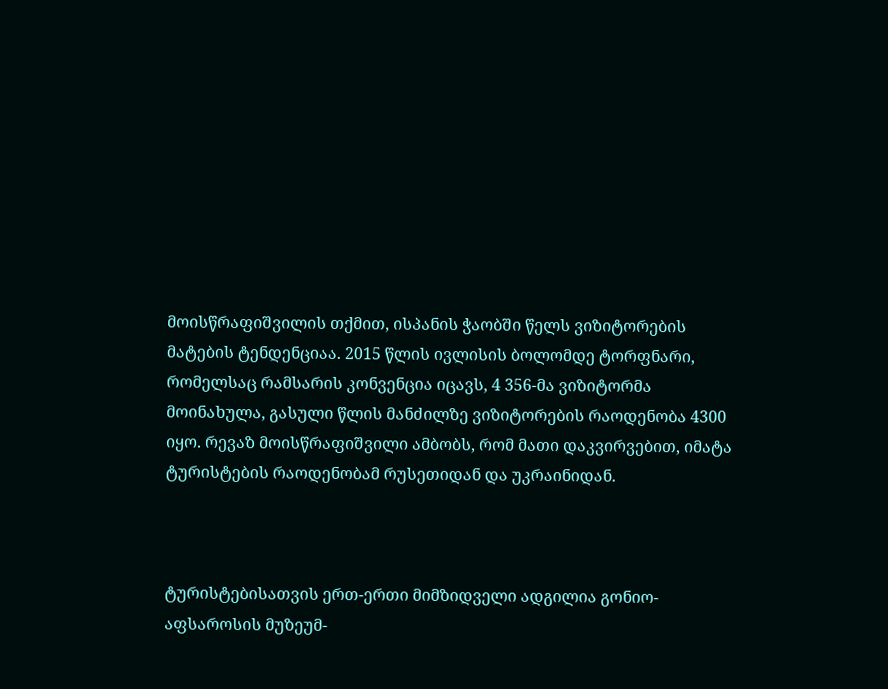მოისწრაფიშვილის თქმით, ისპანის ჭაობში წელს ვიზიტორების მატების ტენდენციაა. 2015 წლის ივლისის ბოლომდე ტორფნარი, რომელსაც რამსარის კონვენცია იცავს, 4 356-მა ვიზიტორმა მოინახულა, გასული წლის მანძილზე ვიზიტორების რაოდენობა 4300 იყო. რევაზ მოისწრაფიშვილი ამბობს, რომ მათი დაკვირვებით, იმატა ტურისტების რაოდენობამ რუსეთიდან და უკრაინიდან.



ტურისტებისათვის ერთ-ერთი მიმზიდველი ადგილია გონიო-აფსაროსის მუზეუმ-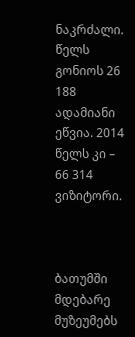ნაკრძალი. წელს გონიოს 26 188 ადამიანი ეწვია. 2014 წელს კი – 66 314 ვიზიტორი.



ბათუმში მდებარე მუზეუმებს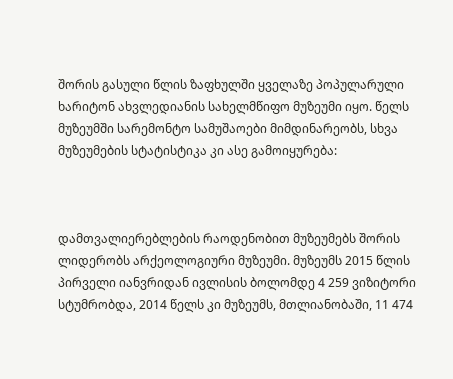შორის გასული წლის ზაფხულში ყველაზე პოპულარული ხარიტონ ახვლედიანის სახელმწიფო მუზეუმი იყო. წელს მუზეუმში სარემონტო სამუშაოები მიმდინარეობს, სხვა მუზეუმების სტატისტიკა კი ასე გამოიყურება:



დამთვალიერებლების რაოდენობით მუზეუმებს შორის ლიდერობს არქეოლოგიური მუზეუმი. მუზეუმს 2015 წლის პირველი იანვრიდან ივლისის ბოლომდე 4 259 ვიზიტორი სტუმრობდა, 2014 წელს კი მუზეუმს, მთლიანობაში, 11 474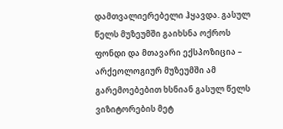დამთვალიერებელი ჰყავდა. გასულ წელს მუზეუმში გაიხსნა ოქროს ფონდი და მთავარი ექსპოზიცია – არქეოლოგიურ მუზეუმში ამ გარემოებებით ხსნიან გასულ წელს ვიზიტორების მეტ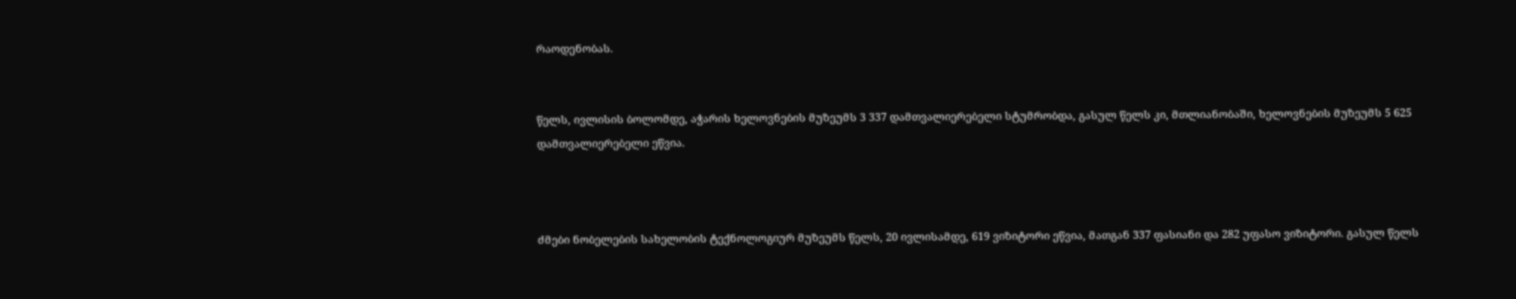რაოდენობას.


წელს, ივლისის ბოლომდე, აჭარის ხელოვნების მუზეუმს 3 337 დამთვალიერებელი სტუმრობდა, გასულ წელს კი, მთლიანობაში, ხელოვნების მუზეუმს 5 625 დამთვალიერებელი ეწვია.



ძმები ნობელების სახელობის ტექნოლოგიურ მუზეუმს წელს, 20 ივლისამდე, 619 ვიზიტორი ეწვია, მათგან 337 ფასიანი და 282 უფასო ვიზიტორი. გასულ წელს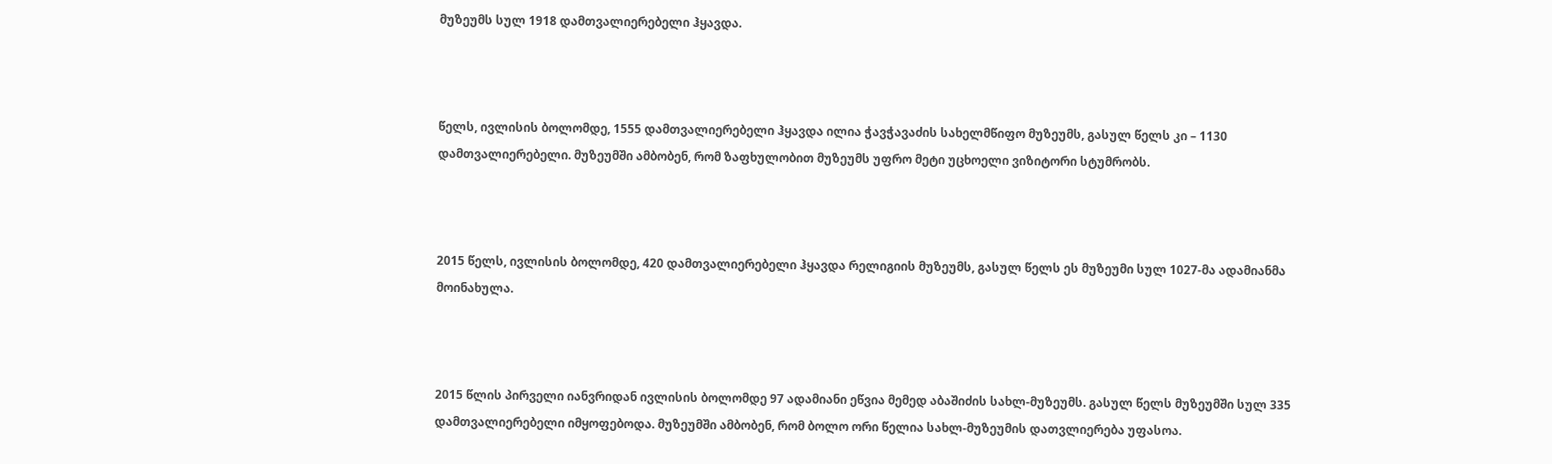მუზეუმს სულ 1918 დამთვალიერებელი ჰყავდა.



წელს, ივლისის ბოლომდე, 1555 დამთვალიერებელი ჰყავდა ილია ჭავჭავაძის სახელმწიფო მუზეუმს, გასულ წელს კი – 1130 დამთვალიერებელი. მუზეუმში ამბობენ, რომ ზაფხულობით მუზეუმს უფრო მეტი უცხოელი ვიზიტორი სტუმრობს.



2015 წელს, ივლისის ბოლომდე, 420 დამთვალიერებელი ჰყავდა რელიგიის მუზეუმს, გასულ წელს ეს მუზეუმი სულ 1027-მა ადამიანმა მოინახულა.



2015 წლის პირველი იანვრიდან ივლისის ბოლომდე 97 ადამიანი ეწვია მემედ აბაშიძის სახლ-მუზეუმს. გასულ წელს მუზეუმში სულ 335 დამთვალიერებელი იმყოფებოდა. მუზეუმში ამბობენ, რომ ბოლო ორი წელია სახლ-მუზეუმის დათვლიერება უფასოა.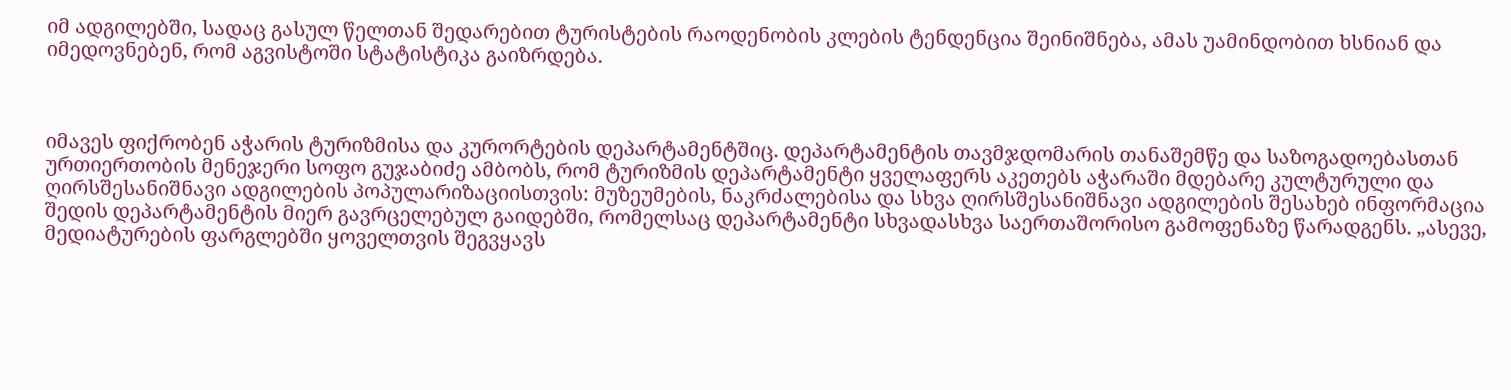იმ ადგილებში, სადაც გასულ წელთან შედარებით ტურისტების რაოდენობის კლების ტენდენცია შეინიშნება, ამას უამინდობით ხსნიან და იმედოვნებენ, რომ აგვისტოში სტატისტიკა გაიზრდება.



იმავეს ფიქრობენ აჭარის ტურიზმისა და კურორტების დეპარტამენტშიც. დეპარტამენტის თავმჯდომარის თანაშემწე და საზოგადოებასთან ურთიერთობის მენეჯერი სოფო გუჯაბიძე ამბობს, რომ ტურიზმის დეპარტამენტი ყველაფერს აკეთებს აჭარაში მდებარე კულტურული და ღირსშესანიშნავი ადგილების პოპულარიზაციისთვის: მუზეუმების, ნაკრძალებისა და სხვა ღირსშესანიშნავი ადგილების შესახებ ინფორმაცია შედის დეპარტამენტის მიერ გავრცელებულ გაიდებში, რომელსაც დეპარტამენტი სხვადასხვა საერთაშორისო გამოფენაზე წარადგენს. „ასევე, მედიატურების ფარგლებში ყოველთვის შეგვყავს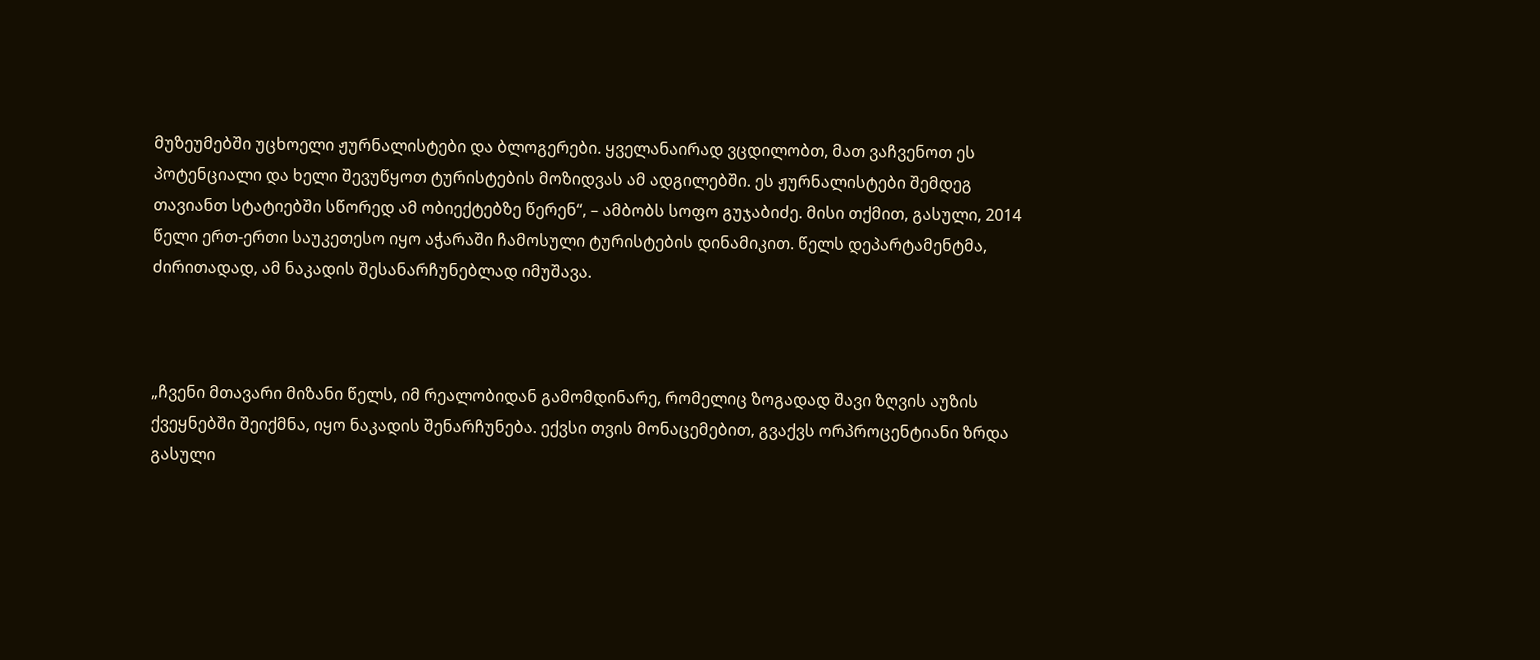მუზეუმებში უცხოელი ჟურნალისტები და ბლოგერები. ყველანაირად ვცდილობთ, მათ ვაჩვენოთ ეს პოტენციალი და ხელი შევუწყოთ ტურისტების მოზიდვას ამ ადგილებში. ეს ჟურნალისტები შემდეგ თავიანთ სტატიებში სწორედ ამ ობიექტებზე წერენ“, – ამბობს სოფო გუჯაბიძე. მისი თქმით, გასული, 2014 წელი ერთ-ერთი საუკეთესო იყო აჭარაში ჩამოსული ტურისტების დინამიკით. წელს დეპარტამენტმა, ძირითადად, ამ ნაკადის შესანარჩუნებლად იმუშავა.



„ჩვენი მთავარი მიზანი წელს, იმ რეალობიდან გამომდინარე, რომელიც ზოგადად შავი ზღვის აუზის ქვეყნებში შეიქმნა, იყო ნაკადის შენარჩუნება. ექვსი თვის მონაცემებით, გვაქვს ორპროცენტიანი ზრდა გასული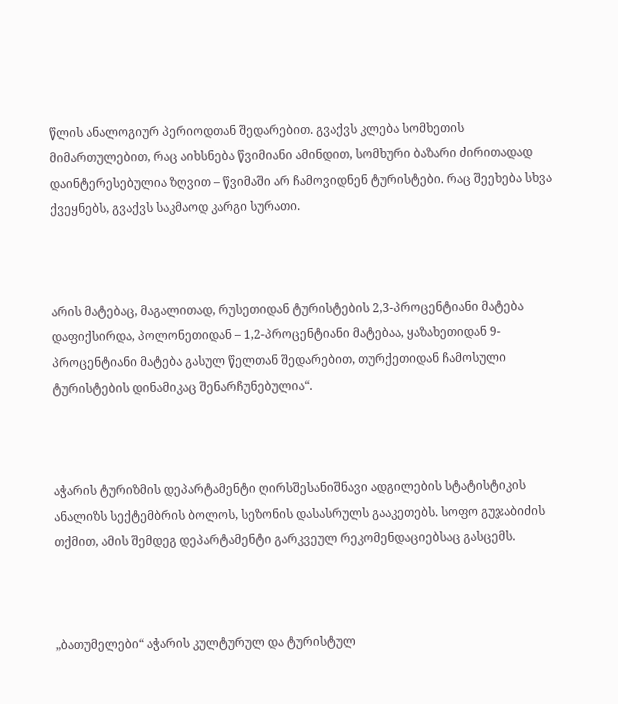წლის ანალოგიურ პერიოდთან შედარებით. გვაქვს კლება სომხეთის მიმართულებით, რაც აიხსნება წვიმიანი ამინდით, სომხური ბაზარი ძირითადად დაინტერესებულია ზღვით – წვიმაში არ ჩამოვიდნენ ტურისტები. რაც შეეხება სხვა ქვეყნებს, გვაქვს საკმაოდ კარგი სურათი.



არის მატებაც, მაგალითად, რუსეთიდან ტურისტების 2,3-პროცენტიანი მატება დაფიქსირდა, პოლონეთიდან – 1,2-პროცენტიანი მატებაა, ყაზახეთიდან 9-პროცენტიანი მატება გასულ წელთან შედარებით, თურქეთიდან ჩამოსული ტურისტების დინამიკაც შენარჩუნებულია“.



აჭარის ტურიზმის დეპარტამენტი ღირსშესანიშნავი ადგილების სტატისტიკის ანალიზს სექტემბრის ბოლოს, სეზონის დასასრულს გააკეთებს. სოფო გუჯაბიძის თქმით, ამის შემდეგ დეპარტამენტი გარკვეულ რეკომენდაციებსაც გასცემს.



„ბათუმელები“ აჭარის კულტურულ და ტურისტულ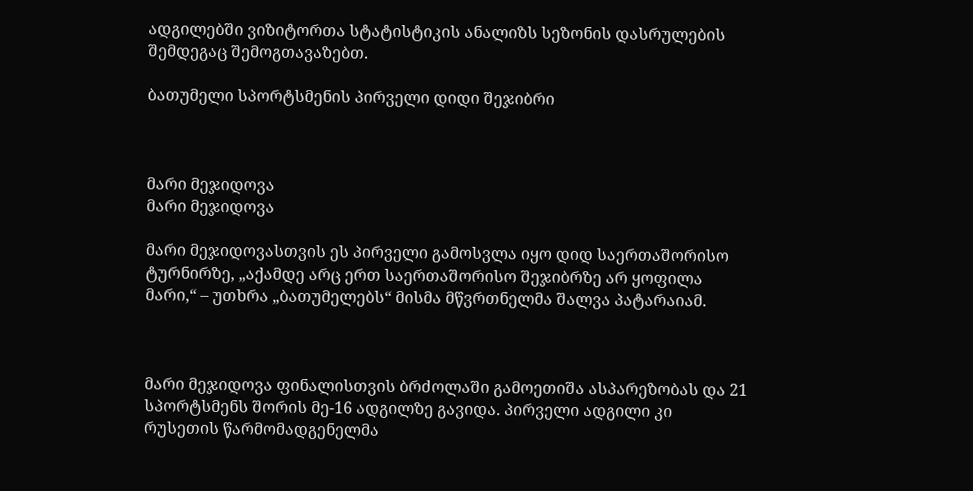ადგილებში ვიზიტორთა სტატისტიკის ანალიზს სეზონის დასრულების შემდეგაც შემოგთავაზებთ.

ბათუმელი სპორტსმენის პირველი დიდი შეჯიბრი



მარი მეჯიდოვა
მარი მეჯიდოვა

მარი მეჯიდოვასთვის ეს პირველი გამოსვლა იყო დიდ საერთაშორისო ტურნირზე, „აქამდე არც ერთ საერთაშორისო შეჯიბრზე არ ყოფილა მარი,“ – უთხრა „ბათუმელებს“ მისმა მწვრთნელმა შალვა პატარაიამ.



მარი მეჯიდოვა ფინალისთვის ბრძოლაში გამოეთიშა ასპარეზობას და 21 სპორტსმენს შორის მე-16 ადგილზე გავიდა. პირველი ადგილი კი რუსეთის წარმომადგენელმა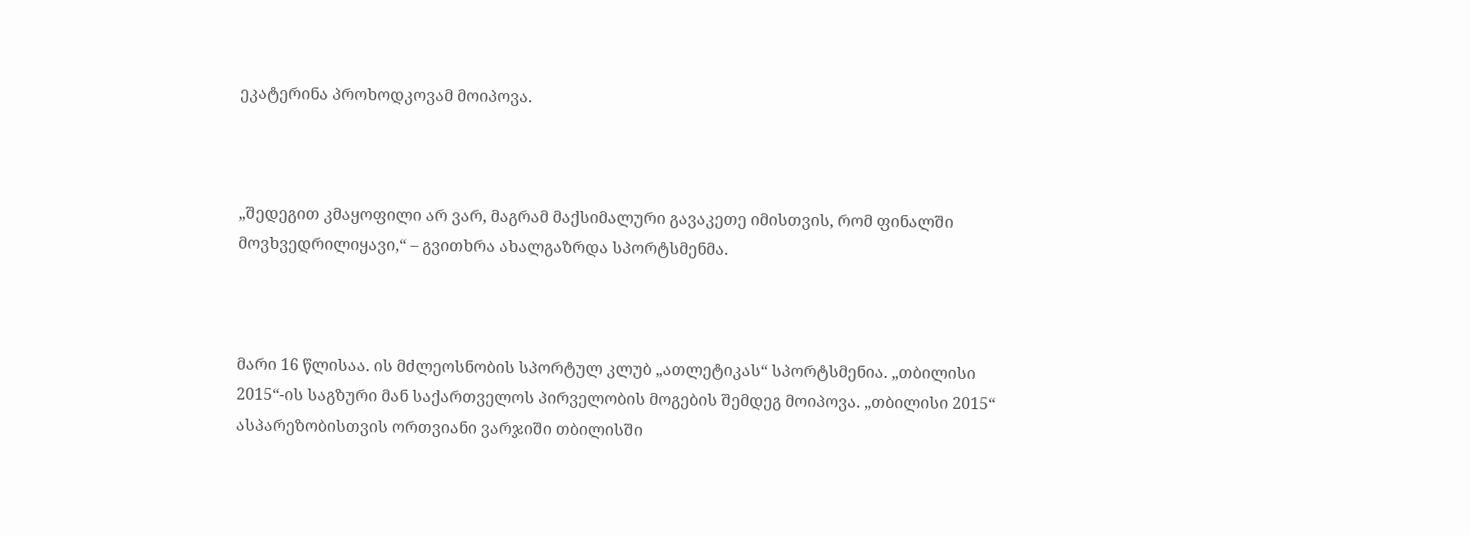ეკატერინა პროხოდკოვამ მოიპოვა.



„შედეგით კმაყოფილი არ ვარ, მაგრამ მაქსიმალური გავაკეთე იმისთვის, რომ ფინალში მოვხვედრილიყავი,“ – გვითხრა ახალგაზრდა სპორტსმენმა.



მარი 16 წლისაა. ის მძლეოსნობის სპორტულ კლუბ „ათლეტიკას“ სპორტსმენია. „თბილისი 2015“-ის საგზური მან საქართველოს პირველობის მოგების შემდეგ მოიპოვა. „თბილისი 2015“ ასპარეზობისთვის ორთვიანი ვარჯიში თბილისში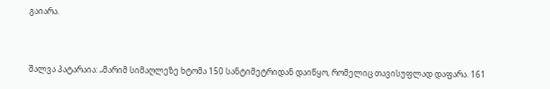გაიარა.



შალვა პატარაია: „მარიმ სიმაღლეზე ხტომა 150 სანტიმეტრიდან დაიწყო, რომელიც თავისუფლად დაფარა. 161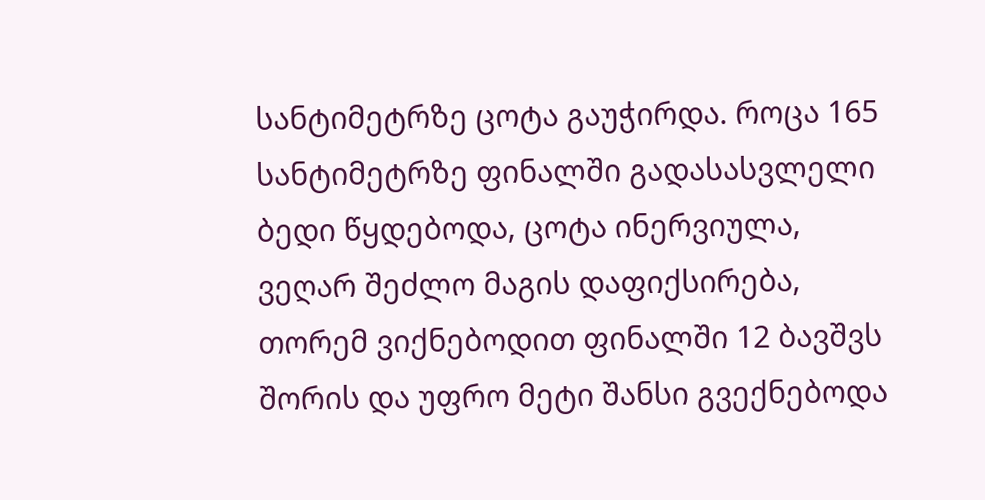სანტიმეტრზე ცოტა გაუჭირდა. როცა 165 სანტიმეტრზე ფინალში გადასასვლელი ბედი წყდებოდა, ცოტა ინერვიულა, ვეღარ შეძლო მაგის დაფიქსირება, თორემ ვიქნებოდით ფინალში 12 ბავშვს შორის და უფრო მეტი შანსი გვექნებოდა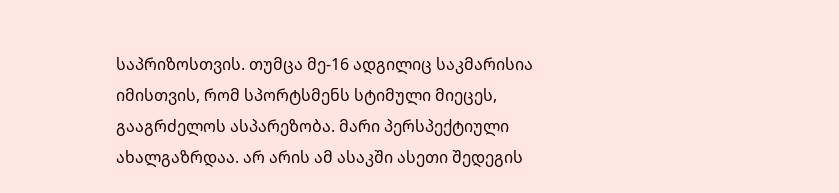საპრიზოსთვის. თუმცა მე-16 ადგილიც საკმარისია იმისთვის, რომ სპორტსმენს სტიმული მიეცეს, გააგრძელოს ასპარეზობა. მარი პერსპექტიული ახალგაზრდაა. არ არის ამ ასაკში ასეთი შედეგის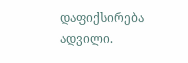დაფიქსირება ადვილი.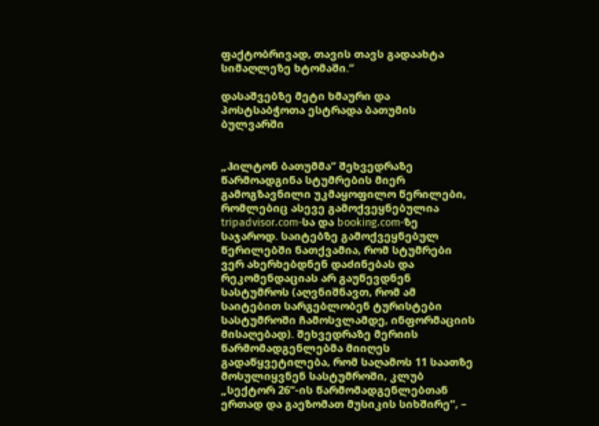ფაქტობრივად, თავის თავს გადაახტა სიმაღლეზე ხტომაში.“

დასაშვებზე მეტი ხმაური და პოსტსაბჭოთა ესტრადა ბათუმის ბულვარში


„ჰილტონ ბათუმმა“ შეხვედრაზე წარმოადგინა სტუმრების მიერ გამოგზავნილი უკმაყოფილო წერილები, რომლებიც ასევე გამოქვეყნებულია tripadvisor.com-სა და booking.com-ზე საჯაროდ. საიტებზე გამოქვეყნებულ წერილებში ნათქვამია, რომ სტუმრები ვერ ახერხებდნენ დაძინებას და რეკომენდაციას არ გაუწევდნენ სასტუმროს (აღვნიშნავთ, რომ ამ საიტებით სარგებლობენ ტურისტები სასტუმროში ჩამოსვლამდე, ინფორმაციის მისაღებად). შეხვედრაზე მერიის წარმომადგენლებმა მიიღეს გადაწყვეტილება, რომ საღამოს 11 საათზე მოსულიყვნენ სასტუმროში, კლუბ „სექტორ 26“-ის წარმომადგენლებთან ერთად და გაეზომათ მუსიკის სიხშირე“, –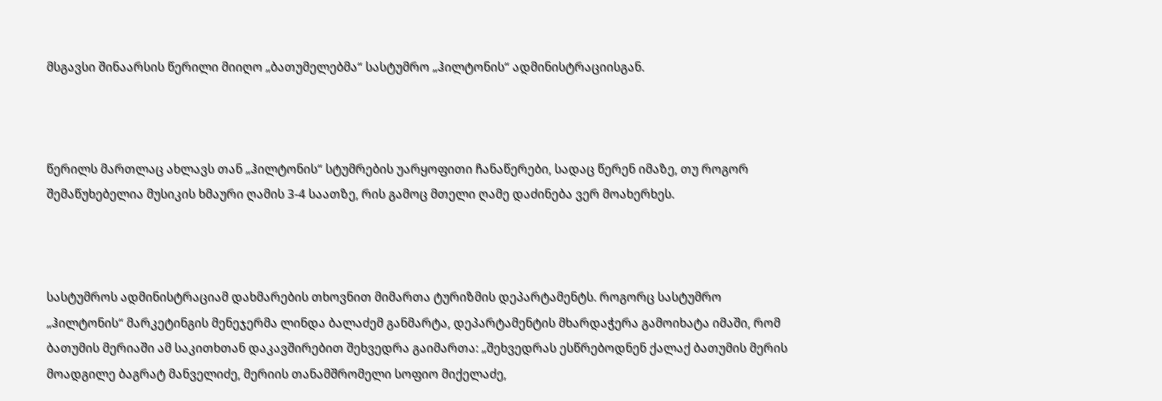მსგავსი შინაარსის წერილი მიიღო „ბათუმელებმა“ სასტუმრო „ჰილტონის“ ადმინისტრაციისგან.



წერილს მართლაც ახლავს თან „ჰილტონის“ სტუმრების უარყოფითი ჩანაწერები, სადაც წერენ იმაზე, თუ როგორ შემაწუხებელია მუსიკის ხმაური ღამის 3-4 საათზე, რის გამოც მთელი ღამე დაძინება ვერ მოახერხეს.



სასტუმროს ადმინისტრაციამ დახმარების თხოვნით მიმართა ტურიზმის დეპარტამენტს. როგორც სასტუმრო „ჰილტონის“ მარკეტინგის მენეჯერმა ლინდა ბალაძემ განმარტა, დეპარტამენტის მხარდაჭერა გამოიხატა იმაში, რომ ბათუმის მერიაში ამ საკითხთან დაკავშირებით შეხვედრა გაიმართა: „შეხვედრას ესწრებოდნენ ქალაქ ბათუმის მერის მოადგილე ბაგრატ მანველიძე, მერიის თანამშრომელი სოფიო მიქელაძე,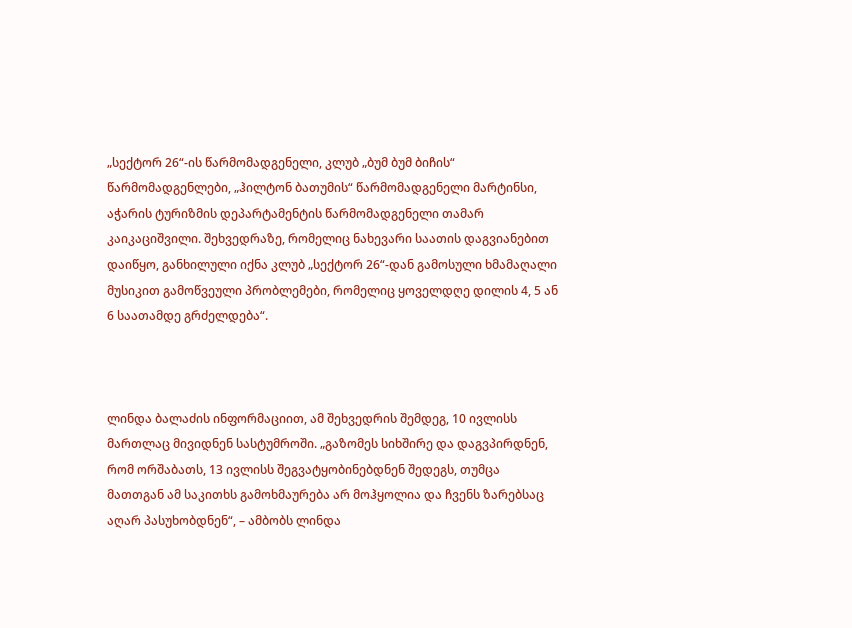„სექტორ 26“-ის წარმომადგენელი, კლუბ „ბუმ ბუმ ბიჩის“ წარმომადგენლები, „ჰილტონ ბათუმის“ წარმომადგენელი მარტინსი, აჭარის ტურიზმის დეპარტამენტის წარმომადგენელი თამარ კაიკაციშვილი. შეხვედრაზე, რომელიც ნახევარი საათის დაგვიანებით დაიწყო, განხილული იქნა კლუბ „სექტორ 26“-დან გამოსული ხმამაღალი მუსიკით გამოწვეული პრობლემები, რომელიც ყოველდღე დილის 4, 5 ან 6 საათამდე გრძელდება“.



ლინდა ბალაძის ინფორმაციით, ამ შეხვედრის შემდეგ, 10 ივლისს მართლაც მივიდნენ სასტუმროში. „გაზომეს სიხშირე და დაგვპირდნენ, რომ ორშაბათს, 13 ივლისს შეგვატყობინებდნენ შედეგს, თუმცა მათთგან ამ საკითხს გამოხმაურება არ მოჰყოლია და ჩვენს ზარებსაც აღარ პასუხობდნენ“, – ამბობს ლინდა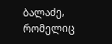ბალაძე, რომელიც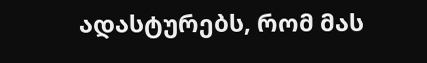ადასტურებს, რომ მას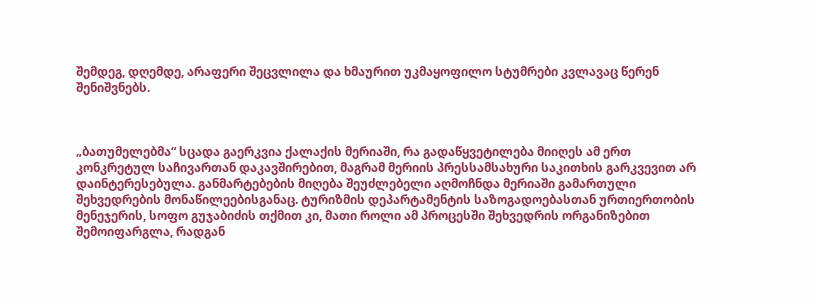შემდეგ, დღემდე, არაფერი შეცვლილა და ხმაურით უკმაყოფილო სტუმრები კვლავაც წერენ შენიშვნებს.



„ბათუმელებმა“ სცადა გაერკვია ქალაქის მერიაში, რა გადაწყვეტილება მიიღეს ამ ერთ კონკრეტულ საჩივართან დაკავშირებით, მაგრამ მერიის პრესსამსახური საკითხის გარკვევით არ დაინტერესებულა. განმარტებების მიღება შეუძლებელი აღმოჩნდა მერიაში გამართული შეხვედრების მონაწილეებისგანაც. ტურიზმის დეპარტამენტის საზოგადოებასთან ურთიერთობის მენეჯერის, სოფო გუჯაბიძის თქმით კი, მათი როლი ამ პროცესში შეხვედრის ორგანიზებით შემოიფარგლა, რადგან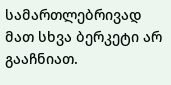სამართლებრივად მათ სხვა ბერკეტი არ გააჩნიათ.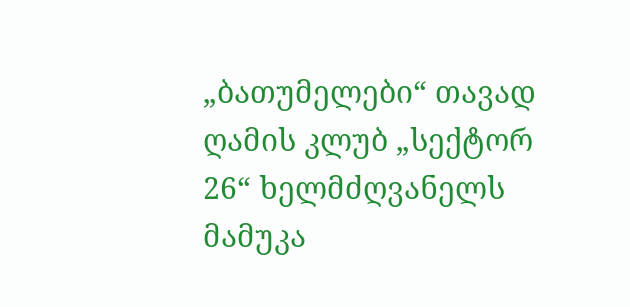„ბათუმელები“ თავად ღამის კლუბ „სექტორ 26“ ხელმძღვანელს მამუკა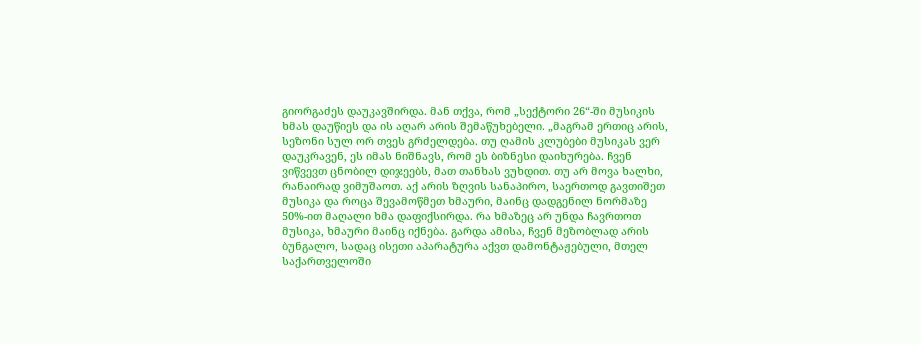გიორგაძეს დაუკავშირდა. მან თქვა, რომ „სექტორი 26“-ში მუსიკის ხმას დაუწიეს და ის აღარ არის შემაწუხებელი. „მაგრამ ერთიც არის, სეზონი სულ ორ თვეს გრძელდება. თუ ღამის კლუბები მუსიკას ვერ დაუკრავენ, ეს იმას ნიშნავს, რომ ეს ბიზნესი დაიხურება. ჩვენ ვიწვევთ ცნობილ დიჯეებს, მათ თანხას ვუხდით. თუ არ მოვა ხალხი, რანაირად ვიმუშაოთ. აქ არის ზღვის სანაპირო, საერთოდ გავთიშეთ მუსიკა და როცა შევამოწმეთ ხმაური, მაინც დადგენილ ნორმაზე 50%-ით მაღალი ხმა დაფიქსირდა. რა ხმაზეც არ უნდა ჩავრთოთ მუსიკა, ხმაური მაინც იქნება. გარდა ამისა, ჩვენ მეზობლად არის ბუნგალო, სადაც ისეთი აპარატურა აქვთ დამონტაჟებული, მთელ საქართველოში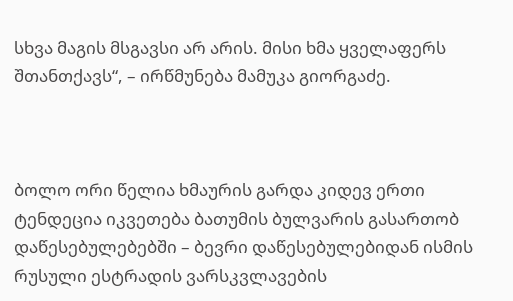სხვა მაგის მსგავსი არ არის. მისი ხმა ყველაფერს შთანთქავს“, – ირწმუნება მამუკა გიორგაძე.



ბოლო ორი წელია ხმაურის გარდა კიდევ ერთი ტენდეცია იკვეთება ბათუმის ბულვარის გასართობ დაწესებულებებში – ბევრი დაწესებულებიდან ისმის რუსული ესტრადის ვარსკვლავების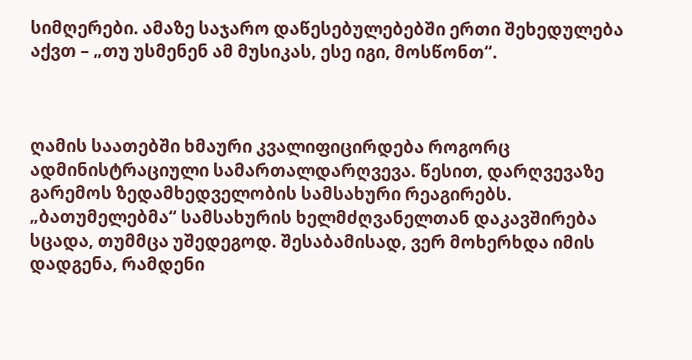სიმღერები. ამაზე საჯარო დაწესებულებებში ერთი შეხედულება აქვთ – „თუ უსმენენ ამ მუსიკას, ესე იგი, მოსწონთ“.



ღამის საათებში ხმაური კვალიფიცირდება როგორც ადმინისტრაციული სამართალდარღვევა. წესით, დარღვევაზე გარემოს ზედამხედველობის სამსახური რეაგირებს. „ბათუმელებმა“ სამსახურის ხელმძღვანელთან დაკავშირება სცადა, თუმმცა უშედეგოდ. შესაბამისად, ვერ მოხერხდა იმის დადგენა, რამდენი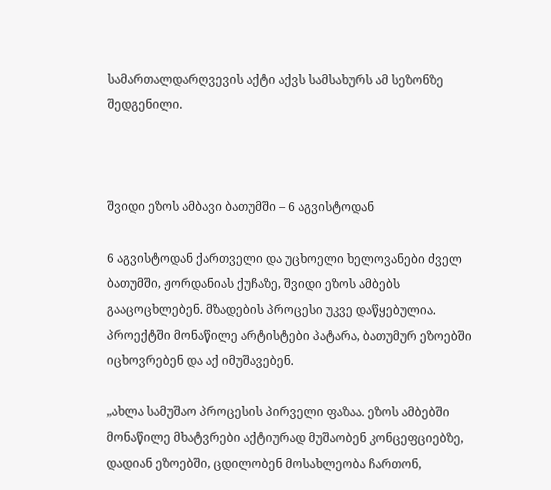სამართალდარღვევის აქტი აქვს სამსახურს ამ სეზონზე შედგენილი.



შვიდი ეზოს ამბავი ბათუმში – 6 აგვისტოდან

6 აგვისტოდან ქართველი და უცხოელი ხელოვანები ძველ ბათუმში, ჟორდანიას ქუჩაზე, შვიდი ეზოს ამბებს გააცოცხლებენ. მზადების პროცესი უკვე დაწყებულია. პროექტში მონაწილე არტისტები პატარა, ბათუმურ ეზოებში იცხოვრებენ და აქ იმუშავებენ.

„ახლა სამუშაო პროცესის პირველი ფაზაა. ეზოს ამბებში მონაწილე მხატვრები აქტიურად მუშაობენ კონცეფციებზე, დადიან ეზოებში, ცდილობენ მოსახლეობა ჩართონ,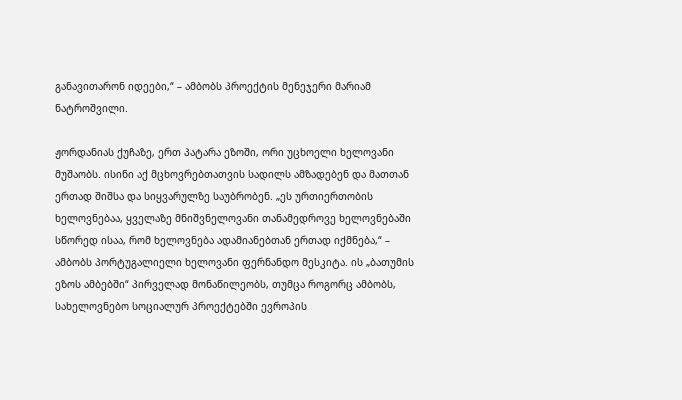განავითარონ იდეები,“ – ამბობს პროექტის მენეჯერი მარიამ ნატროშვილი.

ჟორდანიას ქუჩაზე, ერთ პატარა ეზოში, ორი უცხოელი ხელოვანი მუშაობს. ისინი აქ მცხოვრებთათვის სადილს ამზადებენ და მათთან ერთად შიშსა და სიყვარულზე საუბრობენ. „ეს ურთიერთობის ხელოვნებაა, ყველაზე მნიშვნელოვანი თანამედროვე ხელოვნებაში სწორედ ისაა, რომ ხელოვნება ადამიანებთან ერთად იქმნება,“ – ამბობს პორტუგალიელი ხელოვანი ფერნანდო მესკიტა. ის „ბათუმის ეზოს ამბებში“ პირველად მონაწილეობს, თუმცა როგორც ამბობს, სახელოვნებო სოციალურ პროექტებში ევროპის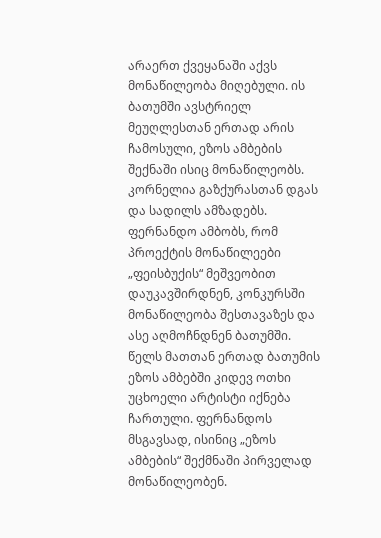არაერთ ქვეყანაში აქვს მონაწილეობა მიღებული. ის ბათუმში ავსტრიელ მეუღლესთან ერთად არის ჩამოსული, ეზოს ამბების შექნაში ისიც მონაწილეობს. კორნელია გაზქურასთან დგას და სადილს ამზადებს.
ფერნანდო ამბობს, რომ პროექტის მონაწილეები „ფეისბუქის“ მეშვეობით დაუკავშირდნენ, კონკურსში მონაწილეობა შესთავაზეს და ასე აღმოჩნდნენ ბათუმში. წელს მათთან ერთად ბათუმის ეზოს ამბებში კიდევ ოთხი უცხოელი არტისტი იქნება ჩართული. ფერნანდოს მსგავსად, ისინიც „ეზოს ამბების“ შექმნაში პირველად მონაწილეობენ.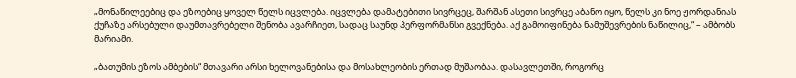„მონაწილეებიც და ეზოებიც ყოველ წელს იცვლება. იცვლება დამატებითი სივრცეც, შარშან ასეთი სივრცე აბანო იყო, წელს კი ნოე ჟორდანიას ქუჩაზე არსებული დაუმთავრებელი შენობა ავარჩიეთ, სადაც საუნდ პერფორმანსი გვექნება. აქ გამოიფინება ნამუშევრების ნაწილიც,“ – ამბობს მარიამი.

„ბათუმის ეზოს ამბების“ მთავარი არსი ხელოვანებისა და მოსახლეობის ერთად მუშაობაა. დასავლეთში, როგორც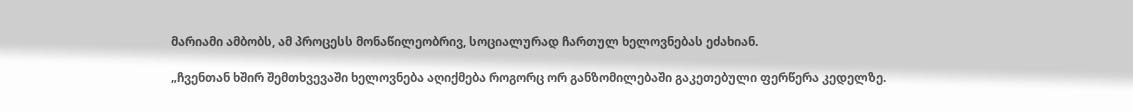მარიამი ამბობს, ამ პროცესს მონაწილეობრივ, სოციალურად ჩართულ ხელოვნებას ეძახიან.

„ჩვენთან ხშირ შემთხვევაში ხელოვნება აღიქმება როგორც ორ განზომილებაში გაკეთებული ფერწერა კედელზე.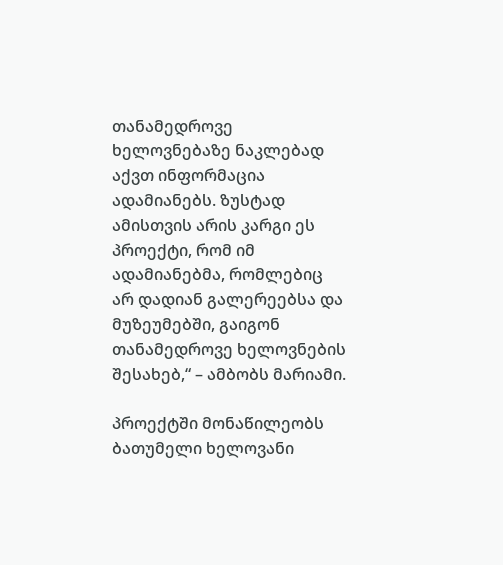თანამედროვე ხელოვნებაზე ნაკლებად აქვთ ინფორმაცია ადამიანებს. ზუსტად ამისთვის არის კარგი ეს პროექტი, რომ იმ ადამიანებმა, რომლებიც არ დადიან გალერეებსა და მუზეუმებში, გაიგონ თანამედროვე ხელოვნების შესახებ,“ – ამბობს მარიამი.

პროექტში მონაწილეობს ბათუმელი ხელოვანი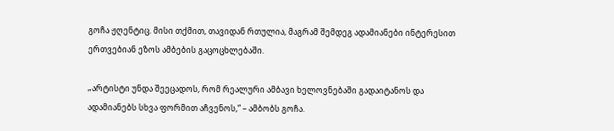გოჩა ჟღენტიც. მისი თქმით, თავიდან რთულია, მაგრამ შემდეგ ადამიანები ინტერესით ერთვებიან ეზოს ამბების გაცოცხლებაში.

„არტისტი უნდა შეეცადოს, რომ რეალური ამბავი ხელოვნებაში გადაიტანოს და ადამიანებს სხვა ფორმით აჩვენოს,“ – ამბობს გოჩა.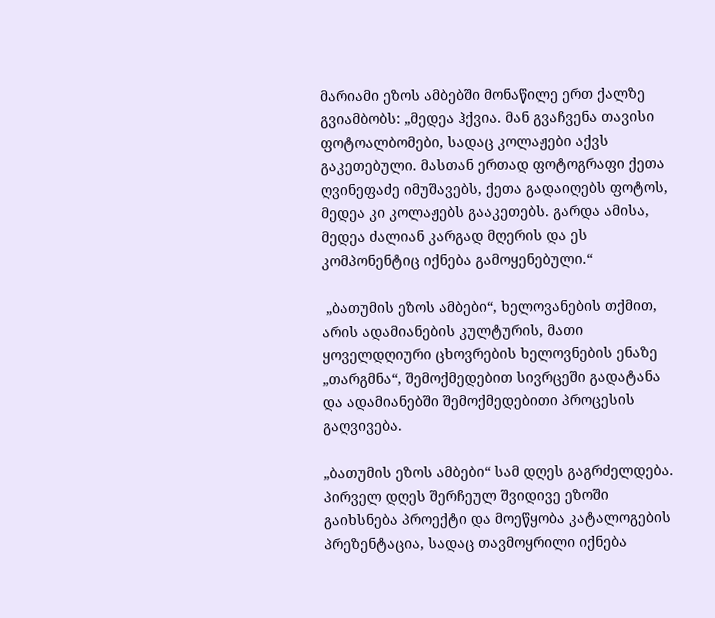მარიამი ეზოს ამბებში მონაწილე ერთ ქალზე გვიამბობს: „მედეა ჰქვია. მან გვაჩვენა თავისი ფოტოალბომები, სადაც კოლაჟები აქვს გაკეთებული. მასთან ერთად ფოტოგრაფი ქეთა ღვინეფაძე იმუშავებს, ქეთა გადაიღებს ფოტოს, მედეა კი კოლაჟებს გააკეთებს. გარდა ამისა, მედეა ძალიან კარგად მღერის და ეს კომპონენტიც იქნება გამოყენებული.“

 „ბათუმის ეზოს ამბები“, ხელოვანების თქმით, არის ადამიანების კულტურის, მათი ყოველდღიური ცხოვრების ხელოვნების ენაზე „თარგმნა“, შემოქმედებით სივრცეში გადატანა და ადამიანებში შემოქმედებითი პროცესის გაღვივება.

„ბათუმის ეზოს ამბები“ სამ დღეს გაგრძელდება. პირველ დღეს შერჩეულ შვიდივე ეზოში გაიხსნება პროექტი და მოეწყობა კატალოგების პრეზენტაცია, სადაც თავმოყრილი იქნება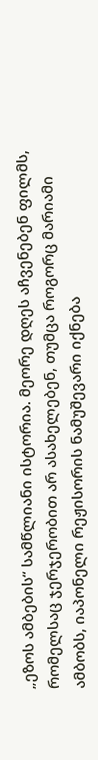„ეზოს ამბების“ სამწლიანი ისტორია. მეორე დღეს აჩვენებენ ფილმს, რომელსაც ჯერჯერობით არ ასახელებენ, თუმცა როგორც მარიამი ამბობს, იაპონელი რეჟისორის ნამუშევარი იქნება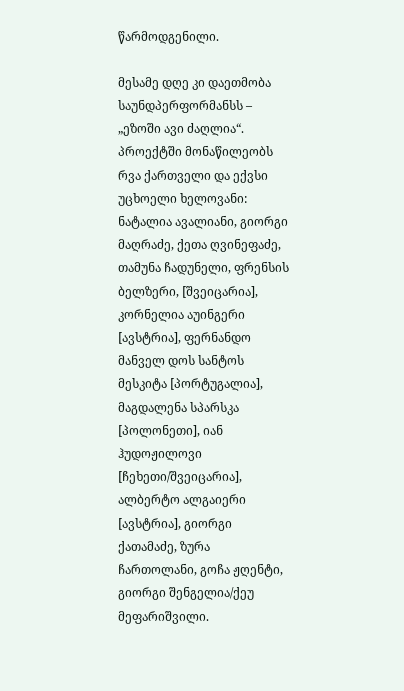წარმოდგენილი.

მესამე დღე კი დაეთმობა საუნდპერფორმანსს – „ეზოში ავი ძაღლია“. პროექტში მონაწილეობს რვა ქართველი და ექვსი უცხოელი ხელოვანი: ნატალია ავალიანი, გიორგი მაღრაძე, ქეთა ღვინეფაძე, თამუნა ჩადუნელი, ფრენსის ბელზერი, [შვეიცარია], კორნელია აუინგერი [ავსტრია], ფერნანდო მანველ დოს სანტოს მესკიტა [პორტუგალია], მაგდალენა სპარსკა [პოლონეთი], იან ჰუდოჟილოვი [ჩეხეთი/შვეიცარია], ალბერტო ალგაიერი [ავსტრია], გიორგი ქათამაძე, ზურა ჩართოლანი, გოჩა ჟღენტი, გიორგი შენგელია/ქეუ მეფარიშვილი.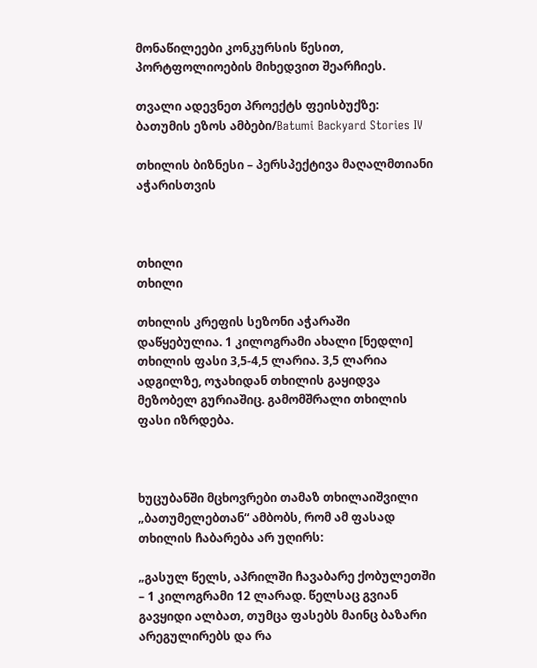მონაწილეები კონკურსის წესით, პორტფოლიოების მიხედვით შეარჩიეს.

თვალი ადევნეთ პროექტს ფეისბუქზე: ბათუმის ეზოს ამბები/Batumi Backyard Stories IV

თხილის ბიზნესი – პერსპექტივა მაღალმთიანი აჭარისთვის



თხილი
თხილი

თხილის კრეფის სეზონი აჭარაში დაწყებულია. 1 კილოგრამი ახალი [ნედლი] თხილის ფასი 3,5-4,5 ლარია. 3,5 ლარია ადგილზე, ოჯახიდან თხილის გაყიდვა მეზობელ გურიაშიც. გამომშრალი თხილის ფასი იზრდება.



ხუცუბანში მცხოვრები თამაზ თხილაიშვილი „ბათუმელებთან“ ამბობს, რომ ამ ფასად თხილის ჩაბარება არ უღირს:

„გასულ წელს, აპრილში ჩავაბარე ქობულეთში – 1 კილოგრამი 12 ლარად. წელსაც გვიან გავყიდი ალბათ, თუმცა ფასებს მაინც ბაზარი არეგულირებს და რა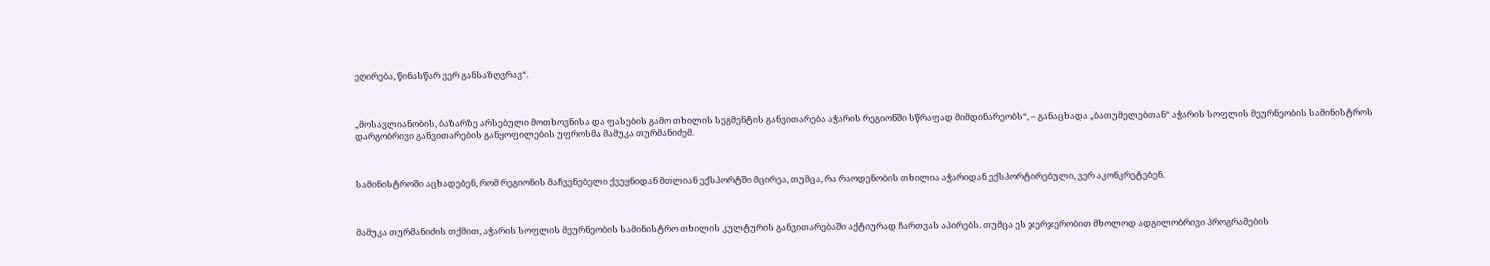ეღირება, წინასწარ ვერ განსაზღვრავ“.



„მოსავლიანობის, ბაზარზე არსებული მოთხოვნისა და ფასების გამო თხილის სეგმენტის განვითარება აჭარის რეგიონში სწრაფად მიმდინარეობს“, – განაცხადა „ბათუმელებთან“ აჭარის სოფლის მეურნეობის სამინისტროს დარგობრივი განვითარების განყოფილების უფროსმა მამუკა თურმანიძემ.



სამინისტროში აცხადებენ, რომ რეგიონის მაჩვენებელი ქვეყნიდან მთლიან ექსპორტში მცირეა, თუმცა, რა რაოდენობის თხილია აჭარიდან ექსპორტირებული, ვერ აკონკრეტებენ.



მამუკა თურმანიძის თქმით, აჭარის სოფლის მეურნეობის სამინისტრო თხილის კულტურის განვითარებაში აქტიურად ჩართვას აპირებს. თუმცა ეს ჯერჯერობით მხოლოდ ადგილობრივი პროგრამების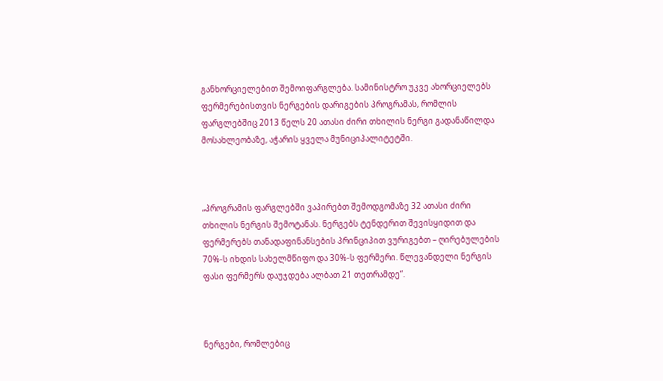განხორციელებით შემოიფარგლება. სამინისტრო უკვე ახორციელებს ფერმერებისთვის ნერგების დარიგების პროგრამას, რომლის ფარგლებშიც 2013 წელს 20 ათასი ძირი თხილის ნერგი გადანაწილდა მოსახლეობაზე, აჭარის ყველა მუნიციპალიტეტში.



„პროგრამის ფარგლებში ვაპირებთ შემოდგომაზე 32 ათასი ძირი თხილის ნერგის შემოტანას. ნერგებს ტენდერით შევისყიდით და ფერმერებს თანადაფინანსების პრინციპით ვურიგებთ – ღირებულების 70%-ს იხდის სახელმწიფო და 30%-ს ფერმერი. წლევანდელი ნერგის ფასი ფერმერს დაუჯდება ალბათ 21 თეთრამდე“.



ნერგები, რომლებიც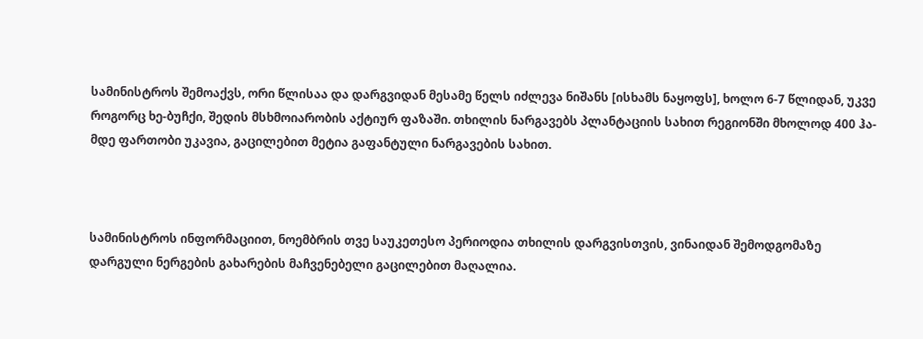სამინისტროს შემოაქვს, ორი წლისაა და დარგვიდან მესამე წელს იძლევა ნიშანს [ისხამს ნაყოფს], ხოლო 6-7 წლიდან, უკვე როგორც ხე-ბუჩქი, შედის მსხმოიარობის აქტიურ ფაზაში. თხილის ნარგავებს პლანტაციის სახით რეგიონში მხოლოდ 400 ჰა-მდე ფართობი უკავია, გაცილებით მეტია გაფანტული ნარგავების სახით.



სამინისტროს ინფორმაციით, ნოემბრის თვე საუკეთესო პერიოდია თხილის დარგვისთვის, ვინაიდან შემოდგომაზე დარგული ნერგების გახარების მაჩვენებელი გაცილებით მაღალია.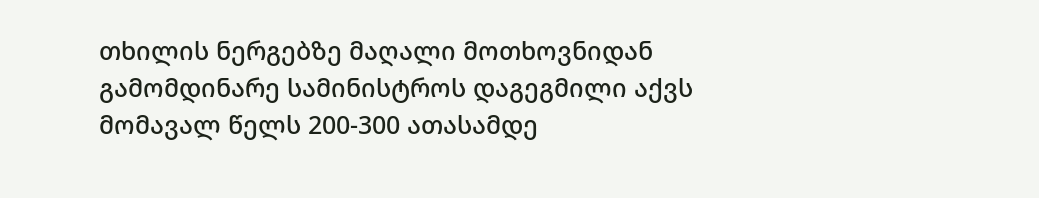თხილის ნერგებზე მაღალი მოთხოვნიდან გამომდინარე სამინისტროს დაგეგმილი აქვს მომავალ წელს 200-300 ათასამდე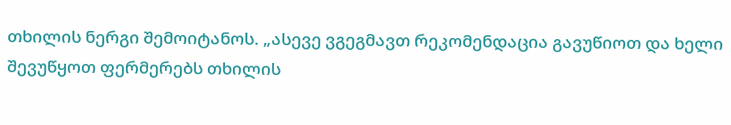თხილის ნერგი შემოიტანოს. „ასევე ვგეგმავთ რეკომენდაცია გავუწიოთ და ხელი შევუწყოთ ფერმერებს თხილის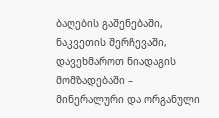ბაღების გაშენებაში, ნაკვეთის შერჩევაში, დავეხმაროთ ნიადაგის მომზადებაში – მინერალური და ორგანული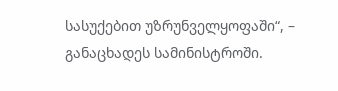სასუქებით უზრუნველყოფაში“, – განაცხადეს სამინისტროში.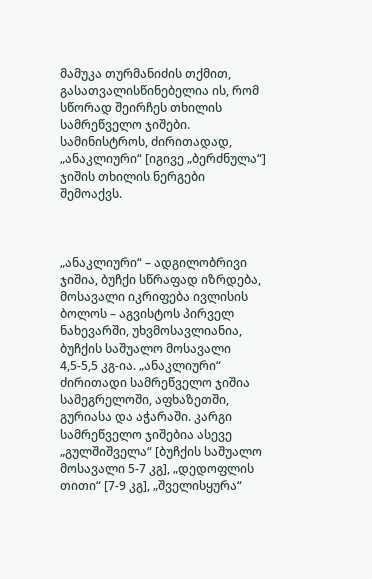მამუკა თურმანიძის თქმით, გასათვალისწინებელია ის, რომ სწორად შეირჩეს თხილის სამრეწველო ჯიშები. სამინისტროს, ძირითადად, „ანაკლიური“ [იგივე „ბერძნულა“] ჯიშის თხილის ნერგები შემოაქვს.



„ანაკლიური“ – ადგილობრივი ჯიშია, ბუჩქი სწრაფად იზრდება, მოსავალი იკრიფება ივლისის ბოლოს – აგვისტოს პირველ ნახევარში, უხვმოსავლიანია, ბუჩქის საშუალო მოსავალი 4,5-5,5 კგ-ია. „ანაკლიური“ ძირითადი სამრეწველო ჯიშია სამეგრელოში, აფხაზეთში, გურიასა და აჭარაში. კარგი სამრეწველო ჯიშებია ასევე „გულშიშველა“ [ბუჩქის საშუალო მოსავალი 5-7 კგ], „დედოფლის თითი“ [7-9 კგ], „შველისყურა“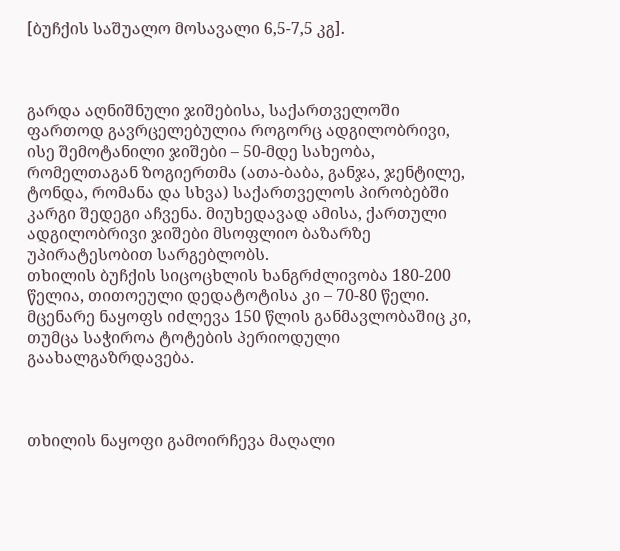[ბუჩქის საშუალო მოსავალი 6,5-7,5 კგ].



გარდა აღნიშნული ჯიშებისა, საქართველოში ფართოდ გავრცელებულია როგორც ადგილობრივი, ისე შემოტანილი ჯიშები – 50-მდე სახეობა, რომელთაგან ზოგიერთმა (ათა-ბაბა, განჯა, ჯენტილე, ტონდა, რომანა და სხვა) საქართველოს პირობებში კარგი შედეგი აჩვენა. მიუხედავად ამისა, ქართული ადგილობრივი ჯიშები მსოფლიო ბაზარზე უპირატესობით სარგებლობს.
თხილის ბუჩქის სიცოცხლის ხანგრძლივობა 180-200 წელია, თითოეული დედატოტისა კი – 70-80 წელი. მცენარე ნაყოფს იძლევა 150 წლის განმავლობაშიც კი, თუმცა საჭიროა ტოტების პერიოდული გაახალგაზრდავება.



თხილის ნაყოფი გამოირჩევა მაღალი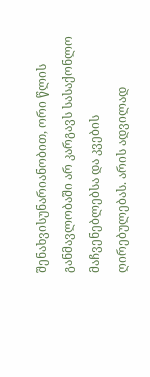შენახვისუნარიანობით, ორი წლის განმავლობაში არ კარგავს სასაქონლო მაჩვენებლებსა და კვების ღირებულებას. არის ადვილად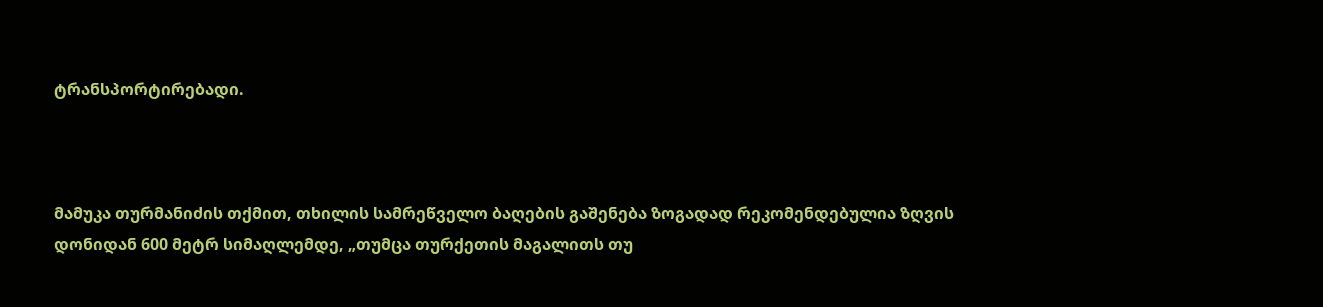ტრანსპორტირებადი.



მამუკა თურმანიძის თქმით, თხილის სამრეწველო ბაღების გაშენება ზოგადად რეკომენდებულია ზღვის დონიდან 600 მეტრ სიმაღლემდე, „თუმცა თურქეთის მაგალითს თუ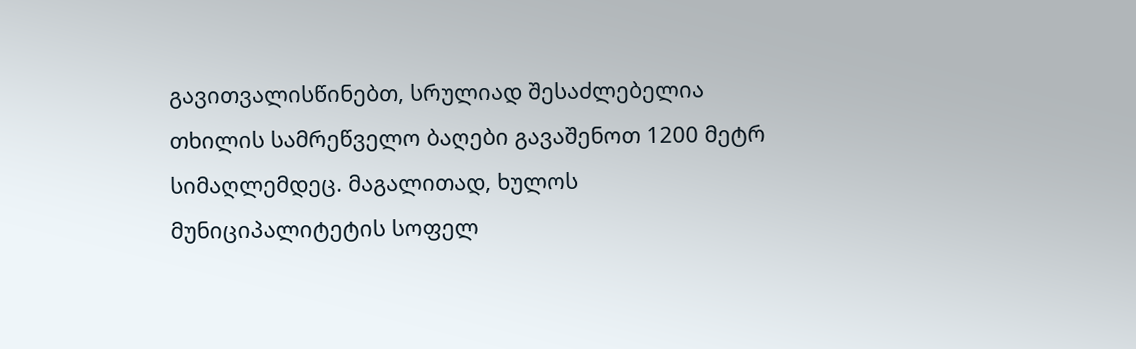გავითვალისწინებთ, სრულიად შესაძლებელია თხილის სამრეწველო ბაღები გავაშენოთ 1200 მეტრ სიმაღლემდეც. მაგალითად, ხულოს მუნიციპალიტეტის სოფელ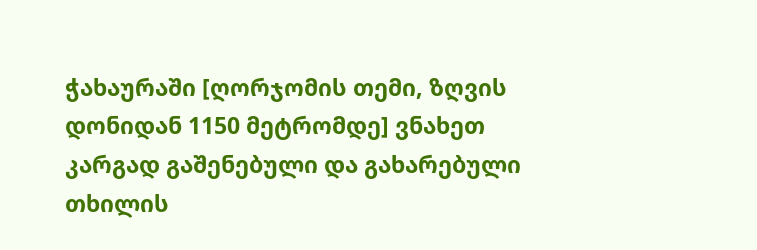ჭახაურაში [ღორჯომის თემი, ზღვის დონიდან 1150 მეტრომდე] ვნახეთ კარგად გაშენებული და გახარებული თხილის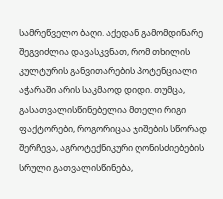სამრეწველო ბაღი. აქედან გამომდინარე შეგვიძლია დავასკვნათ, რომ თხილის კულტურის განვითარების პოტენციალი აჭარაში არის საკმაოდ დიდი. თუმცა, გასათვალისწინებელია მთელი რიგი ფაქტორები, როგორიცაა ჯიშების სწორად შერჩევა, აგროტექნიკური ღონისძიებების სრული გათვალისწინება,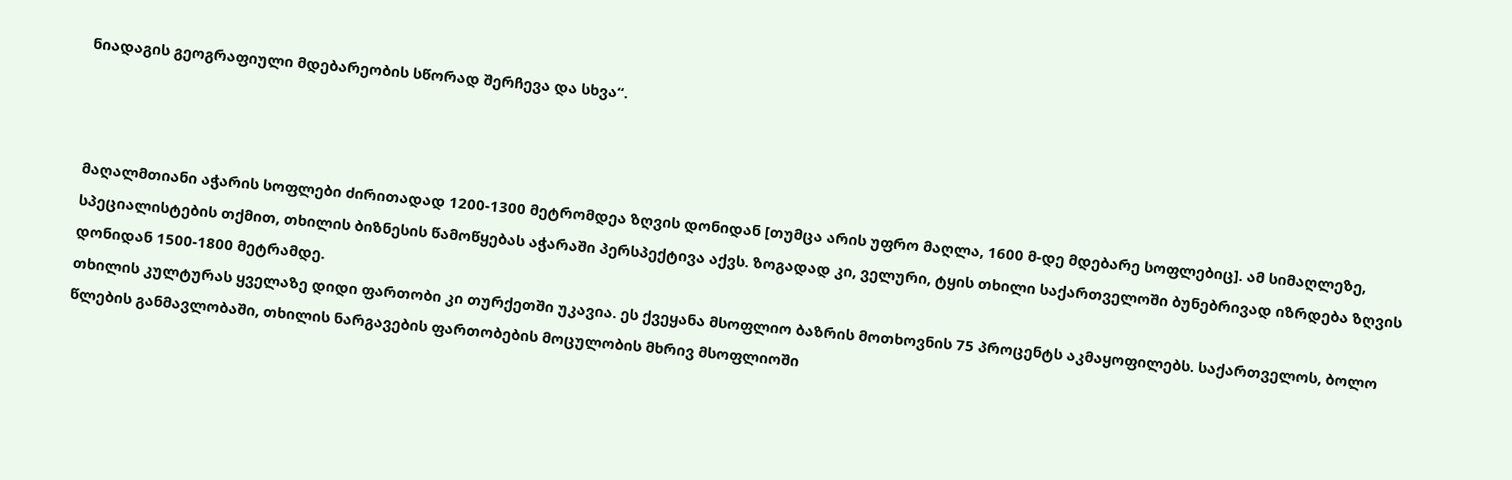ნიადაგის გეოგრაფიული მდებარეობის სწორად შერჩევა და სხვა“.



მაღალმთიანი აჭარის სოფლები ძირითადად 1200-1300 მეტრომდეა ზღვის დონიდან [თუმცა არის უფრო მაღლა, 1600 მ-დე მდებარე სოფლებიც]. ამ სიმაღლეზე, სპეციალისტების თქმით, თხილის ბიზნესის წამოწყებას აჭარაში პერსპექტივა აქვს. ზოგადად კი, ველური, ტყის თხილი საქართველოში ბუნებრივად იზრდება ზღვის დონიდან 1500-1800 მეტრამდე.
თხილის კულტურას ყველაზე დიდი ფართობი კი თურქეთში უკავია. ეს ქვეყანა მსოფლიო ბაზრის მოთხოვნის 75 პროცენტს აკმაყოფილებს. საქართველოს, ბოლო წლების განმავლობაში, თხილის ნარგავების ფართობების მოცულობის მხრივ მსოფლიოში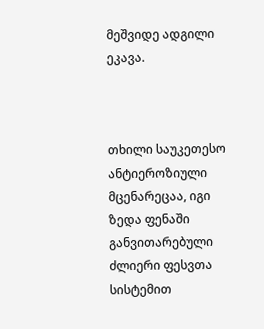მეშვიდე ადგილი ეკავა.



თხილი საუკეთესო ანტიეროზიული მცენარეცაა, იგი ზედა ფენაში განვითარებული ძლიერი ფესვთა სისტემით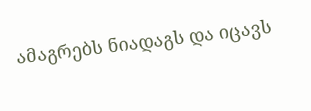ამაგრებს ნიადაგს და იცავს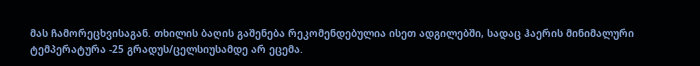მას ჩამორეცხვისაგან. თხილის ბაღის გაშენება რეკომენდებულია ისეთ ადგილებში, სადაც ჰაერის მინიმალური ტემპერატურა -25 გრადუს/ცელსიუსამდე არ ეცემა.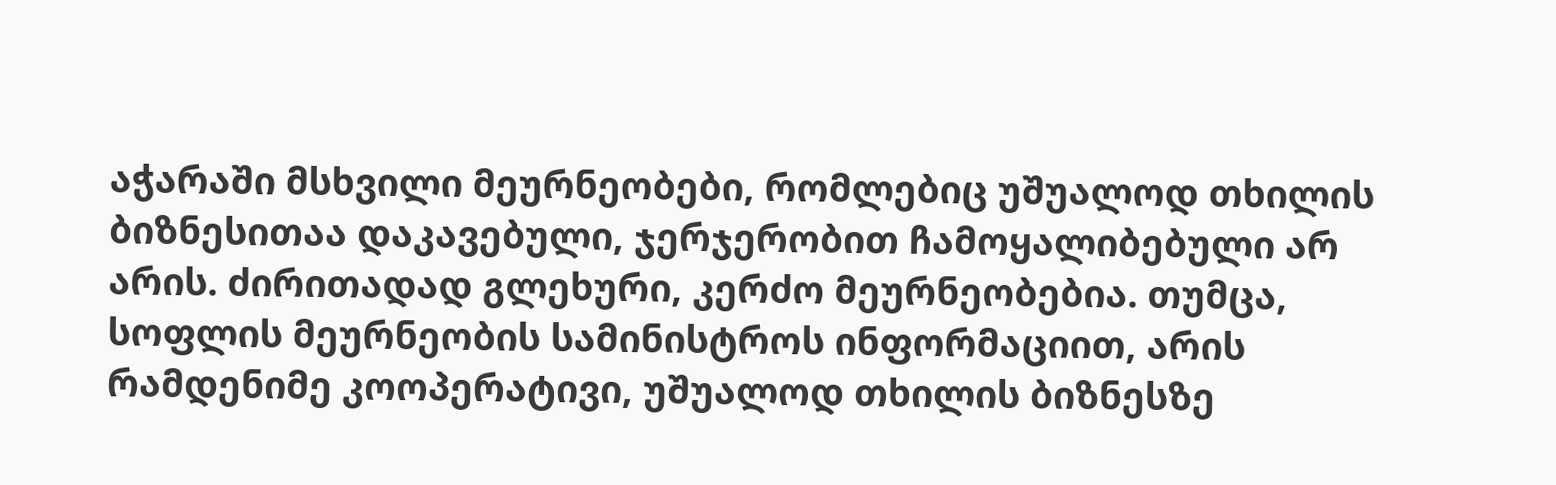აჭარაში მსხვილი მეურნეობები, რომლებიც უშუალოდ თხილის ბიზნესითაა დაკავებული, ჯერჯერობით ჩამოყალიბებული არ არის. ძირითადად გლეხური, კერძო მეურნეობებია. თუმცა, სოფლის მეურნეობის სამინისტროს ინფორმაციით, არის რამდენიმე კოოპერატივი, უშუალოდ თხილის ბიზნესზე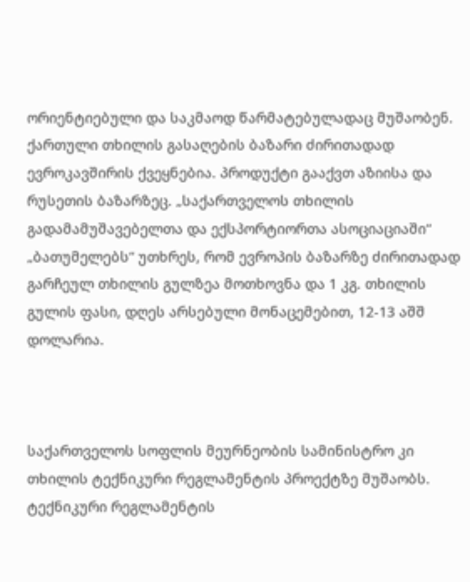ორიენტიებული და საკმაოდ წარმატებულადაც მუშაობენ.
ქართული თხილის გასაღების ბაზარი ძირითადად ევროკავშირის ქვეყნებია. პროდუქტი გააქვთ აზიისა და რუსეთის ბაზარზეც. „საქართველოს თხილის გადამამუშავებელთა და ექსპორტიორთა ასოციაციაში“ „ბათუმელებს“ უთხრეს, რომ ევროპის ბაზარზე ძირითადად გარჩეულ თხილის გულზეა მოთხოვნა და 1 კგ. თხილის გულის ფასი, დღეს არსებული მონაცემებით, 12-13 აშშ დოლარია.



საქართველოს სოფლის მეურნეობის სამინისტრო კი თხილის ტექნიკური რეგლამენტის პროექტზე მუშაობს. ტექნიკური რეგლამენტის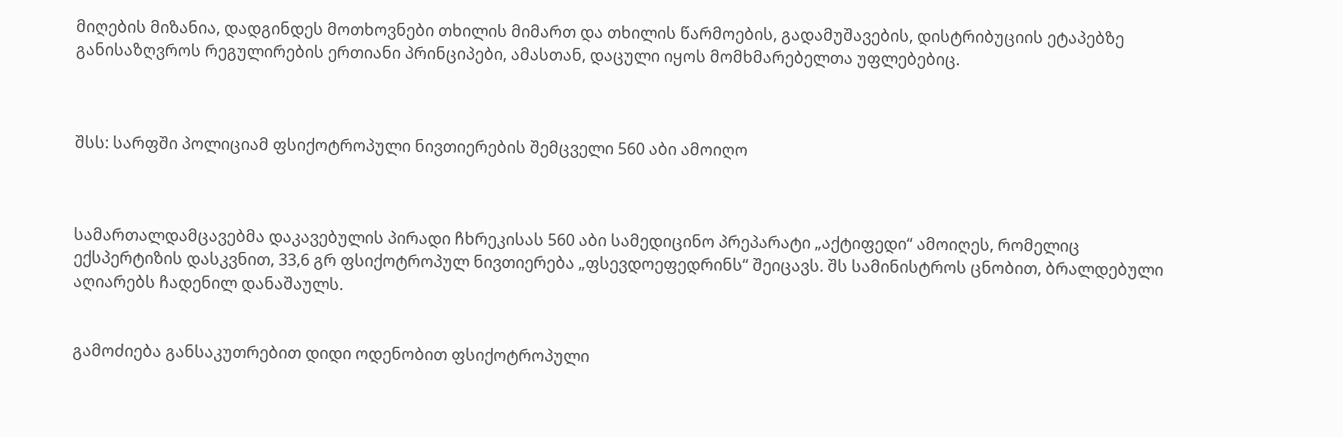მიღების მიზანია, დადგინდეს მოთხოვნები თხილის მიმართ და თხილის წარმოების, გადამუშავების, დისტრიბუციის ეტაპებზე განისაზღვროს რეგულირების ერთიანი პრინციპები, ამასთან, დაცული იყოს მომხმარებელთა უფლებებიც.



შსს: სარფში პოლიციამ ფსიქოტროპული ნივთიერების შემცველი 560 აბი ამოიღო



სამართალდამცავებმა დაკავებულის პირადი ჩხრეკისას 560 აბი სამედიცინო პრეპარატი „აქტიფედი“ ამოიღეს, რომელიც ექსპერტიზის დასკვნით, 33,6 გრ ფსიქოტროპულ ნივთიერება „ფსევდოეფედრინს“ შეიცავს. შს სამინისტროს ცნობით, ბრალდებული აღიარებს ჩადენილ დანაშაულს.


გამოძიება განსაკუთრებით დიდი ოდენობით ფსიქოტროპული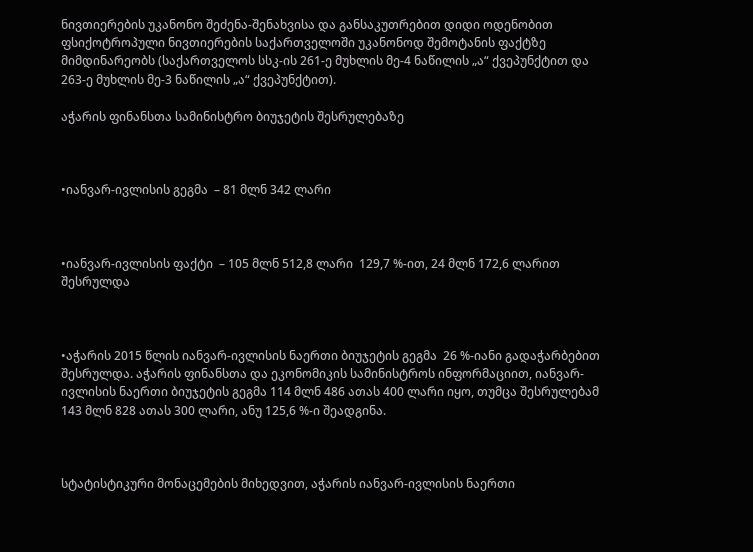ნივთიერების უკანონო შეძენა-შენახვისა და განსაკუთრებით დიდი ოდენობით ფსიქოტროპული ნივთიერების საქართველოში უკანონოდ შემოტანის ფაქტზე მიმდინარეობს (საქართველოს სსკ-ის 261-ე მუხლის მე-4 ნაწილის „ა“ ქვეპუნქტით და 263-ე მუხლის მე-3 ნაწილის „ა“ ქვეპუნქტით).

აჭარის ფინანსთა სამინისტრო ბიუჯეტის შესრულებაზე



•იანვარ-ივლისის გეგმა  – 81 მლნ 342 ლარი



•იანვარ-ივლისის ფაქტი  – 105 მლნ 512,8 ლარი  129,7 %-ით, 24 მლნ 172,6 ლარით შესრულდა



•აჭარის 2015 წლის იანვარ-ივლისის ნაერთი ბიუჯეტის გეგმა  26 %-იანი გადაჭარბებით შესრულდა. აჭარის ფინანსთა და ეკონომიკის სამინისტროს ინფორმაციით, იანვარ-ივლისის ნაერთი ბიუჯეტის გეგმა 114 მლნ 486 ათას 400 ლარი იყო, თუმცა შესრულებამ 143 მლნ 828 ათას 300 ლარი, ანუ 125,6 %-ი შეადგინა.



სტატისტიკური მონაცემების მიხედვით, აჭარის იანვარ-ივლისის ნაერთი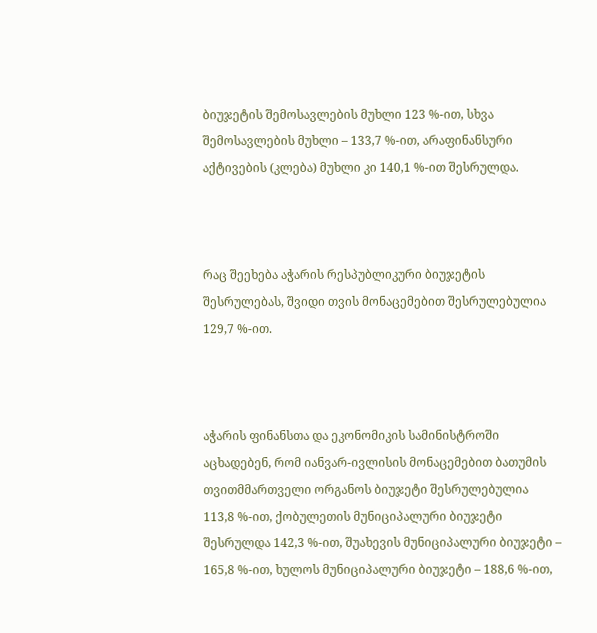ბიუჯეტის შემოსავლების მუხლი 123 %-ით, სხვა შემოსავლების მუხლი – 133,7 %-ით, არაფინანსური აქტივების (კლება) მუხლი კი 140,1 %-ით შესრულდა.



რაც შეეხება აჭარის რესპუბლიკური ბიუჯეტის შესრულებას, შვიდი თვის მონაცემებით შესრულებულია 129,7 %-ით.



აჭარის ფინანსთა და ეკონომიკის სამინისტროში აცხადებენ, რომ იანვარ-ივლისის მონაცემებით ბათუმის თვითმმართველი ორგანოს ბიუჯეტი შესრულებულია 113,8 %-ით, ქობულეთის მუნიციპალური ბიუჯეტი შესრულდა 142,3 %-ით, შუახევის მუნიციპალური ბიუჯეტი – 165,8 %-ით, ხულოს მუნიციპალური ბიუჯეტი – 188,6 %-ით,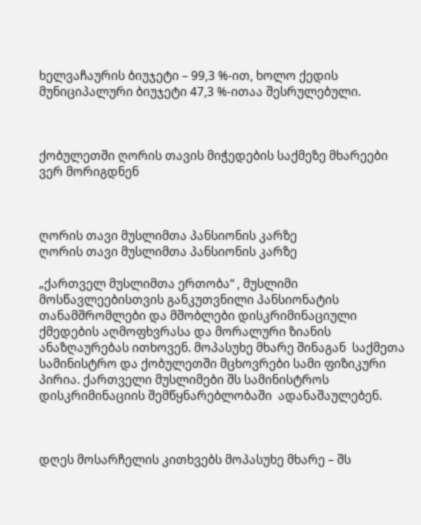ხელვაჩაურის ბიუჯეტი – 99,3 %-ით, ხოლო ქედის მუნიციპალური ბიუჯეტი 47,3 %-ითაა შესრულებული.



ქობულეთში ღორის თავის მიჭედების საქმეზე მხარეები ვერ მორიგდნენ



ღორის თავი მუსლიმთა პანსიონის კარზე
ღორის თავი მუსლიმთა პანსიონის კარზე

„ქართველ მუსლიმთა ერთობა“ , მუსლიმი მოსწავლეებისთვის განკუთვნილი პანსიონატის თანამშრომლები და მშობლები დისკრიმინაციული ქმედების აღმოფხვრასა და მორალური ზიანის ანაზღაურებას ითხოვენ. მოპასუხე მხარე შინაგან  საქმეთა სამინისტრო და ქობულეთში მცხოვრები სამი ფიზიკური პირია. ქართველი მუსლიმები შს სამინისტროს დისკრიმინაციის შემწყნარებლობაში  ადანაშაულებენ.



დღეს მოსარჩელის კითხვებს მოპასუხე მხარე – შს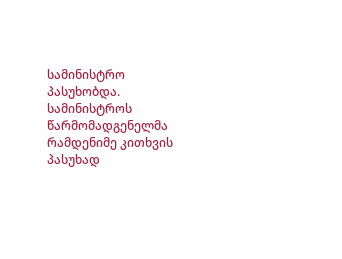სამინისტრო პასუხობდა. სამინისტროს წარმომადგენელმა რამდენიმე კითხვის პასუხად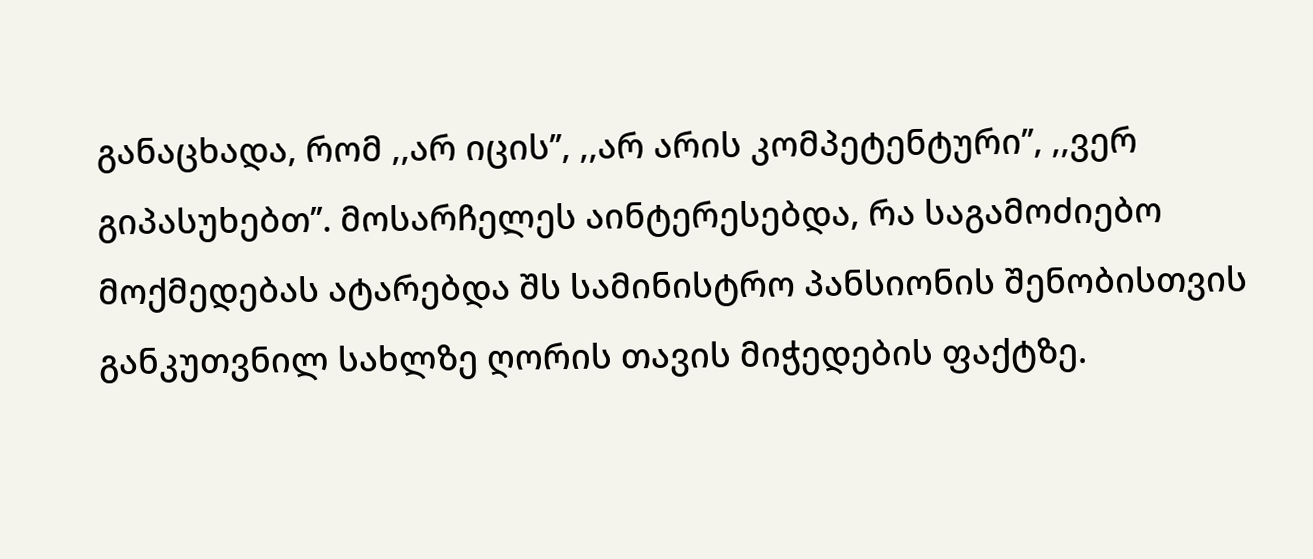განაცხადა, რომ ,,არ იცის’’, ,,არ არის კომპეტენტური’’, ,,ვერ გიპასუხებთ’’. მოსარჩელეს აინტერესებდა, რა საგამოძიებო მოქმედებას ატარებდა შს სამინისტრო პანსიონის შენობისთვის განკუთვნილ სახლზე ღორის თავის მიჭედების ფაქტზე.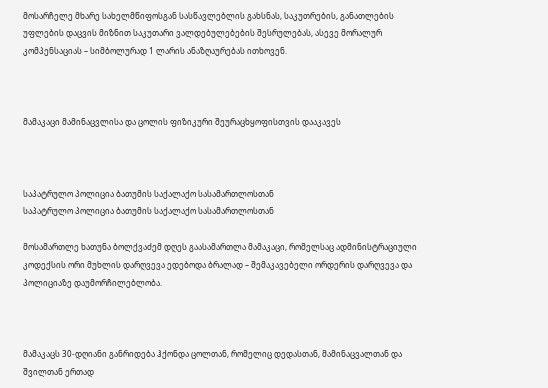მოსარჩელე მხარე სახელმწიფოსგან სასწავლებლის გახსნას, საკუთრების, განათლების უფლების დაცვის მიზნით საკუთარი ვალდებულებების შესრულებას, ასევე მორალურ კომპენსაციას – სიმბოლურად 1 ლარის ანაზღაურებას ითხოვენ.



მამაკაცი მამინაცვლისა და ცოლის ფიზიკური შეურაცხყოფისთვის დააკავეს



საპატრულო პოლიცია ბათუმის საქალაქო სასამართლოსთან
საპატრულო პოლიცია ბათუმის საქალაქო სასამართლოსთან

მოსამართლე ხათუნა ბოლქვაძემ დღეს გაასამართლა მამაკაცი, რომელსაც ადმინისტრაციული კოდექსის ორი მუხლის დარღვევა ედებოდა ბრალად – შემაკავებელი ორდერის დარღვევა და პოლიციაზე დაუმორჩილებლობა.



მამაკაცს 30-დღიანი განრიდება ჰქონდა ცოლთან, რომელიც დედასთან, მამინაცვალთან და შვილთან ერთად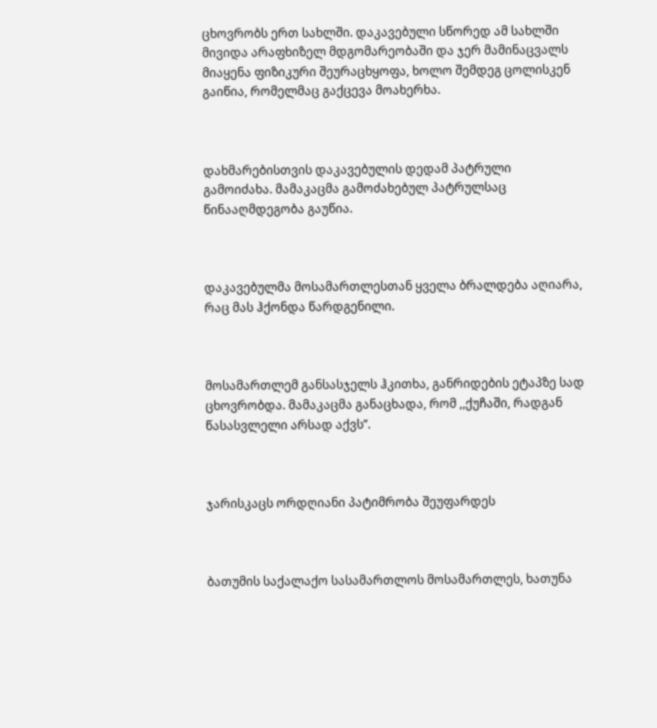ცხოვრობს ერთ სახლში. დაკავებული სწორედ ამ სახლში მივიდა არაფხიზელ მდგომარეობაში და ჯერ მამინაცვალს მიაყენა ფიზიკური შეურაცხყოფა, ხოლო შემდეგ ცოლისკენ გაიწია, რომელმაც გაქცევა მოახერხა.



დახმარებისთვის დაკავებულის დედამ პატრული გამოიძახა. მამაკაცმა გამოძახებულ პატრულსაც წინააღმდეგობა გაუწია.



დაკავებულმა მოსამართლესთან ყველა ბრალდება აღიარა, რაც მას ჰქონდა წარდგენილი.



მოსამართლემ განსასჯელს ჰკითხა, განრიდების ეტაპზე სად ცხოვრობდა. მამაკაცმა განაცხადა, რომ ,,ქუჩაში, რადგან წასასვლელი არსად აქვს’’.



ჯარისკაცს ორდღიანი პატიმრობა შეუფარდეს



ბათუმის საქალაქო სასამართლოს მოსამართლეს, ხათუნა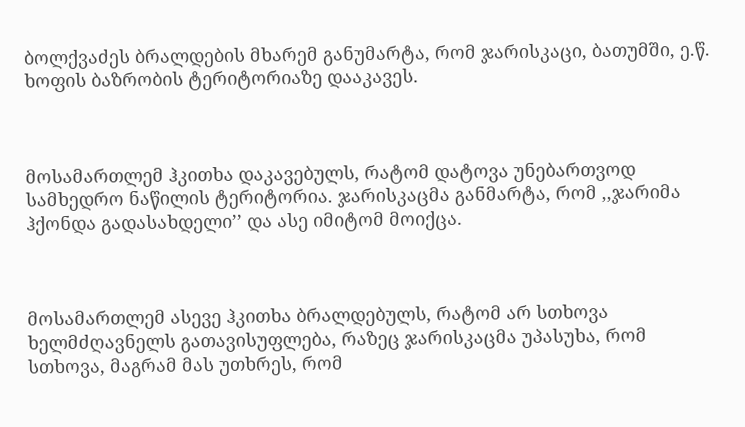ბოლქვაძეს ბრალდების მხარემ განუმარტა, რომ ჯარისკაცი, ბათუმში, ე.წ. ხოფის ბაზრობის ტერიტორიაზე დააკავეს.



მოსამართლემ ჰკითხა დაკავებულს, რატომ დატოვა უნებართვოდ სამხედრო ნაწილის ტერიტორია. ჯარისკაცმა განმარტა, რომ ,,ჯარიმა ჰქონდა გადასახდელი’’ და ასე იმიტომ მოიქცა.



მოსამართლემ ასევე ჰკითხა ბრალდებულს, რატომ არ სთხოვა ხელმძღავნელს გათავისუფლება, რაზეც ჯარისკაცმა უპასუხა, რომ სთხოვა, მაგრამ მას უთხრეს, რომ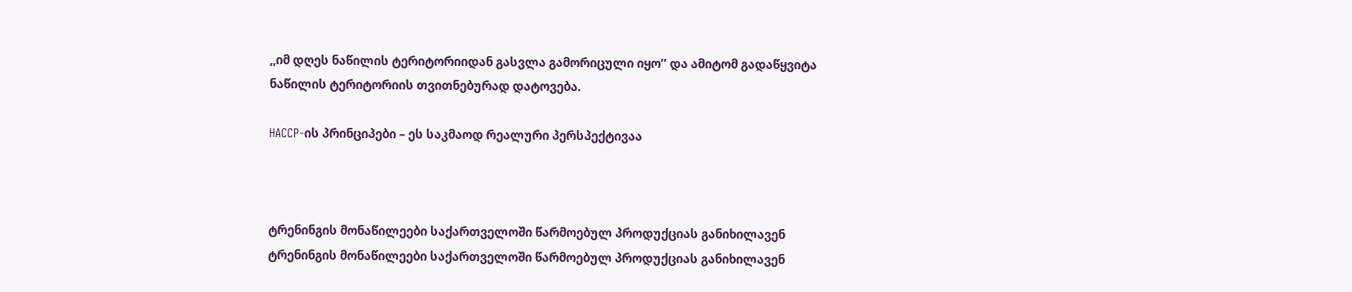,,იმ დღეს ნაწილის ტერიტორიიდან გასვლა გამორიცული იყო’’ და ამიტომ გადაწყვიტა  ნაწილის ტერიტორიის თვითნებურად დატოვება.

HACCP-ის პრინციპები – ეს საკმაოდ რეალური პერსპექტივაა



ტრენინგის მონაწილეები საქართველოში წარმოებულ პროდუქციას განიხილავენ
ტრენინგის მონაწილეები საქართველოში წარმოებულ პროდუქციას განიხილავენ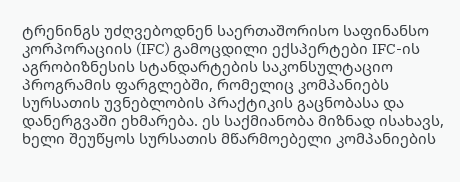ტრენინგს უძღვებოდნენ საერთაშორისო საფინანსო კორპორაციის (IFC) გამოცდილი ექსპერტები IFC-ის აგრობიზნესის სტანდარტების საკონსულტაციო პროგრამის ფარგლებში, რომელიც კომპანიებს სურსათის უვნებლობის პრაქტიკის გაცნობასა და დანერგვაში ეხმარება. ეს საქმიანობა მიზნად ისახავს, ხელი შეუწყოს სურსათის მწარმოებელი კომპანიების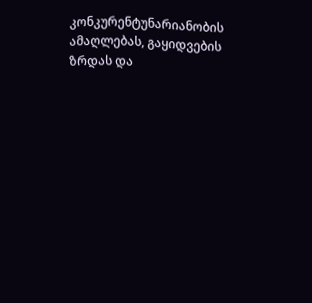კონკურენტუნარიანობის ამაღლებას, გაყიდვების ზრდას და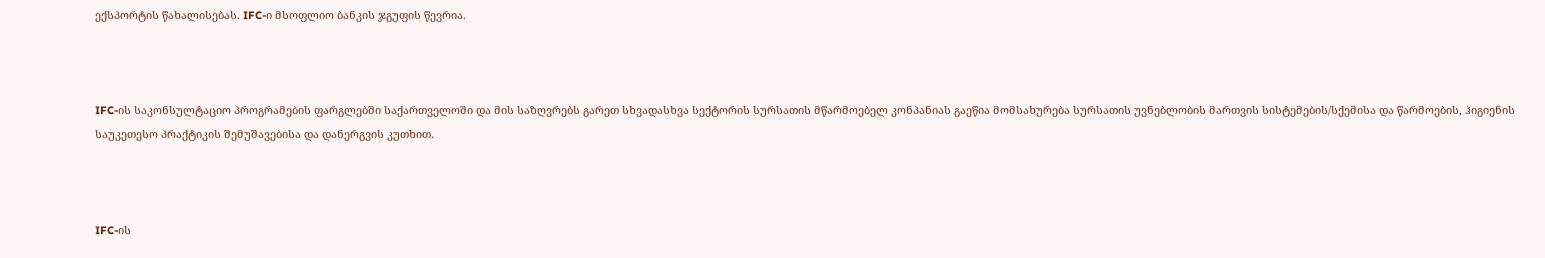ექსპორტის წახალისებას. IFC-ი მსოფლიო ბანკის ჯგუფის წევრია.



IFC-ის საკონსულტაციო პროგრამების ფარგლებში საქართველოში და მის საზღვრებს გარეთ სხვადასხვა სექტორის სურსათის მწარმოებელ კონპანიას გაეწია მომსახურება სურსათის უვნებლობის მართვის სისტემების/სქემისა და წარმოების, ჰიგიენის საუკეთესო პრაქტიკის შემუშავებისა და დანერგვის კუთხით.



IFC-ის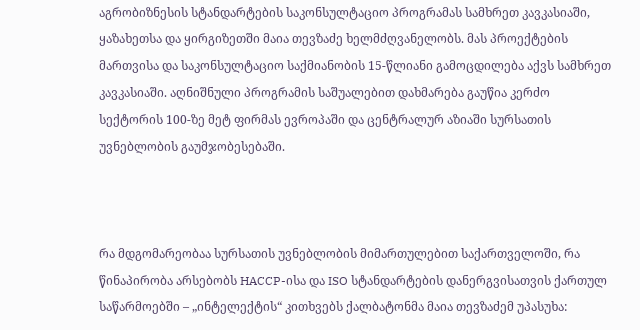აგრობიზნესის სტანდარტების საკონსულტაციო პროგრამას სამხრეთ კავკასიაში, ყაზახეთსა და ყირგიზეთში მაია თევზაძე ხელმძღვანელობს. მას პროექტების მართვისა და საკონსულტაციო საქმიანობის 15-წლიანი გამოცდილება აქვს სამხრეთ კავკასიაში. აღნიშნული პროგრამის საშუალებით დახმარება გაუწია კერძო სექტორის 100-ზე მეტ ფირმას ევროპაში და ცენტრალურ აზიაში სურსათის უვნებლობის გაუმჯობესებაში.



რა მდგომარეობაა სურსათის უვნებლობის მიმართულებით საქართველოში, რა წინაპირობა არსებობს HACCP-ისა და ISO სტანდარტების დანერგვისათვის ქართულ საწარმოებში – „ინტელექტის“ კითხვებს ქალბატონმა მაია თევზაძემ უპასუხა: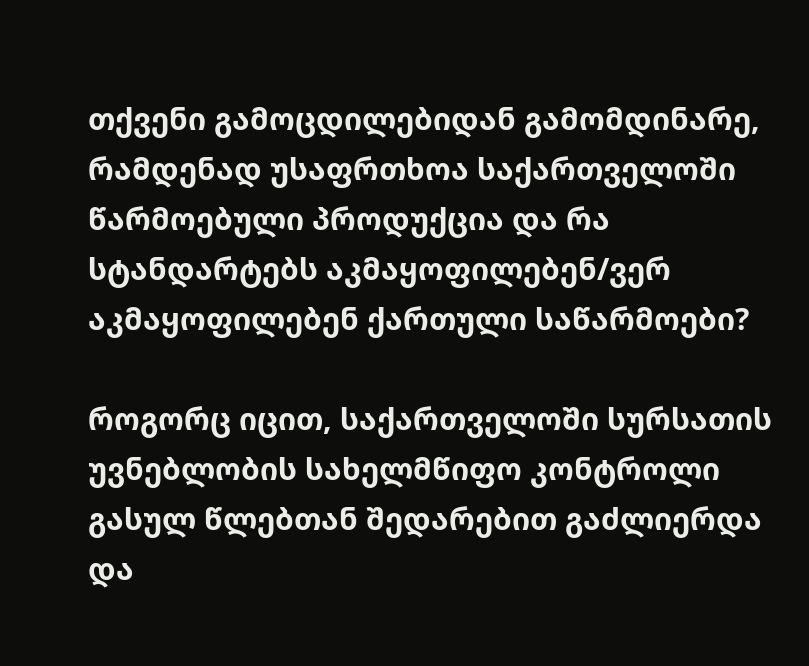თქვენი გამოცდილებიდან გამომდინარე, რამდენად უსაფრთხოა საქართველოში წარმოებული პროდუქცია და რა სტანდარტებს აკმაყოფილებენ/ვერ აკმაყოფილებენ ქართული საწარმოები?

როგორც იცით, საქართველოში სურსათის უვნებლობის სახელმწიფო კონტროლი გასულ წლებთან შედარებით გაძლიერდა და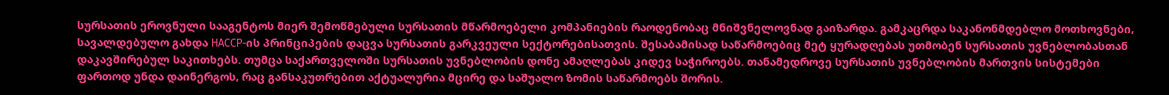სურსათის ეროვნული სააგენტოს მიერ შემოწმებული სურსათის მწარმოებელი კომპანიების რაოდენობაც მნიშვნელოვნად გაიზარდა. გამკაცრდა საკანონმდებლო მოთხოვნები, სავალდებულო გახდა HACCP-ის პრინციპების დაცვა სურსათის გარკვეული სექტორებისათვის. შესაბამისად საწარმოებიც მეტ ყურადღებას უთმობენ სურსათის უვნებლობასთან დაკავშირებულ საკითხებს. თუმცა საქართველოში სურსათის უვნებლობის დონე ამაღლებას კიდევ საჭიროებს. თანამედროვე სურსათის უვნებლობის მართვის სისტემები ფართოდ უნდა დაინერგოს, რაც განსაკუთრებით აქტუალურია მცირე და საშუალო ზომის საწარმოებს შორის.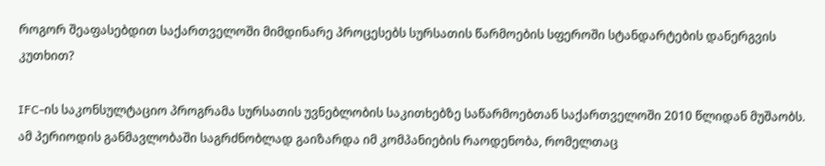როგორ შეაფასებდით საქართველოში მიმდინარე პროცესებს სურსათის წარმოების სფეროში სტანდარტების დანერგვის კუთხით?

IFC-ის საკონსულტაციო პროგრამა სურსათის უვნებლობის საკითხებზე საწარმოებთან საქართველოში 2010 წლიდან მუშაობს. ამ პერიოდის განმავლობაში საგრძნობლად გაიზარდა იმ კომპანიების რაოდენობა, რომელთაც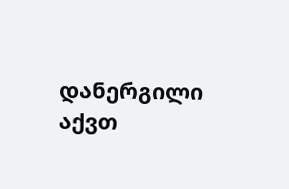დანერგილი აქვთ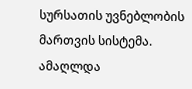სურსათის უვნებლობის მართვის სისტემა. ამაღლდა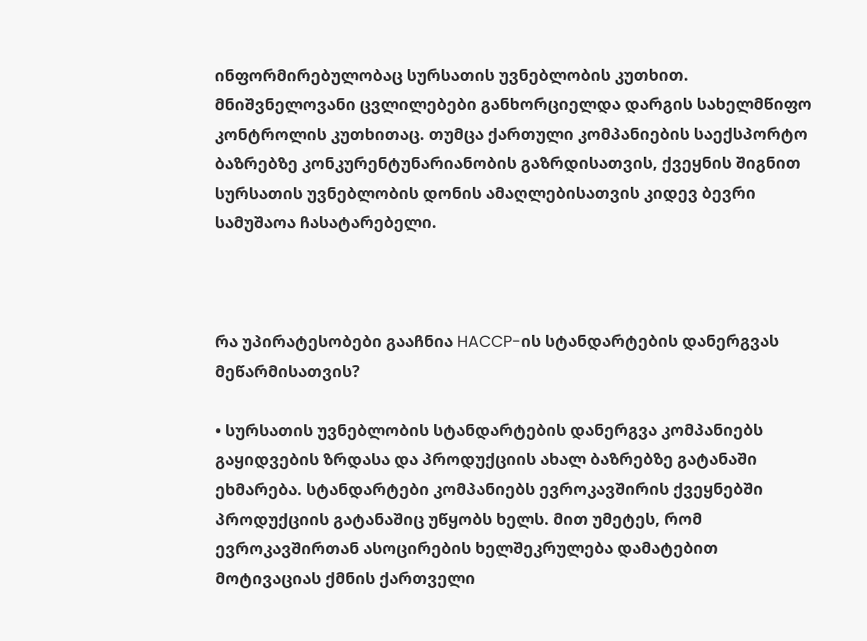ინფორმირებულობაც სურსათის უვნებლობის კუთხით. მნიშვნელოვანი ცვლილებები განხორციელდა დარგის სახელმწიფო კონტროლის კუთხითაც. თუმცა ქართული კომპანიების საექსპორტო ბაზრებზე კონკურენტუნარიანობის გაზრდისათვის, ქვეყნის შიგნით სურსათის უვნებლობის დონის ამაღლებისათვის კიდევ ბევრი სამუშაოა ჩასატარებელი.



რა უპირატესობები გააჩნია HACCP-ის სტანდარტების დანერგვას მეწარმისათვის?

• სურსათის უვნებლობის სტანდარტების დანერგვა კომპანიებს გაყიდვების ზრდასა და პროდუქციის ახალ ბაზრებზე გატანაში ეხმარება. სტანდარტები კომპანიებს ევროკავშირის ქვეყნებში პროდუქციის გატანაშიც უწყობს ხელს. მით უმეტეს, რომ ევროკავშირთან ასოცირების ხელშეკრულება დამატებით მოტივაციას ქმნის ქართველი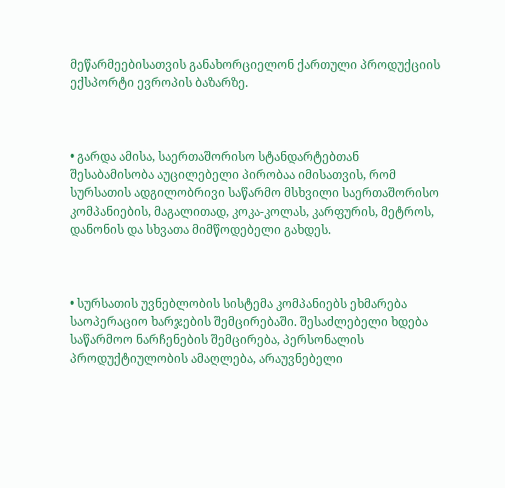მეწარმეებისათვის განახორციელონ ქართული პროდუქციის ექსპორტი ევროპის ბაზარზე.



• გარდა ამისა, საერთაშორისო სტანდარტებთან შესაბამისობა აუცილებელი პირობაა იმისათვის, რომ სურსათის ადგილობრივი საწარმო მსხვილი საერთაშორისო კომპანიების, მაგალითად, კოკა-კოლას, კარფურის, მეტროს, დანონის და სხვათა მიმწოდებელი გახდეს.



• სურსათის უვნებლობის სისტემა კომპანიებს ეხმარება საოპერაციო ხარჯების შემცირებაში. შესაძლებელი ხდება საწარმოო ნარჩენების შემცირება, პერსონალის პროდუქტიულობის ამაღლება, არაუვნებელი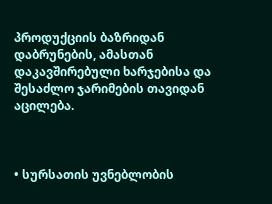პროდუქციის ბაზრიდან დაბრუნების, ამასთან დაკავშირებული ხარჯებისა და შესაძლო ჯარიმების თავიდან აცილება.



• სურსათის უვნებლობის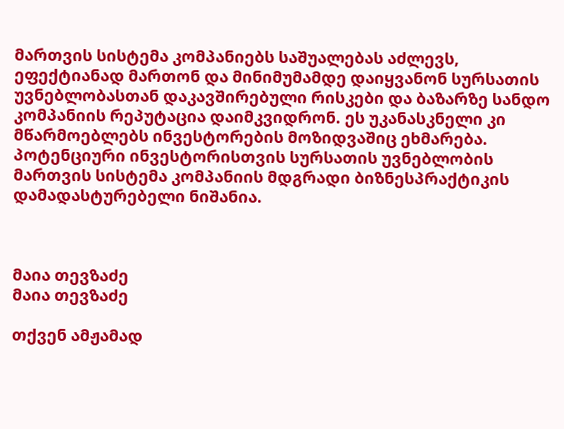მართვის სისტემა კომპანიებს საშუალებას აძლევს, ეფექტიანად მართონ და მინიმუმამდე დაიყვანონ სურსათის უვნებლობასთან დაკავშირებული რისკები და ბაზარზე სანდო კომპანიის რეპუტაცია დაიმკვიდრონ. ეს უკანასკნელი კი მწარმოებლებს ინვესტორების მოზიდვაშიც ეხმარება. პოტენციური ინვესტორისთვის სურსათის უვნებლობის მართვის სისტემა კომპანიის მდგრადი ბიზნესპრაქტიკის დამადასტურებელი ნიშანია.



მაია თევზაძე
მაია თევზაძე

თქვენ ამჟამად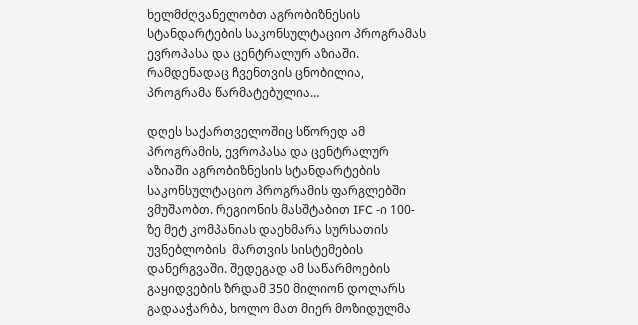ხელმძღვანელობთ აგრობიზნესის სტანდარტების საკონსულტაციო პროგრამას ევროპასა და ცენტრალურ აზიაში. რამდენადაც ჩვენთვის ცნობილია, პროგრამა წარმატებულია…

დღეს საქართველოშიც სწორედ ამ პროგრამის, ევროპასა და ცენტრალურ აზიაში აგრობიზნესის სტანდარტების საკონსულტაციო პროგრამის ფარგლებში ვმუშაობთ. რეგიონის მასშტაბით IFC -ი 100-ზე მეტ კომპანიას დაეხმარა სურსათის უვნებლობის  მართვის სისტემების დანერგვაში. შედეგად ამ საწარმოების გაყიდვების ზრდამ 350 მილიონ დოლარს გადააჭარბა, ხოლო მათ მიერ მოზიდულმა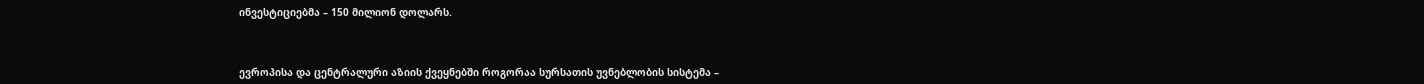ინვესტიციებმა – 150 მილიონ დოლარს.



ევროპისა და ცენტრალური აზიის ქვეყნებში როგორაა სურსათის უვნებლობის სისტემა –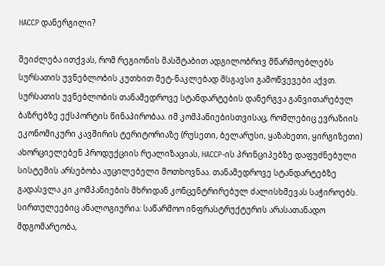HACCP დანერგილი?

შეიძლება ითქვას, რომ რეგიონის მასშტაბით ადგილობრივ მწარმოებლებს სურსათის უვნებლობის კუთხით მეტ-ნაკლებად მსგავსი გამოწვევები აქვთ. სურსათის უვნებლობის თანამედროვე სტანდარტების დანერგვა განვითარებულ ბაზრებზე ექსპორტის წინაპირობაა. იმ კომპანიებისთვისაც, რომლებიც ევრაზიის ეკონომიკური კავშირის ტერიტორიაზე (რუსეთი, ბელარუსი, ყაზახეთი, ყირგიზეთი) ახორციელებენ პროდუქციის რეალიზაციას, HACCP-ის პრინციპებზე დაფუძნებული სისტემის არსებობა აუცილებელი მოთხოვნაა. თანამედროვე სტანდარტებზე გადასვლა კი კომპანიების მხრიდან კონცენტრირებულ ძალისხმევას საჭიროებს. სირთულეებიც ანალოგიურია: საწარმოო ინფრასტრუქტურის არასათანადო მდგომარეობა,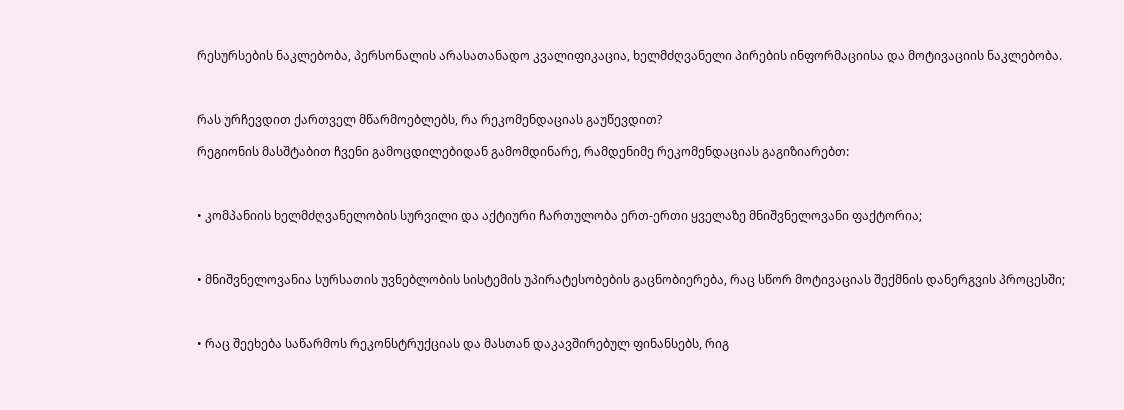რესურსების ნაკლებობა, პერსონალის არასათანადო კვალიფიკაცია, ხელმძღვანელი პირების ინფორმაციისა და მოტივაციის ნაკლებობა.



რას ურჩევდით ქართველ მწარმოებლებს, რა რეკომენდაციას გაუწევდით?

რეგიონის მასშტაბით ჩვენი გამოცდილებიდან გამომდინარე, რამდენიმე რეკომენდაციას გაგიზიარებთ:



• კომპანიის ხელმძღვანელობის სურვილი და აქტიური ჩართულობა ერთ-ერთი ყველაზე მნიშვნელოვანი ფაქტორია;



• მნიშვნელოვანია სურსათის უვნებლობის სისტემის უპირატესობების გაცნობიერება, რაც სწორ მოტივაციას შექმნის დანერგვის პროცესში;



• რაც შეეხება საწარმოს რეკონსტრუქციას და მასთან დაკავშირებულ ფინანსებს, რიგ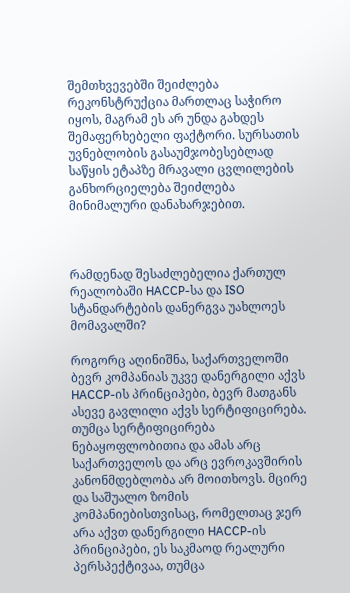შემთხვევებში შეიძლება რეკონსტრუქცია მართლაც საჭირო იყოს, მაგრამ ეს არ უნდა გახდეს შემაფერხებელი ფაქტორი. სურსათის უვნებლობის გასაუმჯობესებლად საწყის ეტაპზე მრავალი ცვლილების განხორციელება შეიძლება მინიმალური დანახარჯებით.



რამდენად შესაძლებელია ქართულ რეალობაში HACCP-სა და ISO სტანდარტების დანერგვა უახლოეს მომავალში?

როგორც აღინიშნა, საქართველოში ბევრ კომპანიას უკვე დანერგილი აქვს HACCP-ის პრინციპები, ბევრ მათგანს ასევე გავლილი აქვს სერტიფიცირება. თუმცა სერტიფიცირება ნებაყოფლობითია და ამას არც საქართველოს და არც ევროკავშირის კანონმდებლობა არ მოითხოვს. მცირე და საშუალო ზომის კომპანიებისთვისაც, რომელთაც ჯერ არა აქვთ დანერგილი HACCP-ის პრინციპები, ეს საკმაოდ რეალური პერსპექტივაა, თუმცა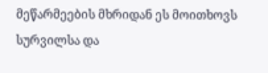მეწარმეების მხრიდან ეს მოითხოვს სურვილსა და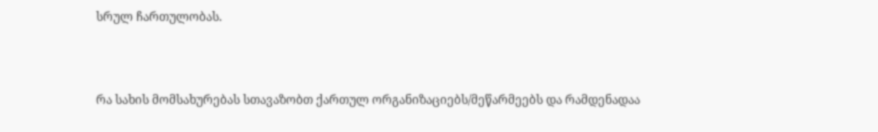სრულ ჩართულობას.



რა სახის მომსახურებას სთავაზობთ ქართულ ორგანიზაციებს/მეწარმეებს და რამდენადაა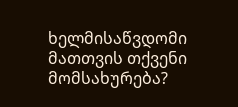ხელმისაწვდომი მათთვის თქვენი მომსახურება?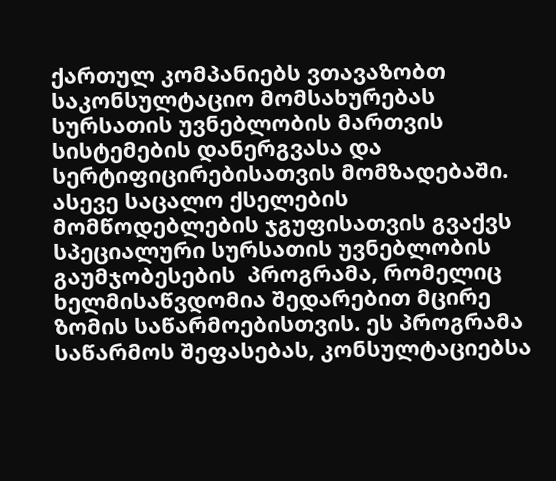ქართულ კომპანიებს ვთავაზობთ საკონსულტაციო მომსახურებას სურსათის უვნებლობის მართვის სისტემების დანერგვასა და სერტიფიცირებისათვის მომზადებაში. ასევე საცალო ქსელების მომწოდებლების ჯგუფისათვის გვაქვს სპეციალური სურსათის უვნებლობის გაუმჯობესების  პროგრამა, რომელიც ხელმისაწვდომია შედარებით მცირე ზომის საწარმოებისთვის. ეს პროგრამა  საწარმოს შეფასებას, კონსულტაციებსა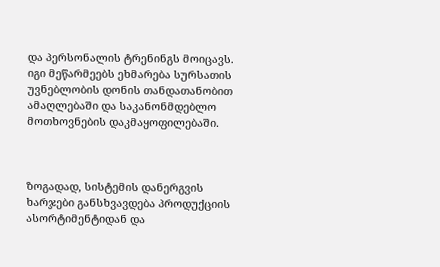და პერსონალის ტრენინგს მოიცავს. იგი მეწარმეებს ეხმარება სურსათის უვნებლობის დონის თანდათანობით ამაღლებაში და საკანონმდებლო მოთხოვნების დაკმაყოფილებაში.



ზოგადად, სისტემის დანერგვის ხარჯები განსხვავდება პროდუქციის ასორტიმენტიდან და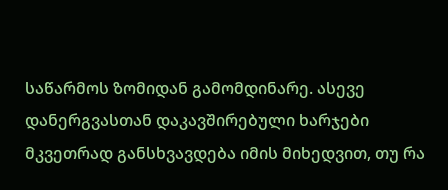საწარმოს ზომიდან გამომდინარე. ასევე დანერგვასთან დაკავშირებული ხარჯები მკვეთრად განსხვავდება იმის მიხედვით, თუ რა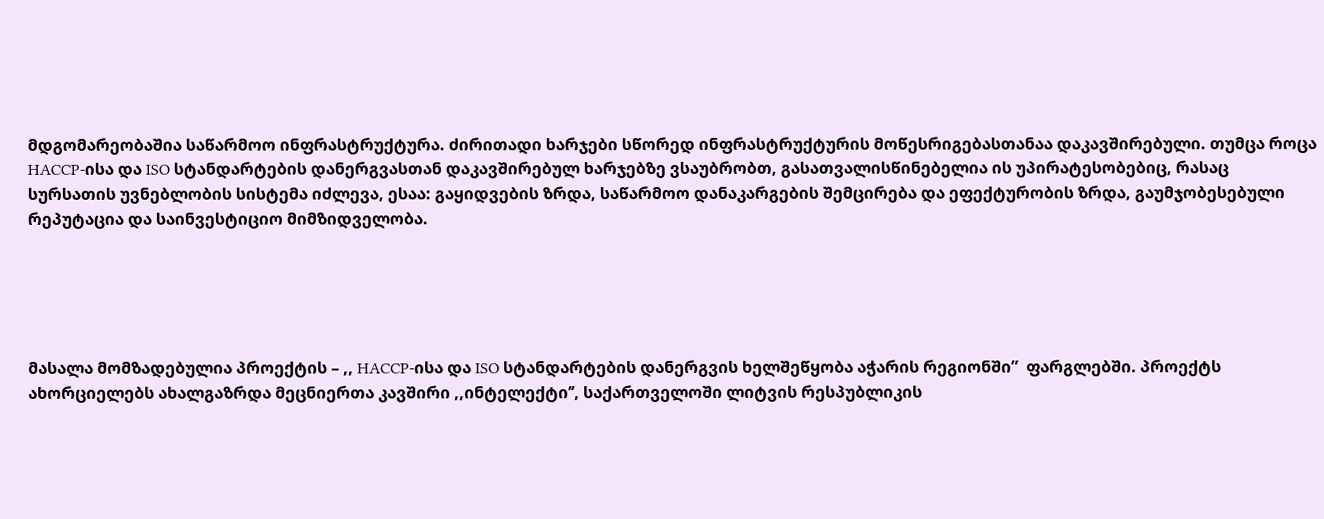მდგომარეობაშია საწარმოო ინფრასტრუქტურა. ძირითადი ხარჯები სწორედ ინფრასტრუქტურის მოწესრიგებასთანაა დაკავშირებული. თუმცა როცა HACCP-ისა და ISO სტანდარტების დანერგვასთან დაკავშირებულ ხარჯებზე ვსაუბრობთ, გასათვალისწინებელია ის უპირატესობებიც, რასაც სურსათის უვნებლობის სისტემა იძლევა, ესაა: გაყიდვების ზრდა, საწარმოო დანაკარგების შემცირება და ეფექტურობის ზრდა, გაუმჯობესებული რეპუტაცია და საინვესტიციო მიმზიდველობა.





მასალა მომზადებულია პროექტის – ,, HACCP-ისა და ISO სტანდარტების დანერგვის ხელშეწყობა აჭარის რეგიონში”  ფარგლებში. პროექტს ახორციელებს ახალგაზრდა მეცნიერთა კავშირი ,,ინტელექტი’’, საქართველოში ლიტვის რესპუბლიკის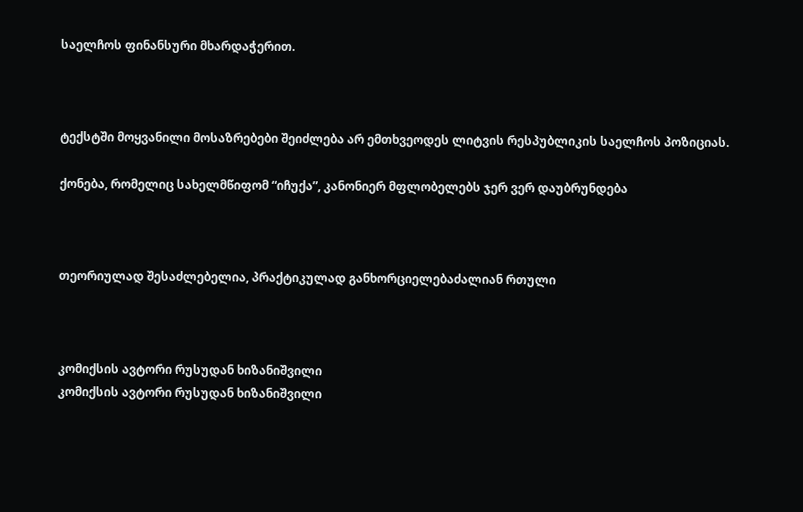საელჩოს ფინანსური მხარდაჭერით.



ტექსტში მოყვანილი მოსაზრებები შეიძლება არ ემთხვეოდეს ლიტვის რესპუბლიკის საელჩოს პოზიციას.

ქონება, რომელიც სახელმწიფომ “იჩუქა”, კანონიერ მფლობელებს ჯერ ვერ დაუბრუნდება



თეორიულად შესაძლებელია, პრაქტიკულად განხორციელებაძალიან რთული



კომიქსის ავტორი რუსუდან ხიზანიშვილი
კომიქსის ავტორი რუსუდან ხიზანიშვილი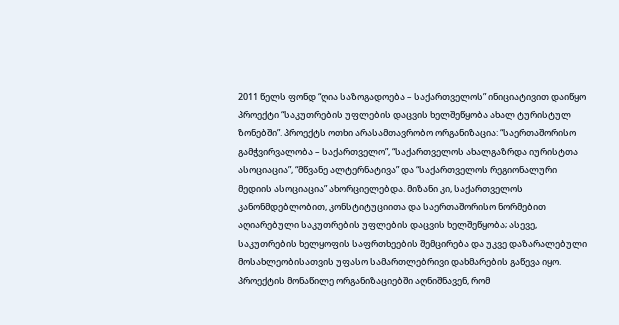2011 წელს ფონდ “ღია საზოგადოება – საქართველოს” ინიციატივით დაიწყო პროექტი “საკუთრების უფლების დაცვის ხელშეწყობა ახალ ტურისტულ ზონებში”. პროექტს ოთხი არასამთავრობო ორგანიზაცია: “საერთაშორისო გამჭვირვალობა – საქართველო”, “საქართველოს ახალგაზრდა იურისტთა ასოციაცია”, “მწვანე ალტერნატივა” და “საქართველოს რეგიონალური მედიის ასოციაცია” ახორციელებდა. მიზანი კი, საქართველოს კანონმდებლობით, კონსტიტუციითა და საერთაშორისო ნორმებით აღიარებული საკუთრების უფლების დაცვის ხელშეწყობა; ასევე, საკუთრების ხელყოფის საფრთხეების შემცირება და უკვე დაზარალებული მოსახლეობისათვის უფასო სამართლებრივი დახმარების გაწევა იყო. პროექტის მონაწილე ორგანიზაციებში აღნიშნავენ, რომ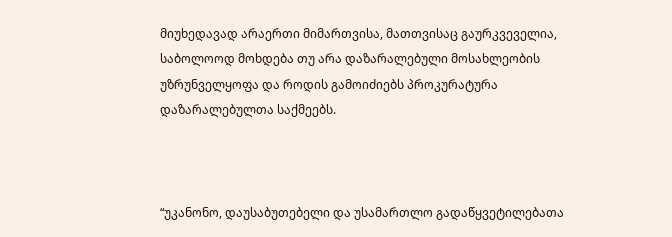მიუხედავად არაერთი მიმართვისა, მათთვისაც გაურკვეველია, საბოლოოდ მოხდება თუ არა დაზარალებული მოსახლეობის უზრუნველყოფა და როდის გამოიძიებს პროკურატურა დაზარალებულთა საქმეებს.



“უკანონო, დაუსაბუთებელი და უსამართლო გადაწყვეტილებათა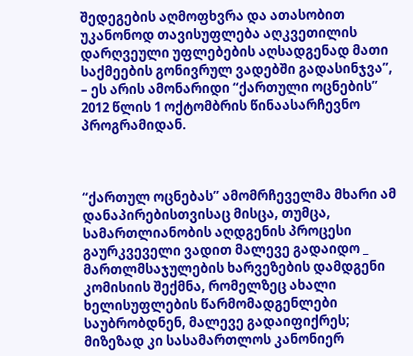შედეგების აღმოფხვრა და ათასობით უკანონოდ თავისუფლება აღკვეთილის დარღვეული უფლებების აღსადგენად მათი საქმეების გონივრულ ვადებში გადასინჯვა”, – ეს არის ამონარიდი “ქართული ოცნების” 2012 წლის 1 ოქტომბრის წინაასარჩევნო პროგრამიდან.



“ქართულ ოცნებას” ამომრჩეველმა მხარი ამ დანაპირებისთვისაც მისცა, თუმცა, სამართლიანობის აღდგენის პროცესი გაურკვეველი ვადით მალევე გადაიდო _ მართლმსაჯულების ხარვეზების დამდგენი კომისიის შექმნა, რომელზეც ახალი ხელისუფლების წარმომადგენლები საუბრობდნენ, მალევე გადაიფიქრეს; მიზეზად კი სასამართლოს კანონიერ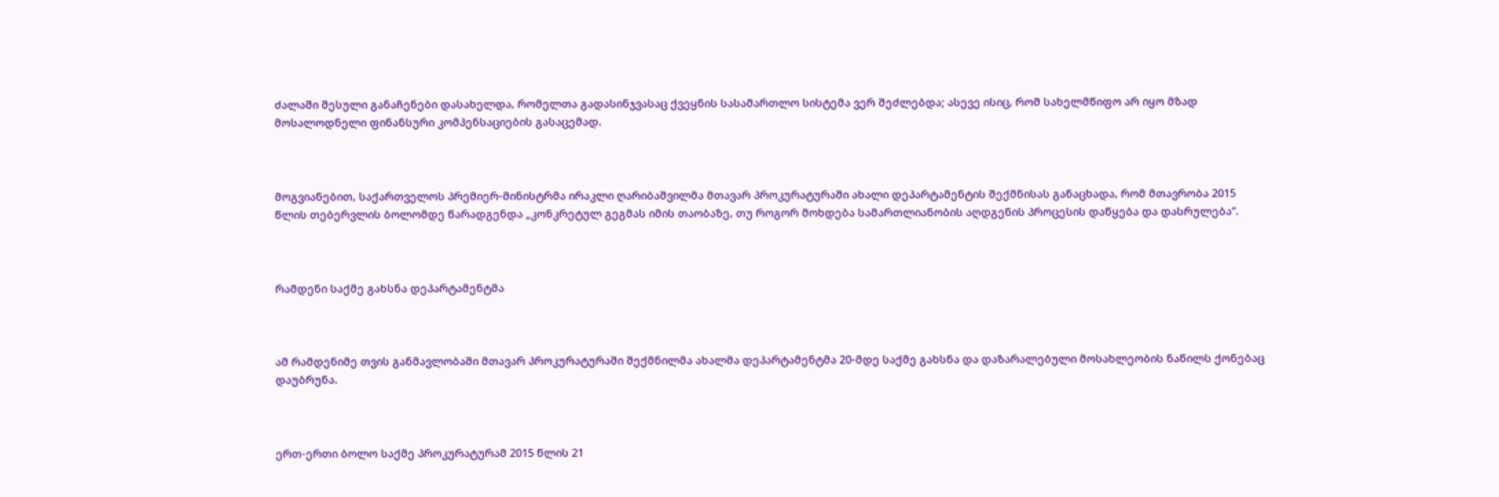ძალაში შესული განაჩენები დასახელდა, რომელთა გადასინჯვასაც ქვეყნის სასამართლო სისტემა ვერ შეძლებდა; ასევე ისიც, რომ სახელმწიფო არ იყო მზად მოსალოდნელი ფინანსური კომპენსაციების გასაცემად.



მოგვიანებით, საქართველოს პრემიერ-მინისტრმა ირაკლი ღარიბაშვილმა მთავარ პროკურატურაში ახალი დეპარტამენტის შექმნისას განაცხადა, რომ მთავრობა 2015 წლის თებერვლის ბოლომდე წარადგენდა „კონკრეტულ გეგმას იმის თაობაზე, თუ როგორ მოხდება სამართლიანობის აღდგენის პროცესის დაწყება და დასრულება”.



რამდენი საქმე გახსნა დეპარტამენტმა



ამ რამდენიმე თვის განმავლობაში მთავარ პროკურატურაში შექმნილმა ახალმა დეპარტამენტმა 20-მდე საქმე გახსნა და დაზარალებული მოსახლეობის ნაწილს ქონებაც დაუბრუნა.



ერთ-ერთი ბოლო საქმე პროკურატურამ 2015 წლის 21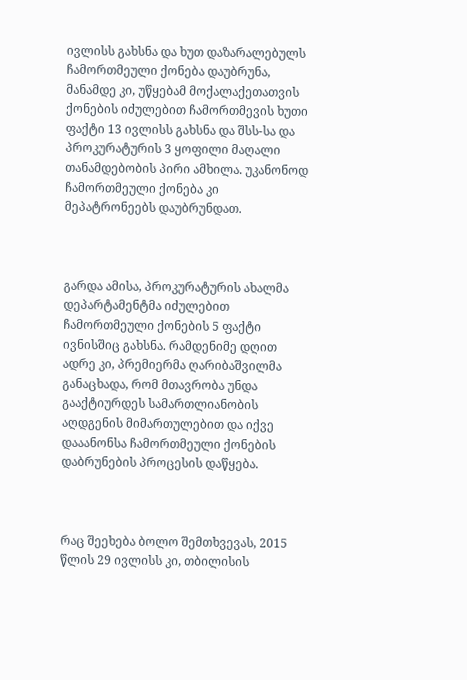ივლისს გახსნა და ხუთ დაზარალებულს ჩამორთმეული ქონება დაუბრუნა, მანამდე კი, უწყებამ მოქალაქეთათვის ქონების იძულებით ჩამორთმევის ხუთი ფაქტი 13 ივლისს გახსნა და შსს-სა და პროკურატურის 3 ყოფილი მაღალი თანამდებობის პირი ამხილა. უკანონოდ ჩამორთმეული ქონება კი მეპატრონეებს დაუბრუნდათ.



გარდა ამისა, პროკურატურის ახალმა დეპარტამენტმა იძულებით ჩამორთმეული ქონების 5 ფაქტი ივნისშიც გახსნა. რამდენიმე დღით ადრე კი, პრემიერმა ღარიბაშვილმა განაცხადა, რომ მთავრობა უნდა გააქტიურდეს სამართლიანობის აღდგენის მიმართულებით და იქვე დააანონსა ჩამორთმეული ქონების დაბრუნების პროცესის დაწყება.



რაც შეეხება ბოლო შემთხვევას, 2015 წლის 29 ივლისს კი, თბილისის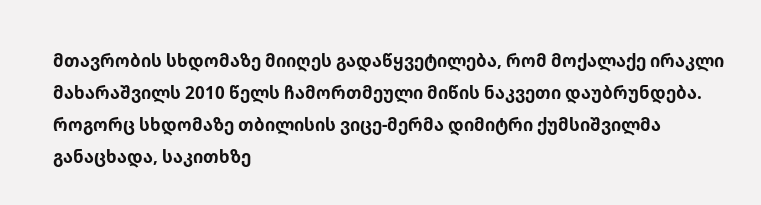მთავრობის სხდომაზე მიიღეს გადაწყვეტილება, რომ მოქალაქე ირაკლი მახარაშვილს 2010 წელს ჩამორთმეული მიწის ნაკვეთი დაუბრუნდება. როგორც სხდომაზე თბილისის ვიცე-მერმა დიმიტრი ქუმსიშვილმა განაცხადა, საკითხზე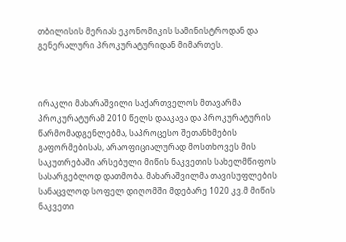თბილისის მერიას ეკონომიკის სამინისტროდან და გენერალური პროკურატურიდან მიმართეს.



ირაკლი მახარაშვილი საქართველოს მთავარმა პროკურატურამ 2010 წელს დააკავა და პროკურატურის წარმომადგენლებმა, საპროცესო შეთანხმების გაფორმებისას, არაოფიციალურად მოსთხოვეს მის საკუთრებაში არსებული მიწის ნაკვეთის სახელმწიფოს სასარგებლოდ დათმობა. მახარაშვილმა თავისუფლების სანაცვლოდ სოფელ დიღომში მდებარე 1020 კვ.მ მიწის ნაკვეთი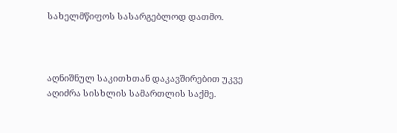სახელმწიფოს სასარგებლოდ დათმო.



აღნიშნულ საკითხთან დაკავშირებით უკვე აღიძრა სისხლის სამართლის საქმე.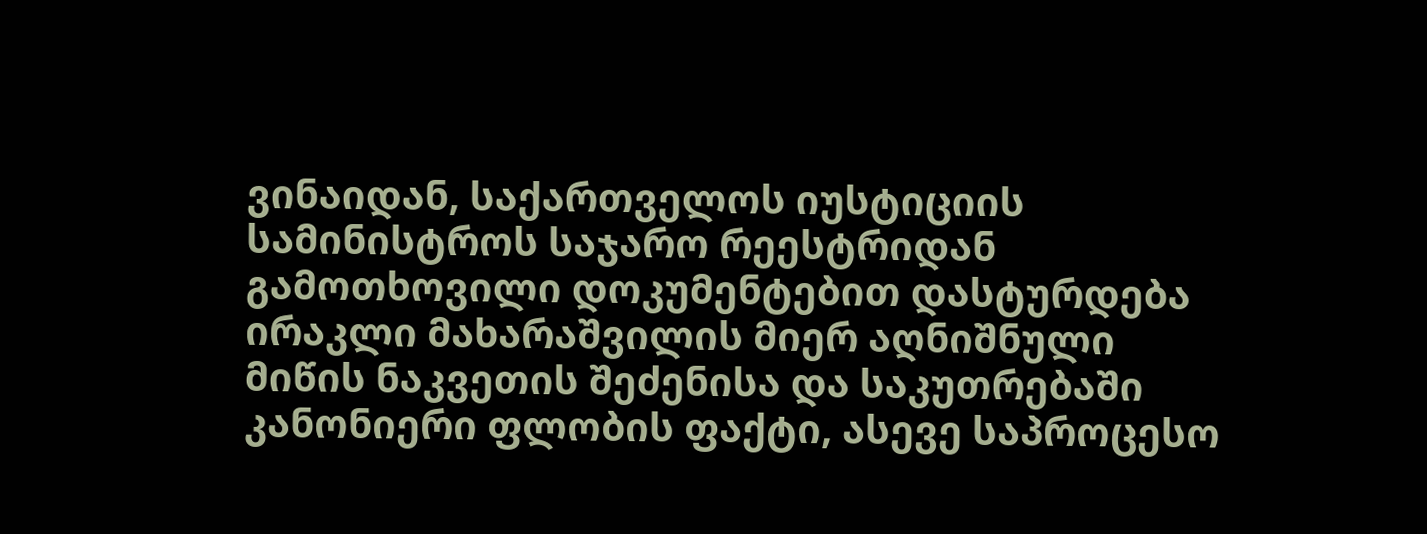ვინაიდან, საქართველოს იუსტიციის სამინისტროს საჯარო რეესტრიდან გამოთხოვილი დოკუმენტებით დასტურდება ირაკლი მახარაშვილის მიერ აღნიშნული მიწის ნაკვეთის შეძენისა და საკუთრებაში კანონიერი ფლობის ფაქტი, ასევე საპროცესო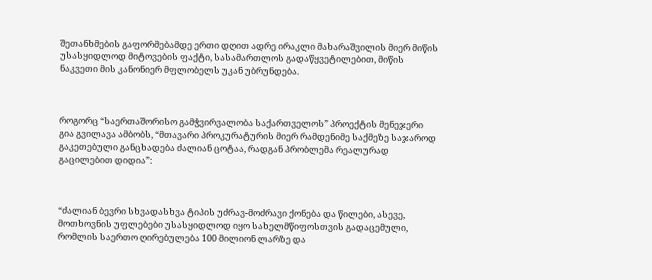შეთანხმების გაფორმებამდე ერთი დღით ადრე ირაკლი მახარაშვილის მიერ მიწის უსასყიდლოდ მიტოვების ფაქტი, სასამართლოს გადაწყვეტილებით, მიწის ნაკვეთი მის კანონიერ მფლობელს უკან უბრუნდება.



როგორც “საერთაშორისო გამჭვირვალობა საქართველოს” პროექტის მენეჯერი გია გვილავა ამბობს, “მთავარი პროკურატურის მიერ რამდენიმე საქმეზე საჯაროდ გაკეთებული განცხადება ძალიან ცოტაა, რადგან პრობლემა რეალურად გაცილებით დიდია”:



“ძალიან ბევრი სხვადასხვა ტიპის უძრავ-მოძრავი ქონება და წილები, ასევე, მოთხოვნის უფლებები უსასყიდლოდ იყო სახელმწიფოსთვის გადაცემული, რომლის საერთო ღირებულება 100 მილიონ ლარზე და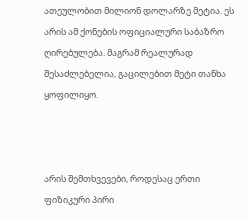ათეულობით მილიონ დოლარზე მეტია. ეს არის ამ ქონების ოფიციალური საბაზრო ღირებულება. მაგრამ რეალურად შესაძლებელია, გაცილებით მეტი თანხა ყოფილიყო.



არის შემთხვევები, როდესაც ერთი ფიზიკური პირი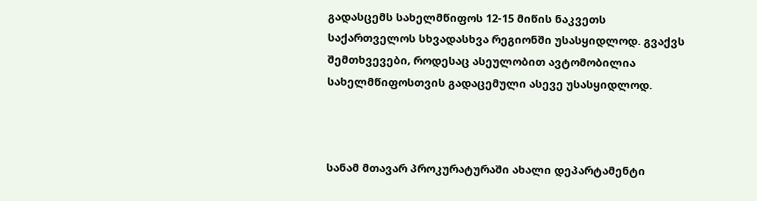გადასცემს სახელმწიფოს 12-15 მიწის ნაკვეთს საქართველოს სხვადასხვა რეგიონში უსასყიდლოდ. გვაქვს შემთხვევები, როდესაც ასეულობით ავტომობილია სახელმწიფოსთვის გადაცემული ასევე უსასყიდლოდ.



სანამ მთავარ პროკურატურაში ახალი დეპარტამენტი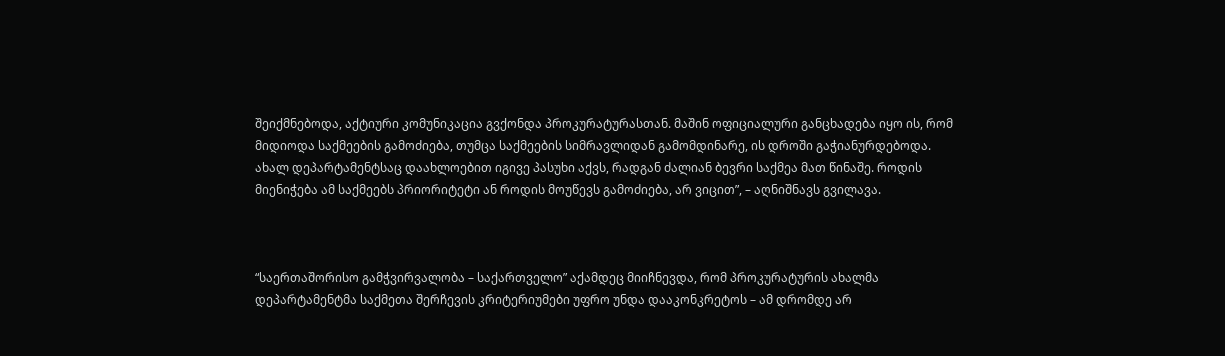შეიქმნებოდა, აქტიური კომუნიკაცია გვქონდა პროკურატურასთან. მაშინ ოფიციალური განცხადება იყო ის, რომ მიდიოდა საქმეების გამოძიება, თუმცა საქმეების სიმრავლიდან გამომდინარე, ის დროში გაჭიანურდებოდა. ახალ დეპარტამენტსაც დაახლოებით იგივე პასუხი აქვს, რადგან ძალიან ბევრი საქმეა მათ წინაშე. როდის მიენიჭება ამ საქმეებს პრიორიტეტი ან როდის მოუწევს გამოძიება, არ ვიცით”, – აღნიშნავს გვილავა.



“საერთაშორისო გამჭვირვალობა – საქართველო” აქამდეც მიიჩნევდა, რომ პროკურატურის ახალმა დეპარტამენტმა საქმეთა შერჩევის კრიტერიუმები უფრო უნდა დააკონკრეტოს – ამ დრომდე არ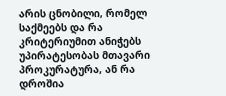არის ცნობილი, რომელ საქმეებს და რა კრიტერიუმით ანიჭებს უპირატესობას მთავარი პროკურატურა, ან რა დროშია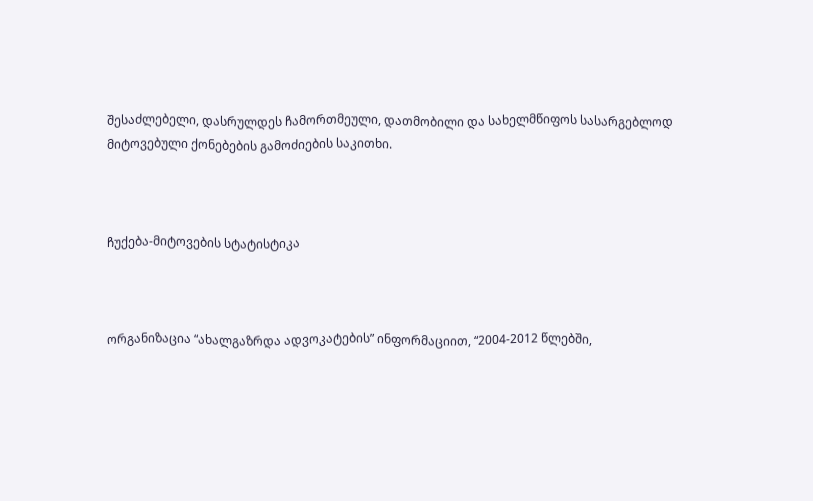შესაძლებელი, დასრულდეს ჩამორთმეული, დათმობილი და სახელმწიფოს სასარგებლოდ მიტოვებული ქონებების გამოძიების საკითხი.



ჩუქება-მიტოვების სტატისტიკა



ორგანიზაცია “ახალგაზრდა ადვოკატების” ინფორმაციით, “2004-2012 წლებში,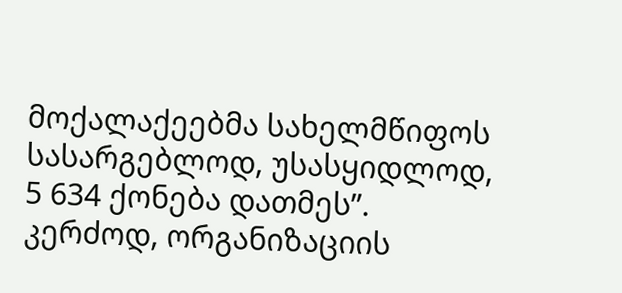მოქალაქეებმა სახელმწიფოს სასარგებლოდ, უსასყიდლოდ, 5 634 ქონება დათმეს”. კერძოდ, ორგანიზაციის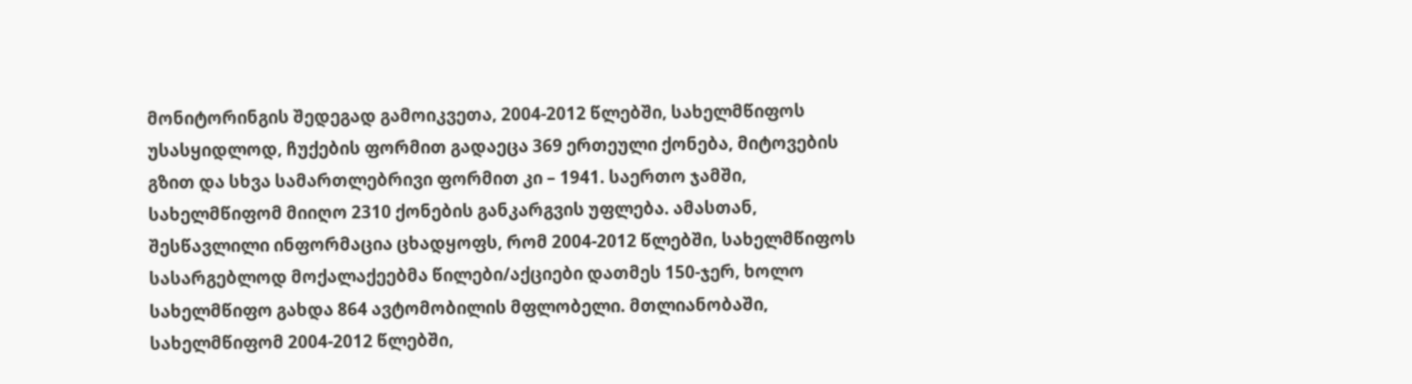მონიტორინგის შედეგად გამოიკვეთა, 2004-2012 წლებში, სახელმწიფოს უსასყიდლოდ, ჩუქების ფორმით გადაეცა 369 ერთეული ქონება, მიტოვების გზით და სხვა სამართლებრივი ფორმით კი – 1941. საერთო ჯამში, სახელმწიფომ მიიღო 2310 ქონების განკარგვის უფლება. ამასთან, შესწავლილი ინფორმაცია ცხადყოფს, რომ 2004-2012 წლებში, სახელმწიფოს სასარგებლოდ მოქალაქეებმა წილები/აქციები დათმეს 150-ჯერ, ხოლო სახელმწიფო გახდა 864 ავტომობილის მფლობელი. მთლიანობაში, სახელმწიფომ 2004-2012 წლებში,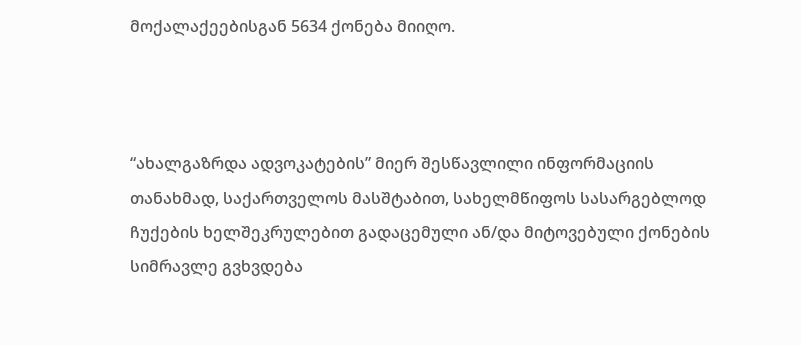მოქალაქეებისგან 5634 ქონება მიიღო.



“ახალგაზრდა ადვოკატების” მიერ შესწავლილი ინფორმაციის თანახმად, საქართველოს მასშტაბით, სახელმწიფოს სასარგებლოდ ჩუქების ხელშეკრულებით გადაცემული ან/და მიტოვებული ქონების სიმრავლე გვხვდება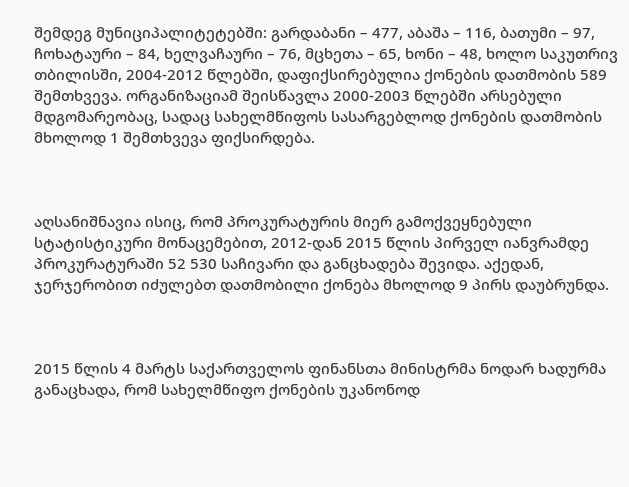შემდეგ მუნიციპალიტეტებში: გარდაბანი – 477, აბაშა – 116, ბათუმი – 97, ჩოხატაური – 84, ხელვაჩაური – 76, მცხეთა – 65, ხონი – 48, ხოლო საკუთრივ თბილისში, 2004-2012 წლებში, დაფიქსირებულია ქონების დათმობის 589 შემთხვევა. ორგანიზაციამ შეისწავლა 2000-2003 წლებში არსებული მდგომარეობაც, სადაც სახელმწიფოს სასარგებლოდ ქონების დათმობის მხოლოდ 1 შემთხვევა ფიქსირდება.



აღსანიშნავია ისიც, რომ პროკურატურის მიერ გამოქვეყნებული სტატისტიკური მონაცემებით, 2012-დან 2015 წლის პირველ იანვრამდე პროკურატურაში 52 530 საჩივარი და განცხადება შევიდა. აქედან, ჯერჯერობით იძულებთ დათმობილი ქონება მხოლოდ 9 პირს დაუბრუნდა.



2015 წლის 4 მარტს საქართველოს ფინანსთა მინისტრმა ნოდარ ხადურმა განაცხადა, რომ სახელმწიფო ქონების უკანონოდ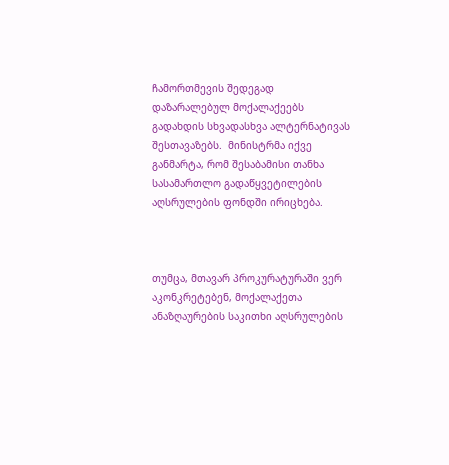ჩამორთმევის შედეგად დაზარალებულ მოქალაქეებს გადახდის სხვადასხვა ალტერნატივას შესთავაზებს.  მინისტრმა იქვე განმარტა, რომ შესაბამისი თანხა სასამართლო გადაწყვეტილების აღსრულების ფონდში ირიცხება.



თუმცა, მთავარ პროკურატურაში ვერ აკონკრეტებენ, მოქალაქეთა ანაზღაურების საკითხი აღსრულების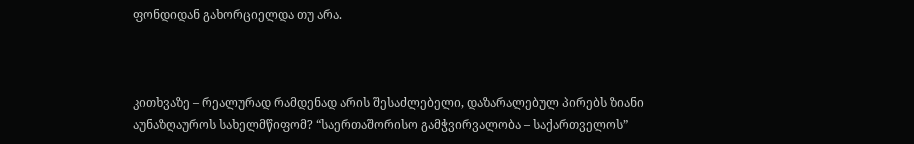ფონდიდან გახორციელდა თუ არა.



კითხვაზე – რეალურად რამდენად არის შესაძლებელი, დაზარალებულ პირებს ზიანი აუნაზღაუროს სახელმწიფომ? “საერთაშორისო გამჭვირვალობა – საქართველოს”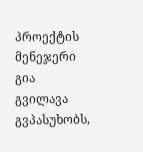პროექტის მენეჯერი გია გვილავა გვპასუხობს,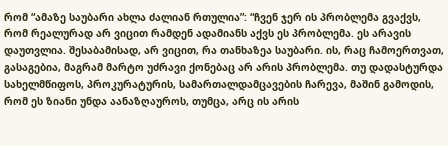რომ “ამაზე საუბარი ახლა ძალიან რთულია”: “ჩვენ ჯერ ის პრობლემა გვაქვს, რომ რეალურად არ ვიცით რამდენ ადამიანს აქვს ეს პრობლემა. ეს არავის დაუთვლია. შესაბამისად, არ ვიცით, რა თანხაზეა საუბარი. ის, რაც ჩამოერთვათ, გასაგებია, მაგრამ მარტო უძრავი ქონებაც არ არის პრობლემა. თუ დადასტურდა სახელმწიფოს, პროკურატურის, სამართალდამცავების ჩარევა, მაშინ გამოდის, რომ ეს ზიანი უნდა აანაზღაუროს, თუმცა, არც ის არის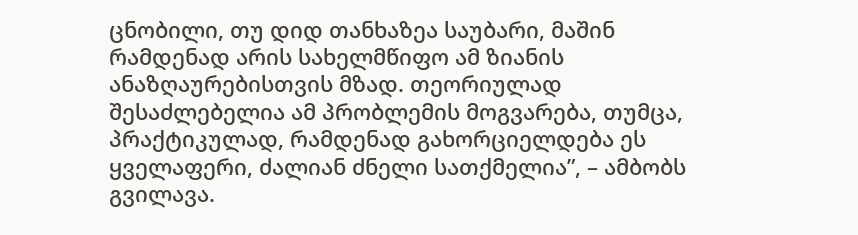ცნობილი, თუ დიდ თანხაზეა საუბარი, მაშინ რამდენად არის სახელმწიფო ამ ზიანის ანაზღაურებისთვის მზად. თეორიულად შესაძლებელია ამ პრობლემის მოგვარება, თუმცა, პრაქტიკულად, რამდენად გახორციელდება ეს ყველაფერი, ძალიან ძნელი სათქმელია”, – ამბობს გვილავა.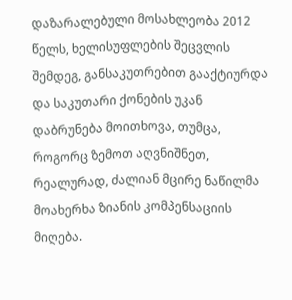დაზარალებული მოსახლეობა 2012 წელს, ხელისუფლების შეცვლის შემდეგ, განსაკუთრებით გააქტიურდა და საკუთარი ქონების უკან დაბრუნება მოითხოვა, თუმცა, როგორც ზემოთ აღვნიშნეთ, რეალურად, ძალიან მცირე ნაწილმა მოახერხა ზიანის კომპენსაციის მიღება.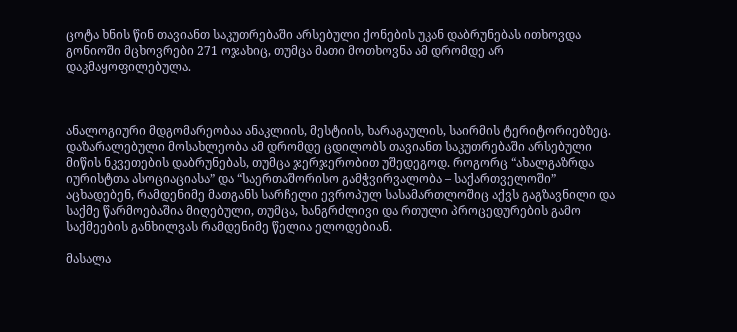ცოტა ხნის წინ თავიანთ საკუთრებაში არსებული ქონების უკან დაბრუნებას ითხოვდა გონიოში მცხოვრები 271 ოჯახიც, თუმცა მათი მოთხოვნა ამ დრომდე არ დაკმაყოფილებულა.



ანალოგიური მდგომარეობაა ანაკლიის, მესტიის, ხარაგაულის, საირმის ტერიტორიებზეც. დაზარალებული მოსახლეობა ამ დრომდე ცდილობს თავიანთ საკუთრებაში არსებული მიწის ნკვეთების დაბრუნებას, თუმცა ჯერჯერობით უშედეგოდ. როგორც “ახალგაზრდა იურისტთა ასოციაციასა” და “საერთაშორისო გამჭვირვალობა – საქართველოში” აცხადებენ, რამდენიმე მათგანს სარჩელი ევროპულ სასამართლოშიც აქვს გაგზავნილი და საქმე წარმოებაშია მიღებული, თუმცა, ხანგრძლივი და რთული პროცედურების გამო საქმეების განხილვას რამდენიმე წელია ელოდებიან.

მასალა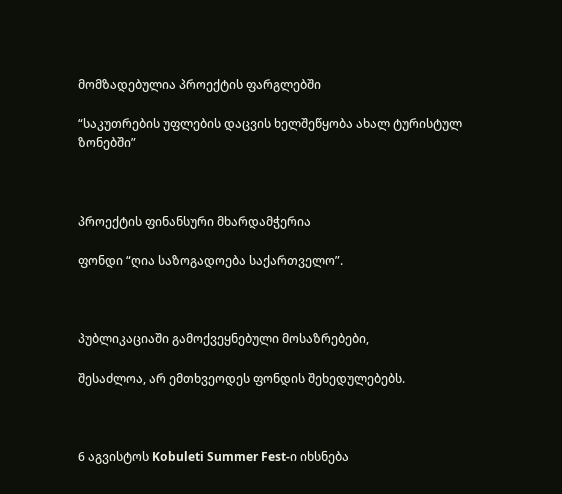მომზადებულია პროექტის ფარგლებში

“საკუთრების უფლების დაცვის ხელშეწყობა ახალ ტურისტულ ზონებში”



პროექტის ფინანსური მხარდამჭერია

ფონდი “ღია საზოგადოება საქართველო”.



პუბლიკაციაში გამოქვეყნებული მოსაზრებები,

შესაძლოა, არ ემთხვეოდეს ფონდის შეხედულებებს.



6 აგვისტოს Kobuleti Summer Fest-ი იხსნება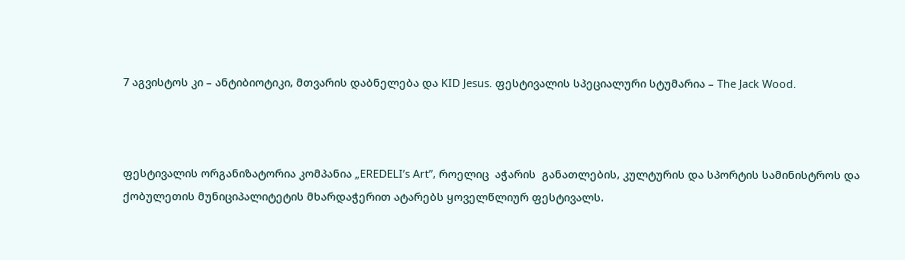7 აგვისტოს კი – ანტიბიოტიკი, მთვარის დაბნელება და KID Jesus. ფესტივალის სპეციალური სტუმარია – The Jack Wood.



ფესტივალის ორგანიზატორია კომპანია „EREDELI’s Art”, როელიც  აჭარის  განათლების, კულტურის და სპორტის სამინისტროს და ქობულეთის მუნიციპალიტეტის მხარდაჭერით ატარებს ყოველწლიურ ფესტივალს.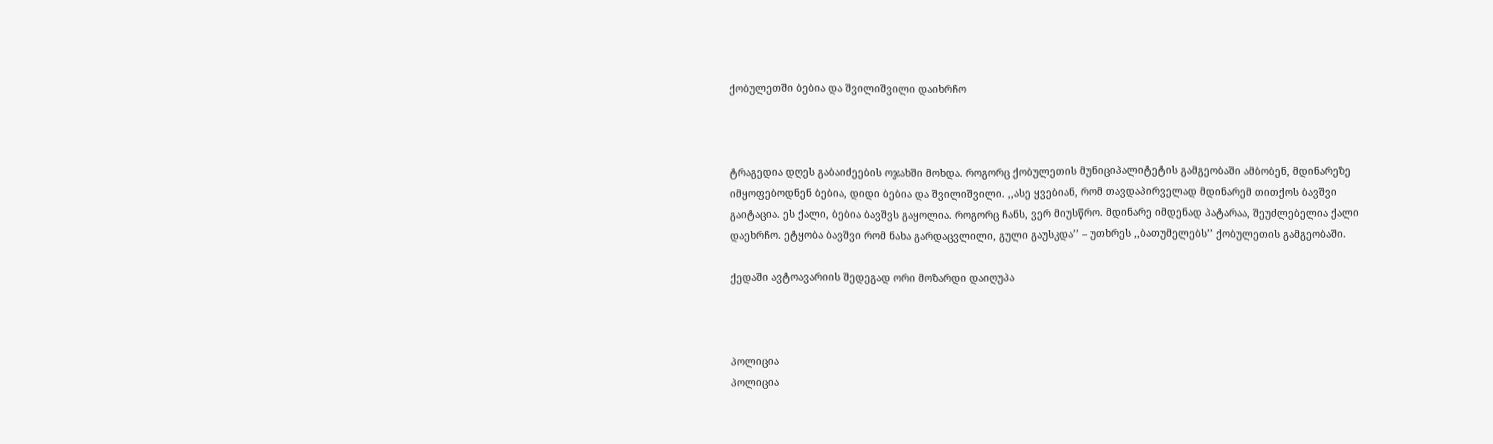ქობულეთში ბებია და შვილიშვილი დაიხრჩო



ტრაგედია დღეს გაბაიძეების ოჯახში მოხდა. როგორც ქობულეთის მუნიციპალიტეტის გამგეობაში ამბობენ, მდინარეზე იმყოფებოდნენ ბებია, დიდი ბებია და შვილიშვილი. ,,ასე ყვებიან, რომ თავდაპირველად მდინარემ თითქოს ბავშვი გაიტაცია. ეს ქალი, ბებია ბავშვს გაყოლია. როგორც ჩანს, ვერ მიუსწრო. მდინარე იმდენად პატარაა, შეუძლებელია ქალი დაეხრჩო. ეტყობა ბავშვი რომ ნახა გარდაცვლილი, გული გაუსკდა’’ – უთხრეს ,,ბათუმელებს’’ ქობულეთის გამგეობაში.

ქედაში ავტოავარიის შედეგად ორი მოზარდი დაიღუპა



პოლიცია
პოლიცია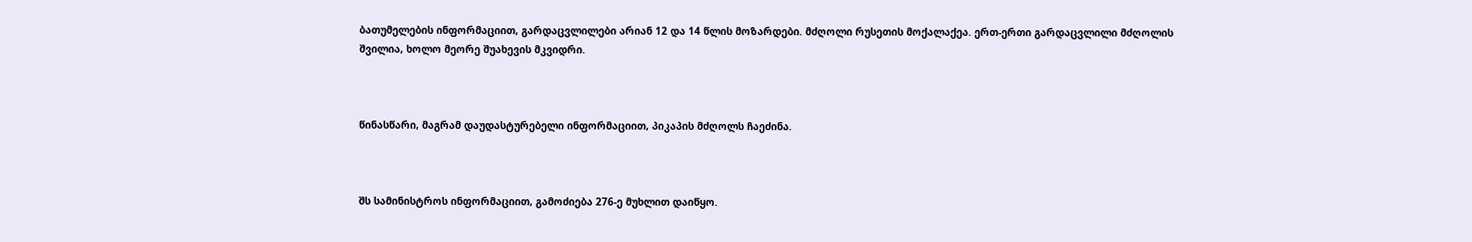ბათუმელების ინფორმაციით, გარდაცვლილები არიან 12 და 14 წლის მოზარდები. მძღოლი რუსეთის მოქალაქეა. ერთ-ერთი გარდაცვლილი მძღოლის შვილია, ხოლო მეორე შუახევის მკვიდრი.



წინასწარი, მაგრამ დაუდასტურებელი ინფორმაციით, პიკაპის მძღოლს ჩაეძინა.



შს სამინისტროს ინფორმაციით, გამოძიება 276-ე მუხლით დაიწყო.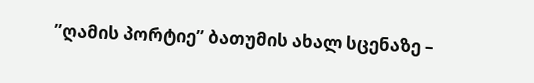”ღამის პორტიე” ბათუმის ახალ სცენაზე –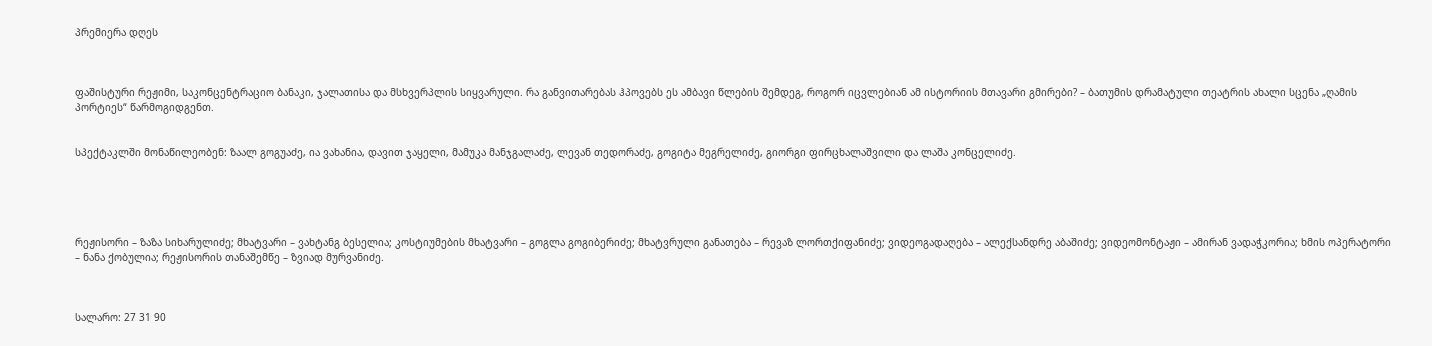პრემიერა დღეს



ფაშისტური რეჟიმი, საკონცენტრაციო ბანაკი, ჯალათისა და მსხვერპლის სიყვარული. რა განვითარებას ჰპოვებს ეს ამბავი წლების შემდეგ, როგორ იცვლებიან ამ ისტორიის მთავარი გმირები? – ბათუმის დრამატული თეატრის ახალი სცენა „ღამის პორტიეს“ წარმოგიდგენთ.


სპექტაკლში მონაწილეობენ: ზაალ გოგუაძე, ია ვახანია, დავით ჯაყელი, მამუკა მანჯგალაძე, ლევან თედორაძე, გოგიტა მეგრელიძე, გიორგი ფირცხალაშვილი და ლაშა კონცელიძე.





რეჟისორი – ზაზა სიხარულიძე; მხატვარი – ვახტანგ ბესელია; კოსტიუმების მხატვარი – გოგლა გოგიბერიძე; მხატვრული განათება – რევაზ ლორთქიფანიძე; ვიდეოგადაღება – ალექსანდრე აბაშიძე; ვიდეომონტაჟი – ამირან ვადაჭკორია; ხმის ოპერატორი – ნანა ქობულია; რეჟისორის თანაშემწე – ზვიად მურვანიძე.



სალარო: 27 31 90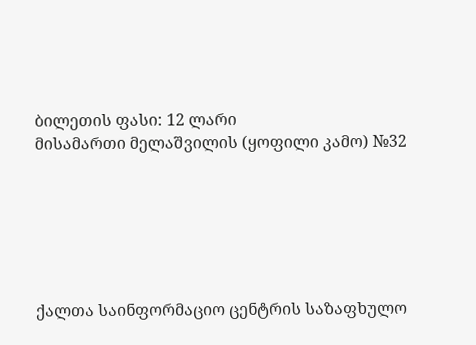ბილეთის ფასი: 12 ლარი
მისამართი მელაშვილის (ყოფილი კამო) №32






ქალთა საინფორმაციო ცენტრის საზაფხულო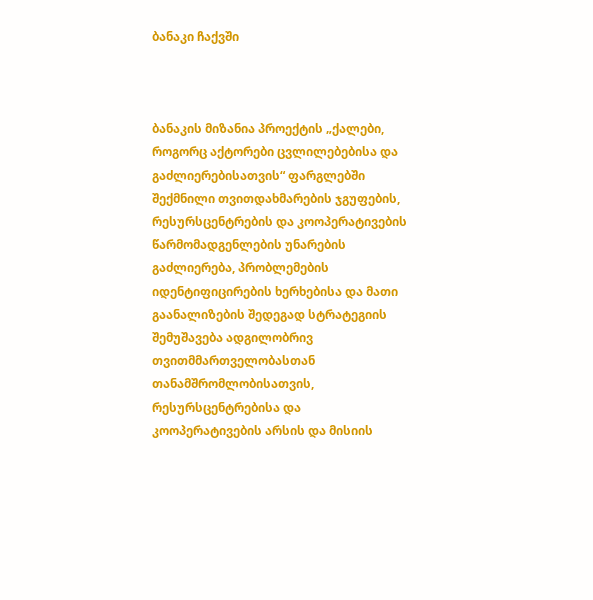ბანაკი ჩაქვში



ბანაკის მიზანია პროექტის „ქალები, როგორც აქტორები ცვლილებებისა და გაძლიერებისათვის“ ფარგლებში შექმნილი თვითდახმარების ჯგუფების, რესურსცენტრების და კოოპერატივების წარმომადგენლების უნარების გაძლიერება, პრობლემების იდენტიფიცირების ხერხებისა და მათი გაანალიზების შედეგად სტრატეგიის შემუშავება ადგილობრივ თვითმმართველობასთან თანამშრომლობისათვის,  რესურსცენტრებისა და კოოპერატივების არსის და მისიის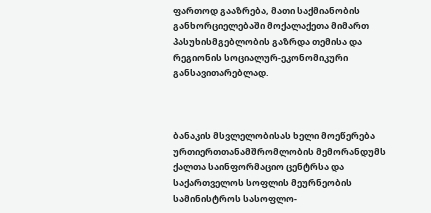ფართოდ გააზრება, მათი საქმიანობის განხორციელებაში მოქალაქეთა მიმართ პასუხისმგებლობის გაზრდა თემისა და რეგიონის სოციალურ-ეკონომიკური განსავითარებლად.



ბანაკის მსვლელობისას ხელი მოეწერება ურთიერთთანამშრომლობის მემორანდუმს ქალთა საინფორმაციო ცენტრსა და საქართველოს სოფლის მეურნეობის სამინისტროს სასოფლო-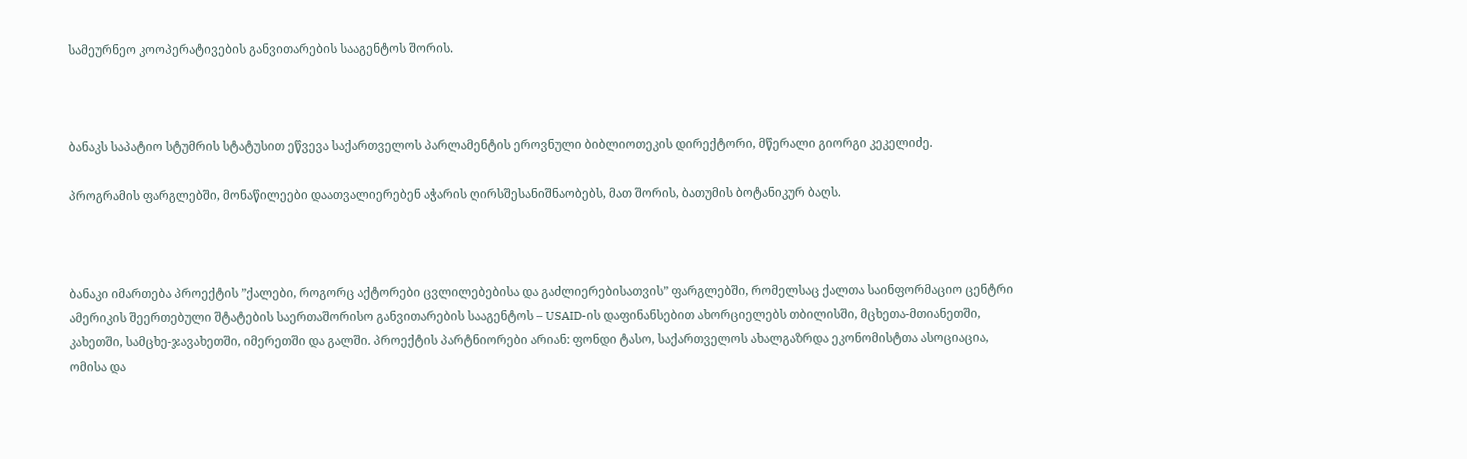სამეურნეო კოოპერატივების განვითარების სააგენტოს შორის.



ბანაკს საპატიო სტუმრის სტატუსით ეწვევა საქართველოს პარლამენტის ეროვნული ბიბლიოთეკის დირექტორი, მწერალი გიორგი კეკელიძე.

პროგრამის ფარგლებში, მონაწილეები დაათვალიერებენ აჭარის ღირსშესანიშნაობებს, მათ შორის, ბათუმის ბოტანიკურ ბაღს.



ბანაკი იმართება პროექტის ”ქალები, როგორც აქტორები ცვლილებებისა და გაძლიერებისათვის” ფარგლებში, რომელსაც ქალთა საინფორმაციო ცენტრი ამერიკის შეერთებული შტატების საერთაშორისო განვითარების სააგენტოს – USAID-ის დაფინანსებით ახორციელებს თბილისში, მცხეთა-მთიანეთში, კახეთში, სამცხე-ჯავახეთში, იმერეთში და გალში. პროექტის პარტნიორები არიან: ფონდი ტასო, საქართველოს ახალგაზრდა ეკონომისტთა ასოციაცია, ომისა და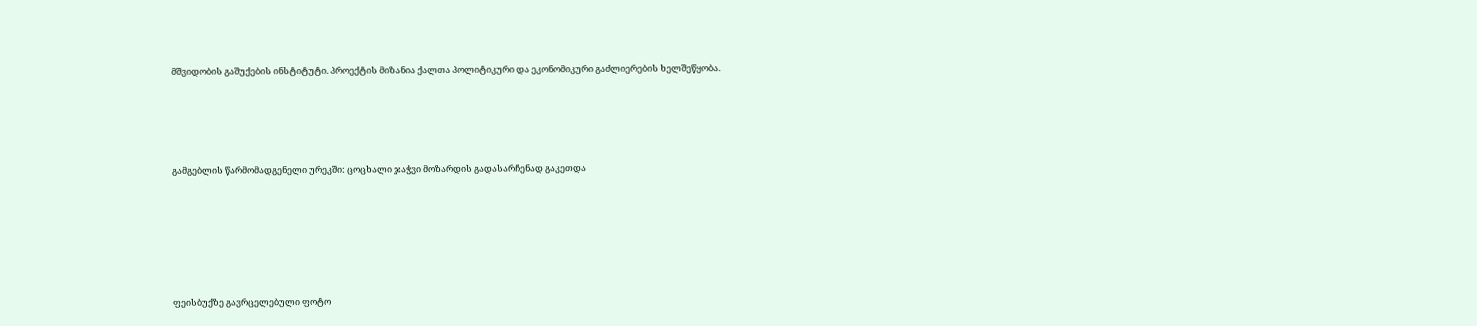მშვიდობის გაშუქების ინსტიტუტი. პროექტის მიზანია ქალთა პოლიტიკური და ეკონომიკური გაძლიერების ხელშეწყობა.





გამგებლის წარმომადგენელი ურეკში: ცოცხალი ჯაჭვი მოზარდის გადასარჩენად გაკეთდა







ფეისბუქზე გავრცელებული ფოტო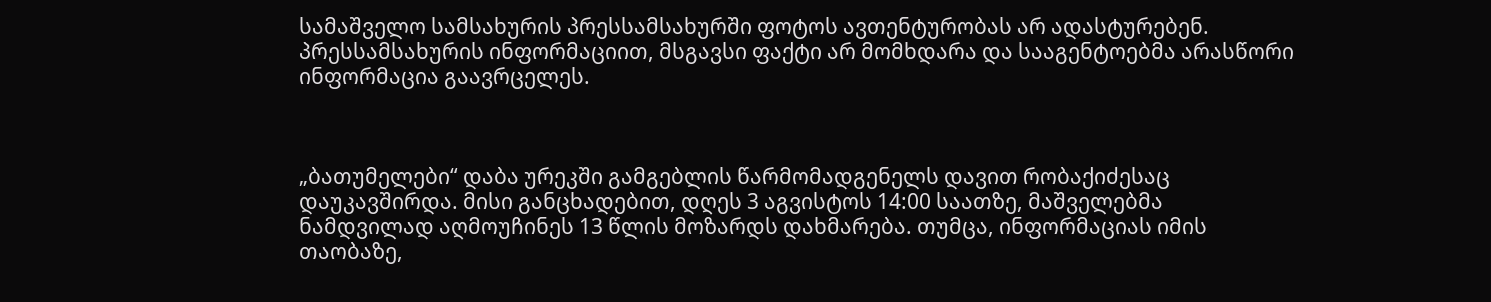სამაშველო სამსახურის პრესსამსახურში ფოტოს ავთენტურობას არ ადასტურებენ. პრესსამსახურის ინფორმაციით, მსგავსი ფაქტი არ მომხდარა და სააგენტოებმა არასწორი ინფორმაცია გაავრცელეს.



„ბათუმელები“ დაბა ურეკში გამგებლის წარმომადგენელს დავით რობაქიძესაც დაუკავშირდა. მისი განცხადებით, დღეს 3 აგვისტოს 14:00 საათზე, მაშველებმა  ნამდვილად აღმოუჩინეს 13 წლის მოზარდს დახმარება. თუმცა, ინფორმაციას იმის თაობაზე,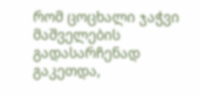რომ ცოცხალი ჯაჭვი მაშველების გადასარჩენად გაკეთდა,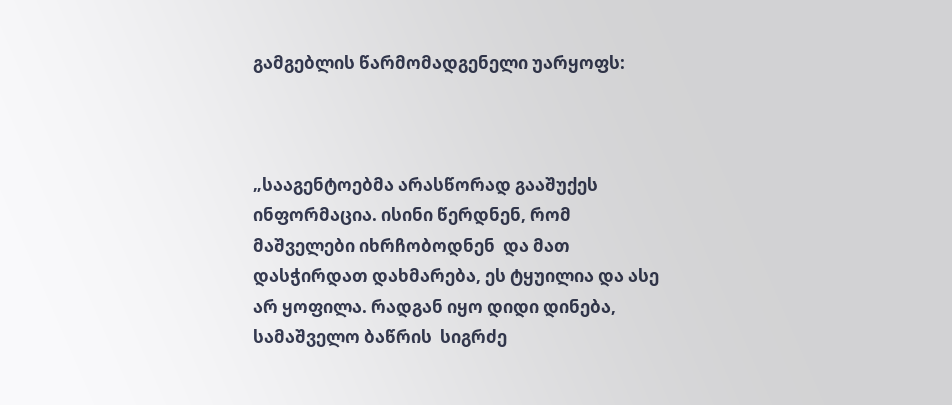გამგებლის წარმომადგენელი უარყოფს:



„სააგენტოებმა არასწორად გააშუქეს ინფორმაცია. ისინი წერდნენ, რომ მაშველები იხრჩობოდნენ  და მათ დასჭირდათ დახმარება, ეს ტყუილია და ასე არ ყოფილა. რადგან იყო დიდი დინება, სამაშველო ბაწრის  სიგრძე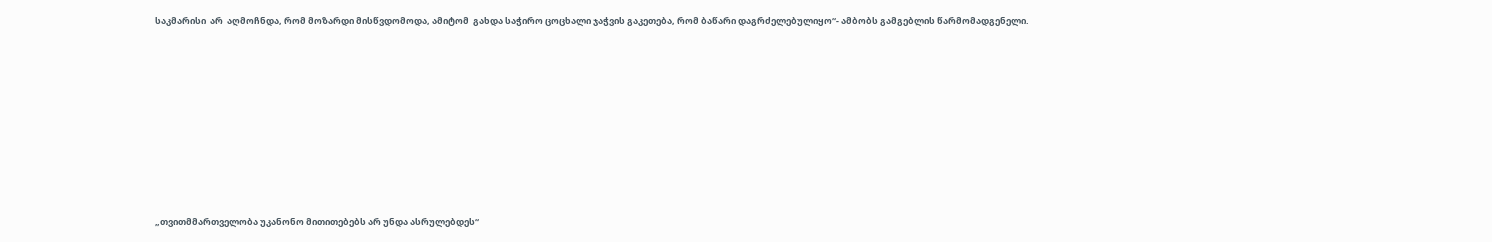საკმარისი  არ  აღმოჩნდა, რომ მოზარდი მისწვდომოდა, ამიტომ  გახდა საჭირო ცოცხალი ჯაჭვის გაკეთება, რომ ბაწარი დაგრძელებულიყო“- ამბობს გამგებლის წარმომადგენელი.









„თვითმმართველობა უკანონო მითითებებს არ უნდა ასრულებდეს“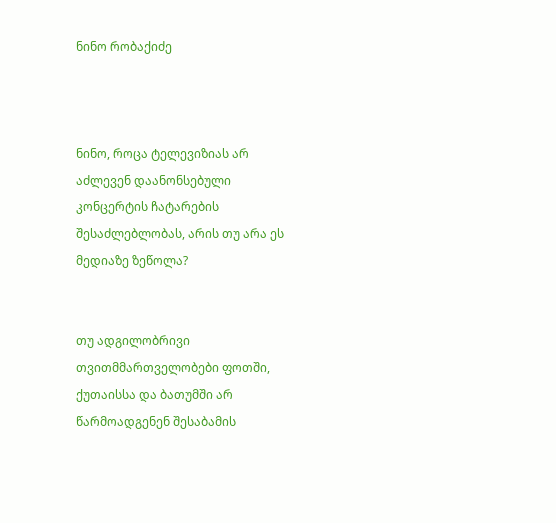ნინო რობაქიძე



ნინო, როცა ტელევიზიას არ აძლევენ დაანონსებული კონცერტის ჩატარების შესაძლებლობას, არის თუ არა ეს მედიაზე ზეწოლა?


თუ ადგილობრივი თვითმმართველობები ფოთში, ქუთაისსა და ბათუმში არ წარმოადგენენ შესაბამის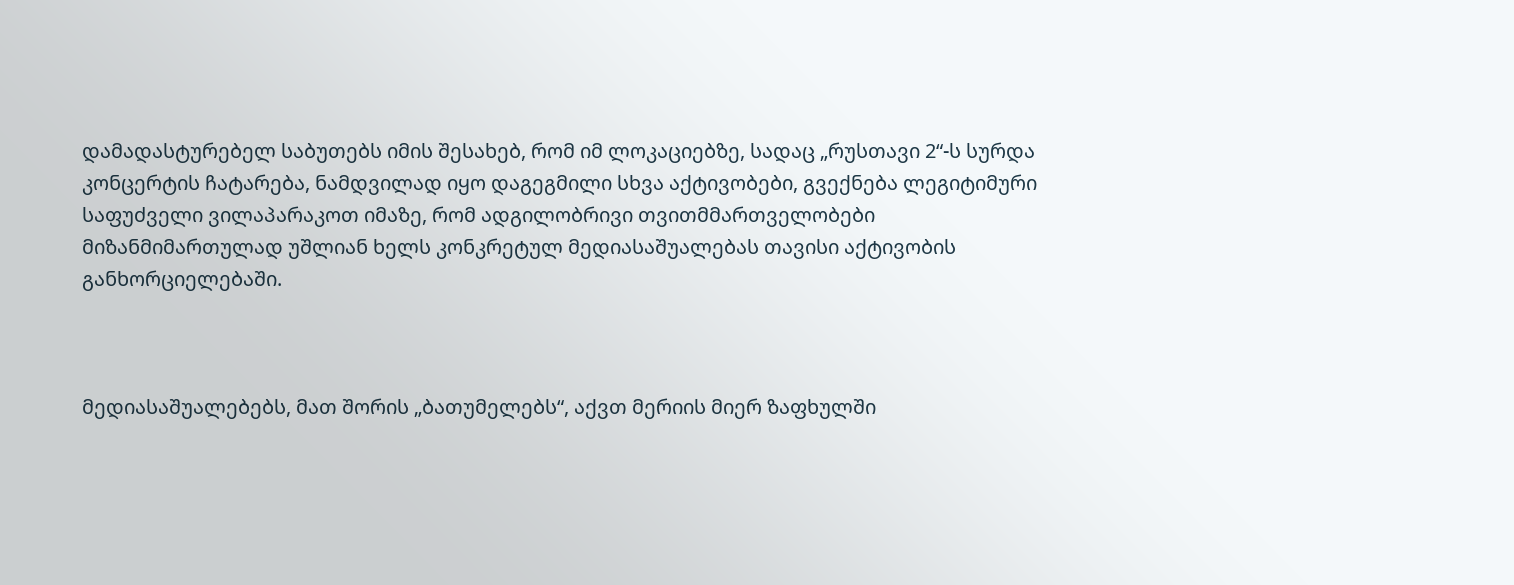დამადასტურებელ საბუთებს იმის შესახებ, რომ იმ ლოკაციებზე, სადაც „რუსთავი 2“-ს სურდა კონცერტის ჩატარება, ნამდვილად იყო დაგეგმილი სხვა აქტივობები, გვექნება ლეგიტიმური საფუძველი ვილაპარაკოთ იმაზე, რომ ადგილობრივი თვითმმართველობები მიზანმიმართულად უშლიან ხელს კონკრეტულ მედიასაშუალებას თავისი აქტივობის განხორციელებაში.



მედიასაშუალებებს, მათ შორის „ბათუმელებს“, აქვთ მერიის მიერ ზაფხულში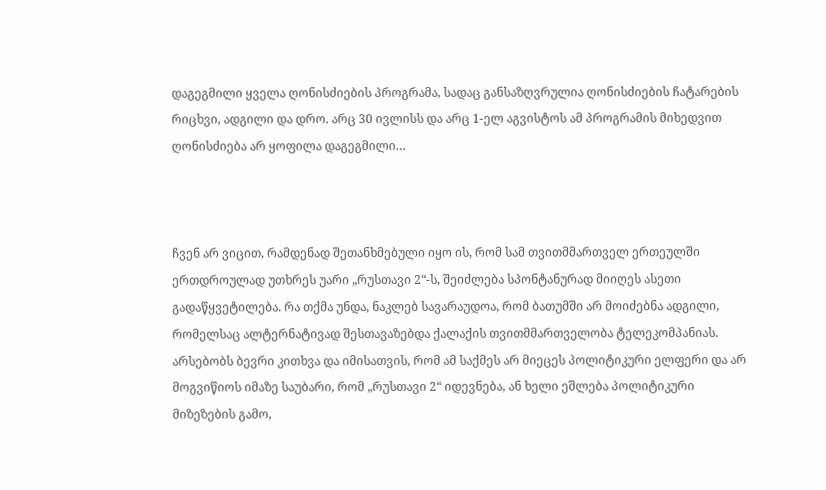დაგეგმილი ყველა ღონისძიების პროგრამა, სადაც განსაზღვრულია ღონისძიების ჩატარების რიცხვი, ადგილი და დრო. არც 30 ივლისს და არც 1-ელ აგვისტოს ამ პროგრამის მიხედვით ღონისძიება არ ყოფილა დაგეგმილი…



ჩვენ არ ვიცით, რამდენად შეთანხმებული იყო ის, რომ სამ თვითმმართველ ერთეულში ერთდროულად უთხრეს უარი „რუსთავი 2“-ს, შეიძლება სპონტანურად მიიღეს ასეთი გადაწყვეტილება. რა თქმა უნდა, ნაკლებ სავარაუდოა, რომ ბათუმში არ მოიძებნა ადგილი, რომელსაც ალტერნატივად შესთავაზებდა ქალაქის თვითმმართველობა ტელეკომპანიას. არსებობს ბევრი კითხვა და იმისათვის, რომ ამ საქმეს არ მიეცეს პოლიტიკური ელფერი და არ მოგვიწიოს იმაზე საუბარი, რომ „რუსთავი 2“ იდევნება, ან ხელი ეშლება პოლიტიკური მიზეზების გამო,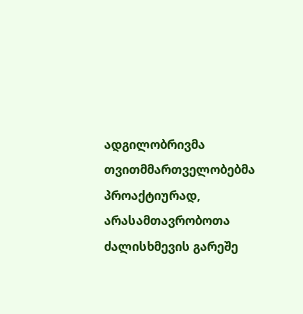ადგილობრივმა თვითმმართველობებმა პროაქტიურად, არასამთავრობოთა ძალისხმევის გარეშე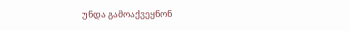უნდა გამოაქვეყნონ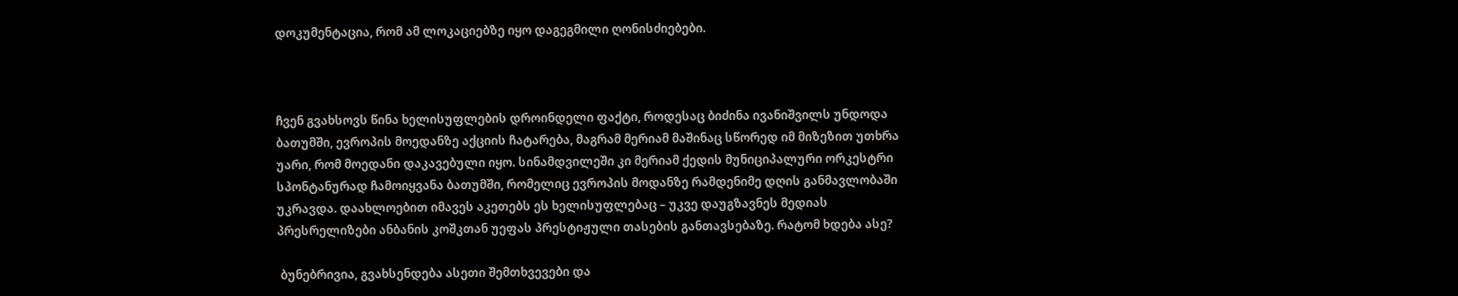დოკუმენტაცია, რომ ამ ლოკაციებზე იყო დაგეგმილი ღონისძიებები.



ჩვენ გვახსოვს წინა ხელისუფლების დროინდელი ფაქტი, როდესაც ბიძინა ივანიშვილს უნდოდა ბათუმში, ევროპის მოედანზე აქციის ჩატარება, მაგრამ მერიამ მაშინაც სწორედ იმ მიზეზით უთხრა უარი, რომ მოედანი დაკავებული იყო. სინამდვილეში კი მერიამ ქედის მუნიციპალური ორკესტრი სპონტანურად ჩამოიყვანა ბათუმში, რომელიც ევროპის მოდანზე რამდენიმე დღის განმავლობაში უკრავდა. დაახლოებით იმავეს აკეთებს ეს ხელისუფლებაც – უკვე დაუგზავნეს მედიას პრესრელიზები ანბანის კოშკთან უეფას პრესტიჟული თასების განთავსებაზე. რატომ ხდება ასე?

 ბუნებრივია, გვახსენდება ასეთი შემთხვევები და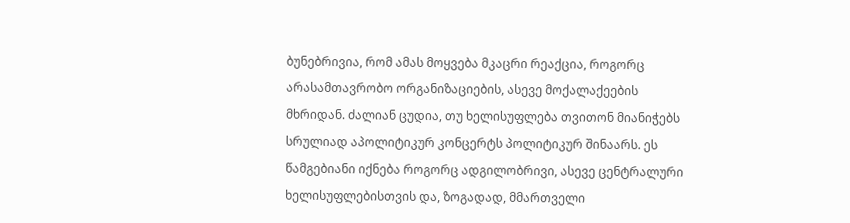ბუნებრივია, რომ ამას მოყვება მკაცრი რეაქცია, როგორც არასამთავრობო ორგანიზაციების, ასევე მოქალაქეების მხრიდან. ძალიან ცუდია, თუ ხელისუფლება თვითონ მიანიჭებს სრულიად აპოლიტიკურ კონცერტს პოლიტიკურ შინაარს. ეს წამგებიანი იქნება როგორც ადგილობრივი, ასევე ცენტრალური ხელისუფლებისთვის და, ზოგადად, მმართველი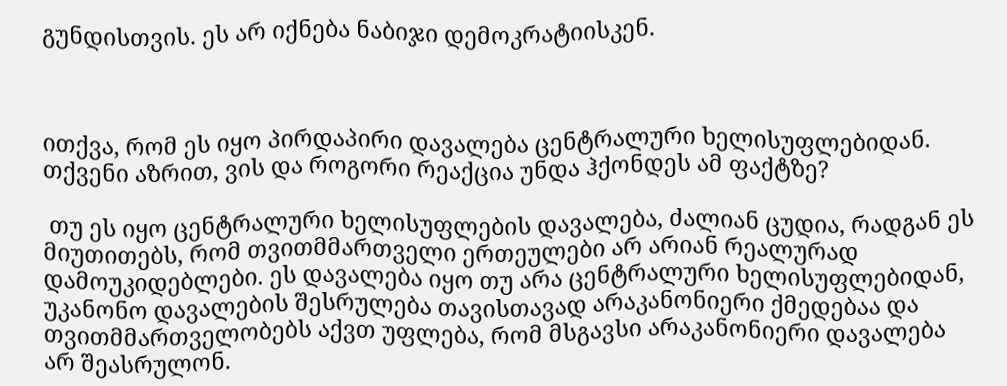გუნდისთვის. ეს არ იქნება ნაბიჯი დემოკრატიისკენ.



ითქვა, რომ ეს იყო პირდაპირი დავალება ცენტრალური ხელისუფლებიდან. თქვენი აზრით, ვის და როგორი რეაქცია უნდა ჰქონდეს ამ ფაქტზე?

 თუ ეს იყო ცენტრალური ხელისუფლების დავალება, ძალიან ცუდია, რადგან ეს მიუთითებს, რომ თვითმმართველი ერთეულები არ არიან რეალურად დამოუკიდებლები. ეს დავალება იყო თუ არა ცენტრალური ხელისუფლებიდან, უკანონო დავალების შესრულება თავისთავად არაკანონიერი ქმედებაა და თვითმმართველობებს აქვთ უფლება, რომ მსგავსი არაკანონიერი დავალება არ შეასრულონ.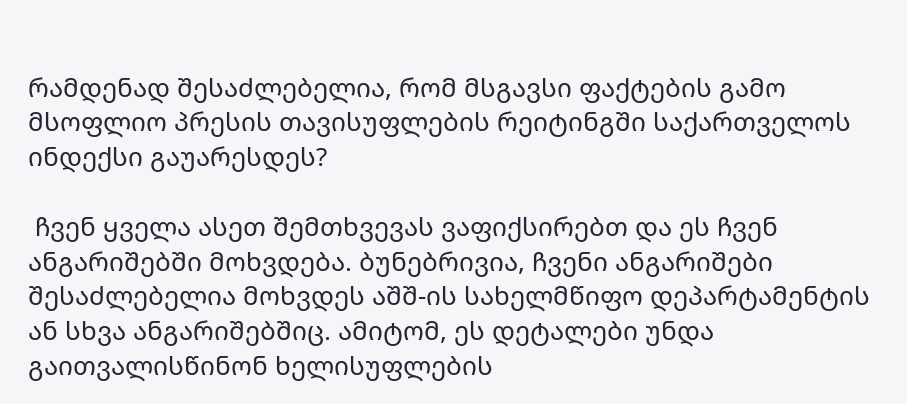რამდენად შესაძლებელია, რომ მსგავსი ფაქტების გამო მსოფლიო პრესის თავისუფლების რეიტინგში საქართველოს ინდექსი გაუარესდეს?

 ჩვენ ყველა ასეთ შემთხვევას ვაფიქსირებთ და ეს ჩვენ ანგარიშებში მოხვდება. ბუნებრივია, ჩვენი ანგარიშები შესაძლებელია მოხვდეს აშშ-ის სახელმწიფო დეპარტამენტის ან სხვა ანგარიშებშიც. ამიტომ, ეს დეტალები უნდა გაითვალისწინონ ხელისუფლების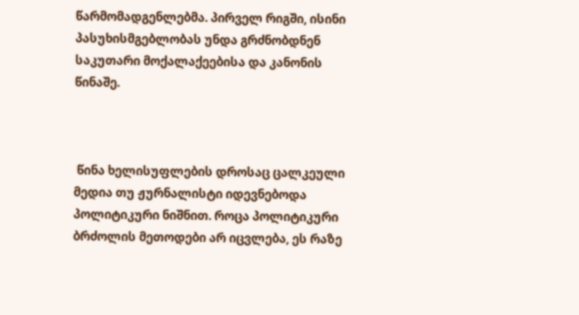წარმომადგენლებმა. პირველ რიგში, ისინი პასუხისმგებლობას უნდა გრძნობდნენ საკუთარი მოქალაქეებისა და კანონის წინაშე.



 წინა ხელისუფლების დროსაც ცალკეული მედია თუ ჟურნალისტი იდევნებოდა პოლიტიკური ნიშნით. როცა პოლიტიკური ბრძოლის მეთოდები არ იცვლება, ეს რაზე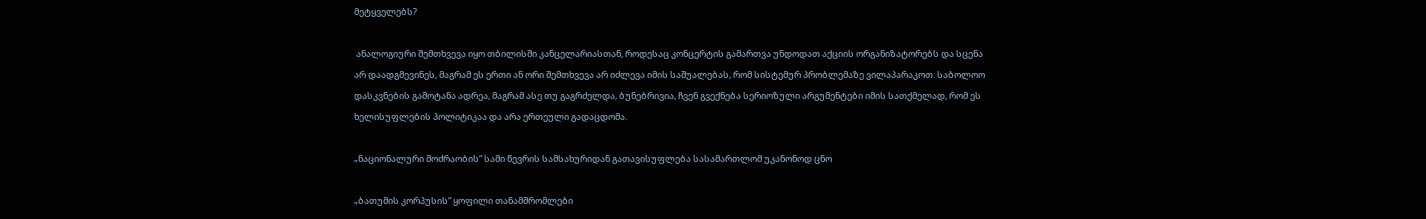მეტყველებს?

 ანალოგიური შემთხვევა იყო თბილისში კანცელარიასთან, როდესაც კონცერტის გამართვა უნდოდათ აქციის ორგანიზატორებს და სცენა არ დაადგმევინეს, მაგრამ ეს ერთი ან ორი შემთხვევა არ იძლევა იმის საშუალებას, რომ სისტემურ პრობლემაზე ვილაპარაკოთ. საბოლოო დასკვნების გამოტანა ადრეა, მაგრამ ასე თუ გაგრძელდა, ბუნებრივია, ჩვენ გვექნება სერიოზული არგუმენტები იმის სათქმელად, რომ ეს ხელისუფლების პოლიტიკაა და არა ერთეული გადაცდომა.

„ნაციონალური მოძრაობის“ სამი წევრის სამსახურიდან გათავისუფლება სასამართლომ უკანონოდ ცნო

„ბათუმის კორპუსის“ ყოფილი თანამშრომლები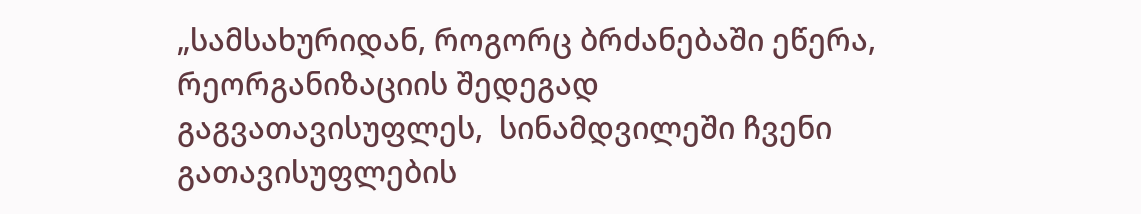„სამსახურიდან, როგორც ბრძანებაში ეწერა, რეორგანიზაციის შედეგად გაგვათავისუფლეს,  სინამდვილეში ჩვენი გათავისუფლების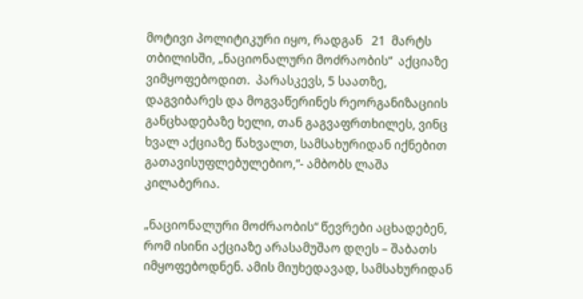მოტივი პოლიტიკური იყო, რადგან   21  მარტს თბილისში, „ნაციონალური მოძრაობის“  აქციაზე ვიმყოფებოდით.  პარასკევს, 5 საათზე, დაგვიბარეს და მოგვაწერინეს რეორგანიზაციის  განცხადებაზე ხელი, თან გაგვაფრთხილეს, ვინც ხვალ აქციაზე წახვალთ, სამსახურიდან იქნებით გათავისუფლებულებიო,“- ამბობს ლაშა კილაბერია.

„ნაციონალური მოძრაობის“ წევრები აცხადებენ, რომ ისინი აქციაზე არასამუშაო დღეს – შაბათს იმყოფებოდნენ. ამის მიუხედავად, სამსახურიდან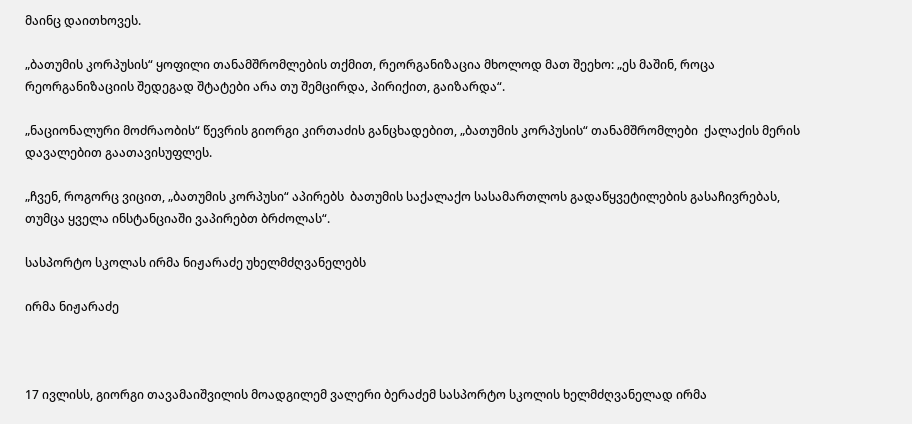მაინც დაითხოვეს.

„ბათუმის კორპუსის“ ყოფილი თანამშრომლების თქმით, რეორგანიზაცია მხოლოდ მათ შეეხო: „ეს მაშინ, როცა რეორგანიზაციის შედეგად შტატები არა თუ შემცირდა, პირიქით, გაიზარდა“.

„ნაციონალური მოძრაობის“ წევრის გიორგი კირთაძის განცხადებით, „ბათუმის კორპუსის“ თანამშრომლები  ქალაქის მერის დავალებით გაათავისუფლეს.

„ჩვენ, როგორც ვიცით, „ბათუმის კორპუსი“ აპირებს  ბათუმის საქალაქო სასამართლოს გადაწყვეტილების გასაჩივრებას, თუმცა ყველა ინსტანციაში ვაპირებთ ბრძოლას“.

სასპორტო სკოლას ირმა ნიჟარაძე უხელმძღვანელებს

ირმა ნიჟარაძე



17 ივლისს, გიორგი თავამაიშვილის მოადგილემ ვალერი ბერაძემ სასპორტო სკოლის ხელმძღვანელად ირმა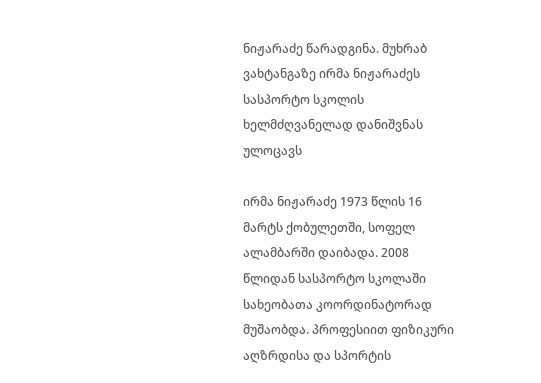ნიჟარაძე წარადგინა. მუხრაბ ვახტანგაზე ირმა ნიჟარაძეს სასპორტო სკოლის ხელმძღვანელად დანიშვნას ულოცავს

ირმა ნიჟარაძე 1973 წლის 16 მარტს ქობულეთში, სოფელ ალამბარში დაიბადა. 2008 წლიდან სასპორტო სკოლაში სახეობათა კოორდინატორად მუშაობდა. პროფესიით ფიზიკური აღზრდისა და სპორტის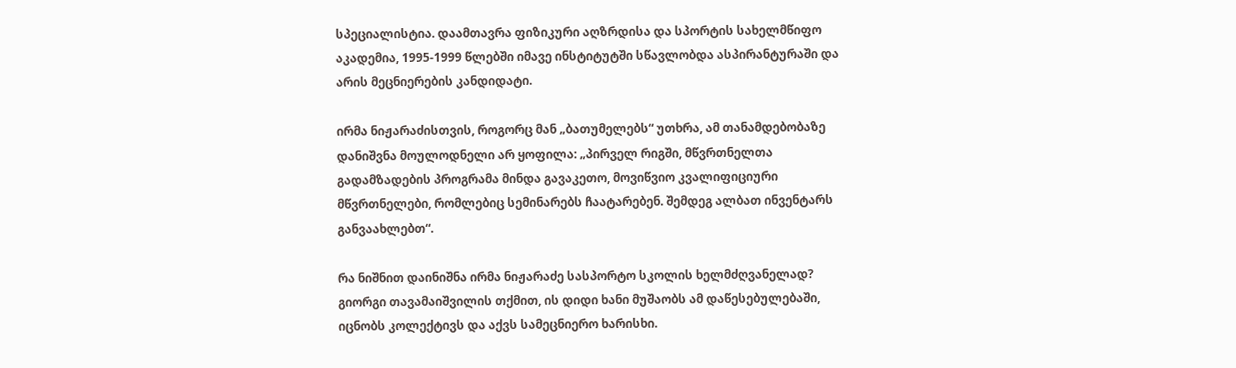სპეციალისტია. დაამთავრა ფიზიკური აღზრდისა და სპორტის სახელმწიფო აკადემია, 1995-1999 წლებში იმავე ინსტიტუტში სწავლობდა ასპირანტურაში და არის მეცნიერების კანდიდატი.

ირმა ნიჟარაძისთვის, როგორც მან „ბათუმელებს“ უთხრა, ამ თანამდებობაზე დანიშვნა მოულოდნელი არ ყოფილა: „პირველ რიგში, მწვრთნელთა გადამზადების პროგრამა მინდა გავაკეთო, მოვიწვიო კვალიფიციური მწვრთნელები, რომლებიც სემინარებს ჩაატარებენ. შემდეგ ალბათ ინვენტარს განვაახლებთ“.

რა ნიშნით დაინიშნა ირმა ნიჟარაძე სასპორტო სკოლის ხელმძღვანელად? გიორგი თავამაიშვილის თქმით, ის დიდი ხანი მუშაობს ამ დაწესებულებაში, იცნობს კოლექტივს და აქვს სამეცნიერო ხარისხი.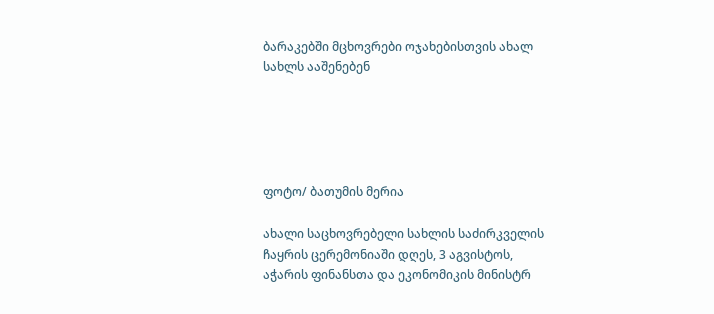ბარაკებში მცხოვრები ოჯახებისთვის ახალ სახლს ააშენებენ





ფოტო/ ბათუმის მერია

ახალი საცხოვრებელი სახლის საძირკველის ჩაყრის ცერემონიაში დღეს, 3 აგვისტოს, აჭარის ფინანსთა და ეკონომიკის მინისტრ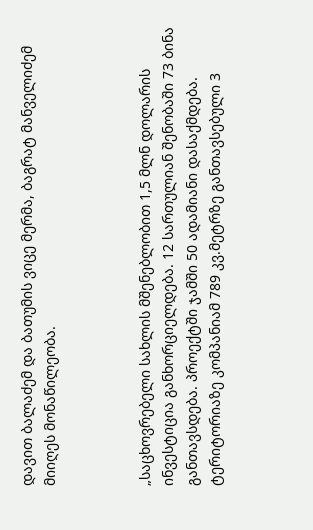დავით ბალაძემ და ბათუმის ვიცე მერმა, ბაგრატ მანველიძემ  მიიღეს მონაწილეობა.



„საცხოვრებელი სახლის მშენებლობით 1,5 მლნ დოლარის ინვესტიცია განხორციელდება. 12 სართულიან შენობაში 73 ბინა განთავსდება. პროექტში ჯამში 50 ადამიანი დასაქმდება. ტერიტორიაზე კომპანიამ 789 კვ.მეტრზე განთავსებული 3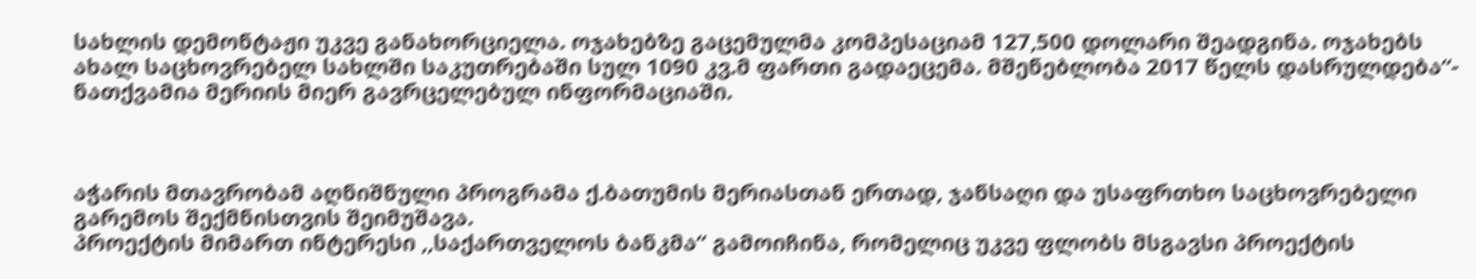სახლის დემონტაჟი უკვე განახორციელა. ოჯახებზე გაცემულმა კომპესაციამ 127,500 დოლარი შეადგინა. ოჯახებს ახალ საცხოვრებელ სახლში საკუთრებაში სულ 1090 კვ.მ ფართი გადაეცემა. მშენებლობა 2017 წელს დასრულდება“- ნათქვამია მერიის მიერ გავრცელებულ ინფორმაციაში.



აჭარის მთავრობამ აღნიშნული პროგრამა ქ.ბათუმის მერიასთან ერთად, ჯანსაღი და უსაფრთხო საცხოვრებელი გარემოს შექმნისთვის შეიმუშავა.
პროექტის მიმართ ინტერესი ,,საქართველოს ბანკმა“ გამოიჩინა, რომელიც უკვე ფლობს მსგავსი პროექტის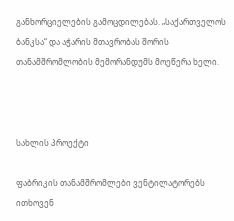განხორციელების გამოცდილებას. „საქართველოს ბანკსა“ და აჭარის მთავრობას შორის თანამშრომლობის მემორანდუმს მოეწერა ხელი.



სახლის პროექტი

ფაბრიკის თანამშრომლები ვენტილატორებს ითხოვენ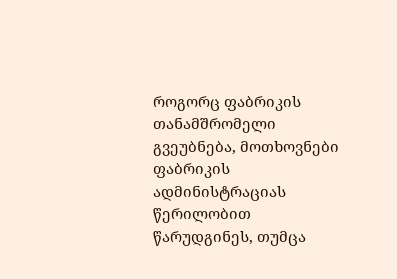როგორც ფაბრიკის თანამშრომელი გვეუბნება, მოთხოვნები ფაბრიკის ადმინისტრაციას   წერილობით წარუდგინეს, თუმცა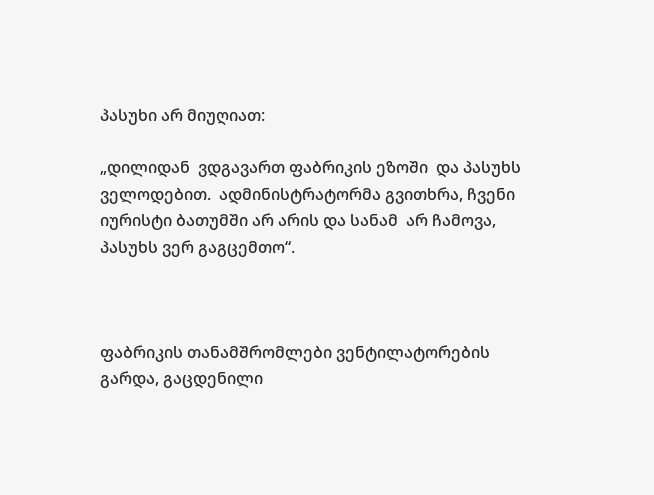პასუხი არ მიუღიათ:

„დილიდან  ვდგავართ ფაბრიკის ეზოში  და პასუხს ველოდებით.  ადმინისტრატორმა გვითხრა, ჩვენი იურისტი ბათუმში არ არის და სანამ  არ ჩამოვა, პასუხს ვერ გაგცემთო“.



ფაბრიკის თანამშრომლები ვენტილატორების გარდა, გაცდენილი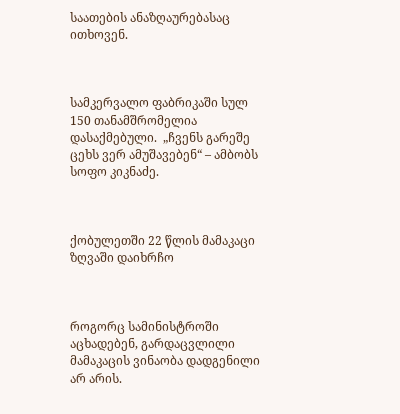საათების ანაზღაურებასაც ითხოვენ.



სამკერვალო ფაბრიკაში სულ 150 თანამშრომელია დასაქმებული.  „ჩვენს გარეშე  ცეხს ვერ ამუშავებენ“ – ამბობს სოფო კიკნაძე.



ქობულეთში 22 წლის მამაკაცი ზღვაში დაიხრჩო



როგორც სამინისტროში აცხადებენ, გარდაცვლილი მამაკაცის ვინაობა დადგენილი არ არის.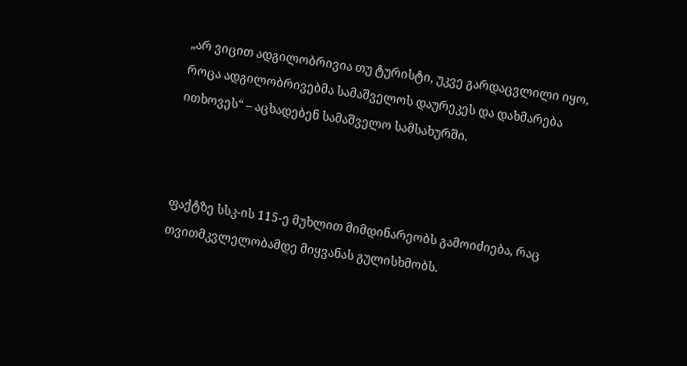„არ ვიცით ადგილობრივია თუ ტურისტი, უკვე გარდაცვლილი იყო, როცა ადგილობრივებმა სამაშველოს დაურეკეს და დახმარება ითხოვეს“ – აცხადებენ სამაშველო სამსახურში.



ფაქტზე სსკ-ის 115-ე მუხლით მიმდინარეობს გამოიძიება, რაც თვითმკვლელობამდე მიყვანას გულისხმობს.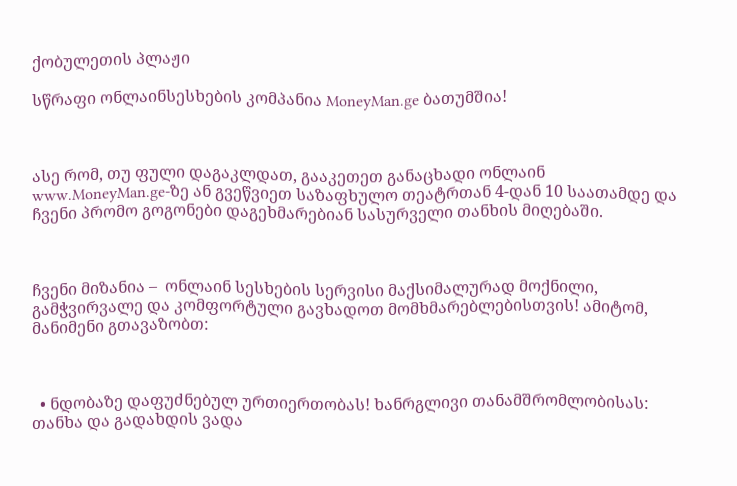ქობულეთის პლაჟი

სწრაფი ონლაინსესხების კომპანია MoneyMan.ge ბათუმშია!



ასე რომ, თუ ფული დაგაკლდათ, გააკეთეთ განაცხადი ონლაინ www.MoneyMan.ge-ზე ან გვეწვიეთ საზაფხულო თეატრთან 4-დან 10 საათამდე და ჩვენი პრომო გოგონები დაგეხმარებიან სასურველი თანხის მიღებაში.



ჩვენი მიზანია –  ონლაინ სესხების სერვისი მაქსიმალურად მოქნილი, გამჭვირვალე და კომფორტული გავხადოთ მომხმარებლებისთვის! ამიტომ, მანიმენი გთავაზობთ:



  • ნდობაზე დაფუძნებულ ურთიერთობას! ხანრგლივი თანამშრომლობისას: თანხა და გადახდის ვადა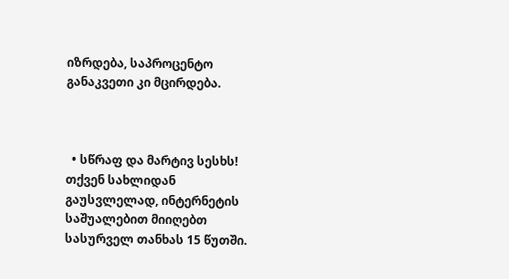იზრდება, საპროცენტო განაკვეთი კი მცირდება.



  • სწრაფ და მარტივ სესხს! თქვენ სახლიდან გაუსვლელად, ინტერნეტის საშუალებით მიიღებთ სასურველ თანხას 15 წუთში.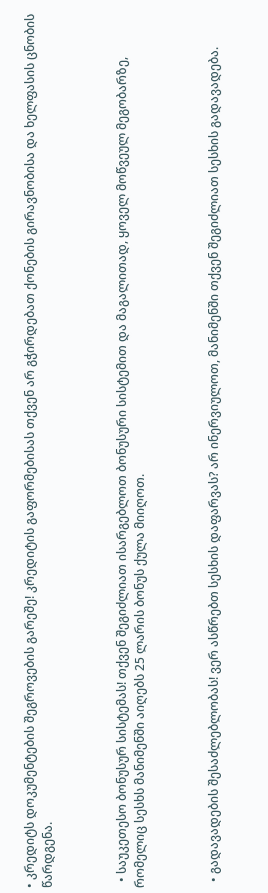• კრედიტს დოკუმენტების შეგროვების გარეშე! კრედიტის გაფორმებისას თქვენ არ გჭირდებათ ქონების გირავნობისა და ხელფასის ცნობის წარდგენა.



  • საუკეთესო ბონუსურ სისტემას! თქვენ შეგიძლიათ ისარგებლოთ ბონუსური სისტემით და მაგალითად, ყოველ მოწვეულ მეგობარზე, რომელიც სესხს მანიმენში აიღებს 25 ლარის ბონუს ქულა მიიღოთ.



  • გადავადების შესაძლებლობას! ვერ ასწრებთ სესხის დაფარვას? არ ინერვიულოთ, მანიმენში თქვენ შეგიძლიათ სესხის გადავადება.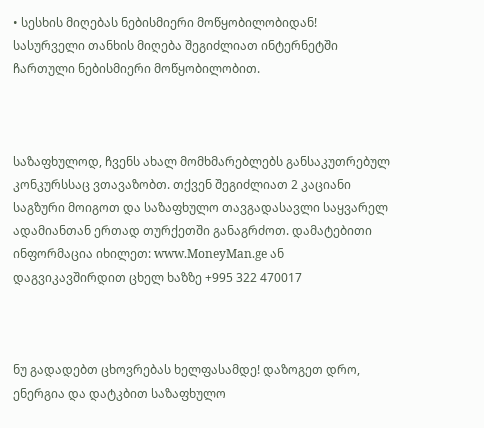• სესხის მიღებას ნებისმიერი მოწყობილობიდან! სასურველი თანხის მიღება შეგიძლიათ ინტერნეტში ჩართული ნებისმიერი მოწყობილობით.



საზაფხულოდ, ჩვენს ახალ მომხმარებლებს განსაკუთრებულ კონკურსსაც ვთავაზობთ. თქვენ შეგიძლიათ 2 კაციანი საგზური მოიგოთ და საზაფხულო თავგადასავლი საყვარელ ადამიანთან ერთად თურქეთში განაგრძოთ. დამატებითი ინფორმაცია იხილეთ: www.MoneyMan.ge ან დაგვიკავშირდით ცხელ ხაზზე +995 322 470017



ნუ გადადებთ ცხოვრებას ხელფასამდე! დაზოგეთ დრო, ენერგია და დატკბით საზაფხულო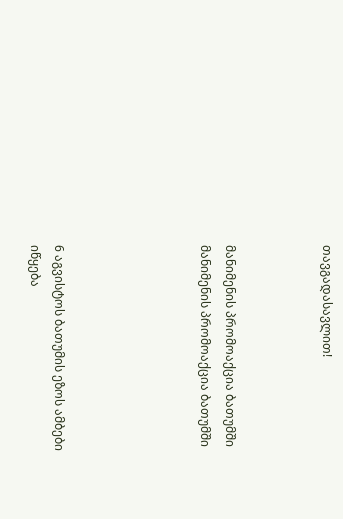თავგადასავლით!



მანიმენის პრომოაქცია ბათუმში
მანიმენის პრომოაქცია ბათუმში





6 აგვისტოს ბათუმის ეზოს ამბები იწყება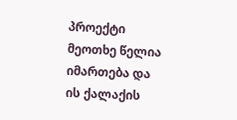პროექტი მეოთხე წელია იმართება და ის ქალაქის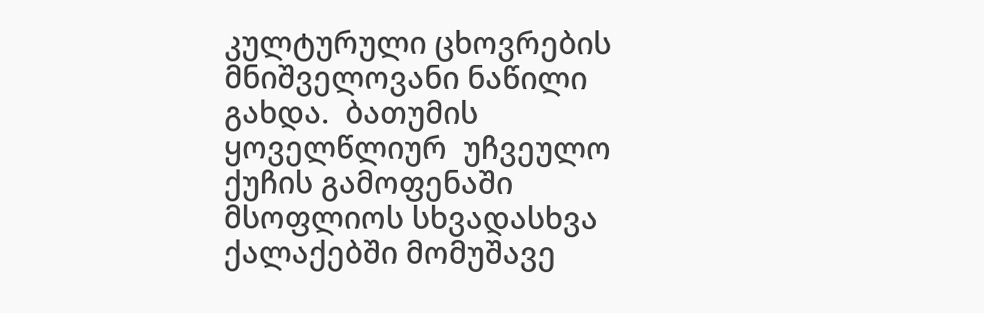კულტურული ცხოვრების მნიშველოვანი ნაწილი გახდა.  ბათუმის ყოველწლიურ  უჩვეულო ქუჩის გამოფენაში მსოფლიოს სხვადასხვა ქალაქებში მომუშავე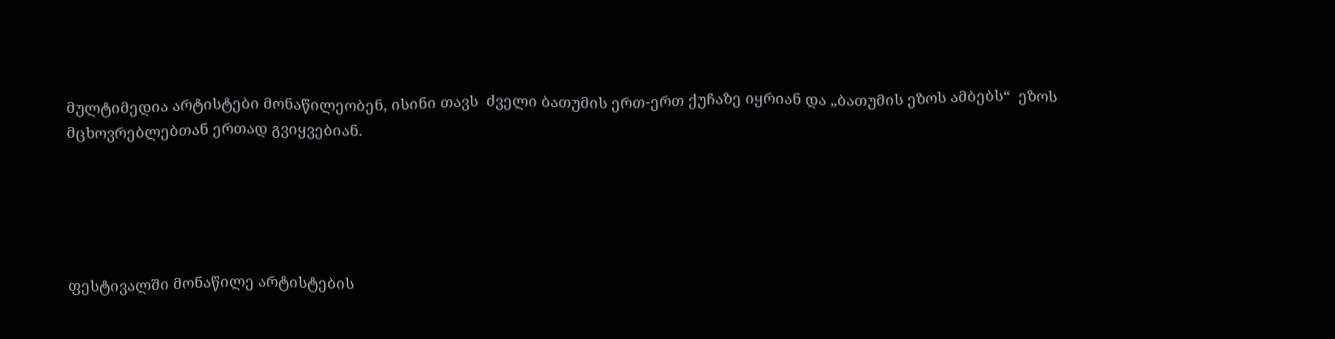მულტიმედია არტისტები მონაწილეობენ, ისინი თავს  ძველი ბათუმის ერთ-ერთ ქუჩაზე იყრიან და „ბათუმის ეზოს ამბებს“  ეზოს მცხოვრებლებთან ერთად გვიყვებიან.





ფესტივალში მონაწილე არტისტების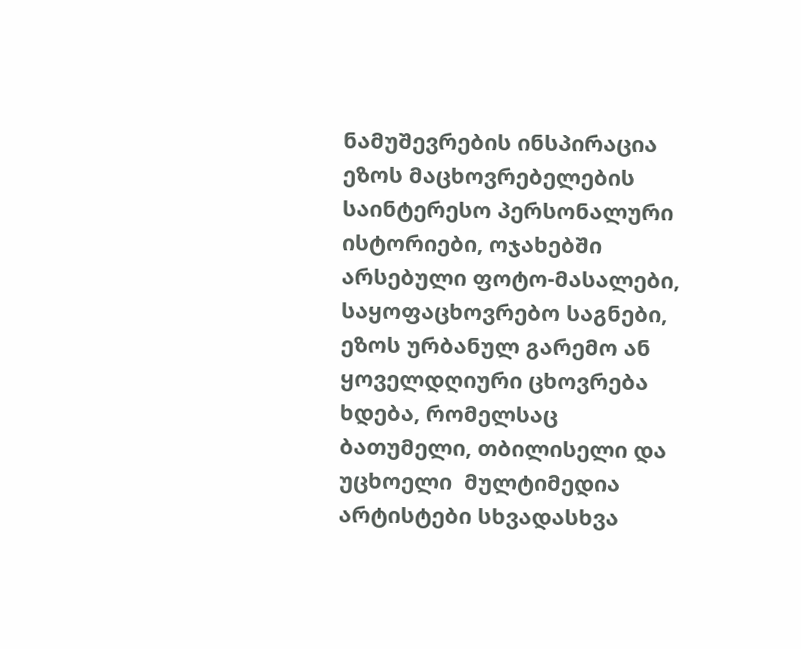ნამუშევრების ინსპირაცია ეზოს მაცხოვრებელების საინტერესო პერსონალური ისტორიები, ოჯახებში არსებული ფოტო-მასალები, საყოფაცხოვრებო საგნები, ეზოს ურბანულ გარემო ან ყოველდღიური ცხოვრება ხდება, რომელსაც ბათუმელი, თბილისელი და უცხოელი  მულტიმედია არტისტები სხვადასხვა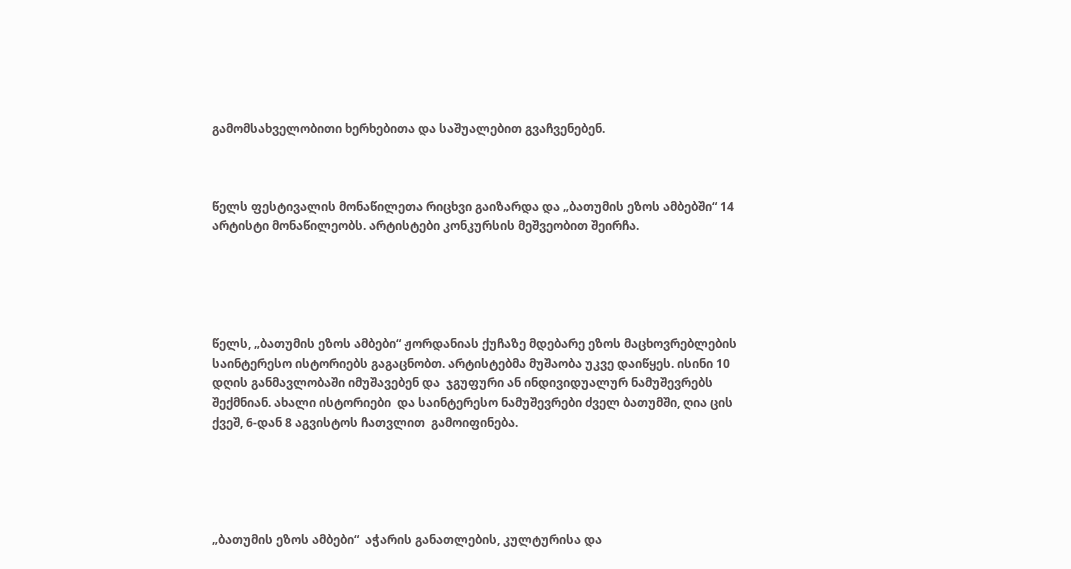გამომსახველობითი ხერხებითა და საშუალებით გვაჩვენებენ.



წელს ფესტივალის მონაწილეთა რიცხვი გაიზარდა და „ბათუმის ეზოს ამბებში“ 14 არტისტი მონაწილეობს. არტისტები კონკურსის მეშვეობით შეირჩა.





წელს, „ბათუმის ეზოს ამბები“ ჟორდანიას ქუჩაზე მდებარე ეზოს მაცხოვრებლების საინტერესო ისტორიებს გაგაცნობთ. არტისტებმა მუშაობა უკვე დაიწყეს. ისინი 10 დღის განმავლობაში იმუშავებენ და  ჯგუფური ან ინდივიდუალურ ნამუშევრებს შექმნიან. ახალი ისტორიები  და საინტერესო ნამუშევრები ძველ ბათუმში, ღია ცის ქვეშ, 6-დან 8 აგვისტოს ჩათვლით  გამოიფინება.





„ბათუმის ეზოს ამბები“  აჭარის განათლების, კულტურისა და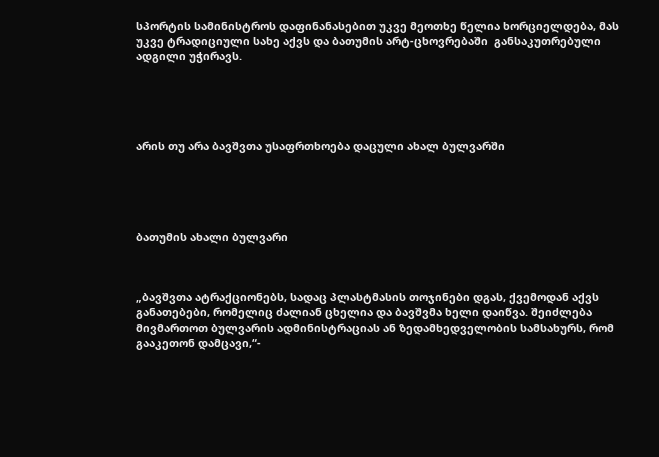სპორტის სამინისტროს დაფინანასებით უკვე მეოთხე წელია ხორციელდება, მას უკვე ტრადიციული სახე აქვს და ბათუმის არტ-ცხოვრებაში  განსაკუთრებული ადგილი უჭირავს.





არის თუ არა ბავშვთა უსაფრთხოება დაცული ახალ ბულვარში





ბათუმის ახალი ბულვარი



„ბავშვთა ატრაქციონებს, სადაც პლასტმასის თოჯინები დგას, ქვემოდან აქვს განათებები, რომელიც ძალიან ცხელია და ბავშვმა ხელი დაიწვა. შეიძლება მივმართოთ ბულვარის ადმინისტრაციას ან ზედამხედველობის სამსახურს, რომ გააკეთონ დამცავი,“-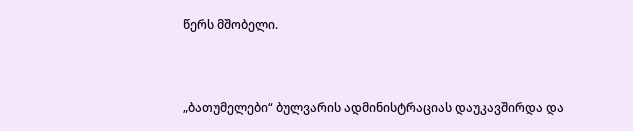წერს მშობელი.



„ბათუმელები“ ბულვარის ადმინისტრაციას დაუკავშირდა და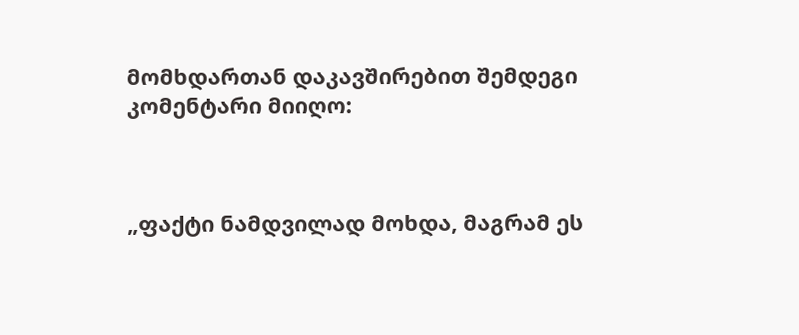მომხდართან დაკავშირებით შემდეგი კომენტარი მიიღო:



„ფაქტი ნამდვილად მოხდა, მაგრამ ეს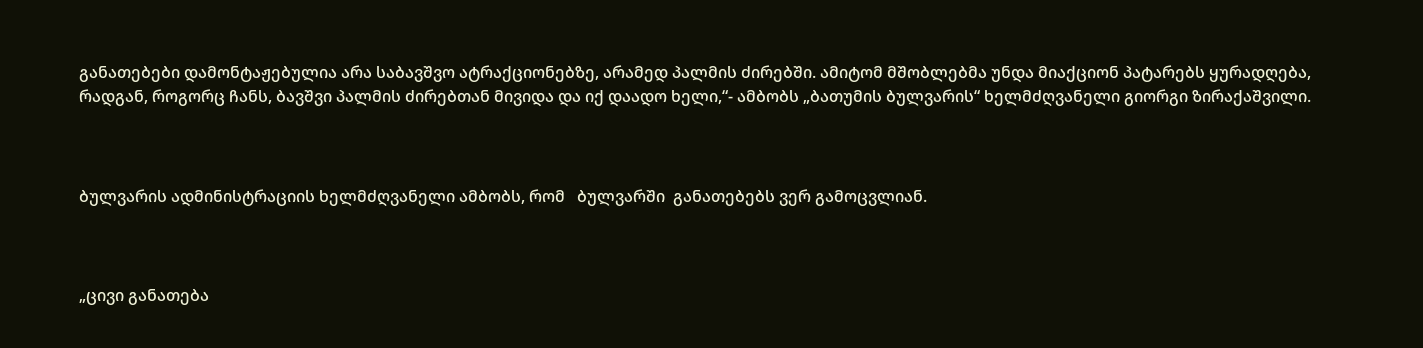განათებები დამონტაჟებულია არა საბავშვო ატრაქციონებზე, არამედ პალმის ძირებში. ამიტომ მშობლებმა უნდა მიაქციონ პატარებს ყურადღება, რადგან, როგორც ჩანს, ბავშვი პალმის ძირებთან მივიდა და იქ დაადო ხელი,“- ამბობს „ბათუმის ბულვარის“ ხელმძღვანელი გიორგი ზირაქაშვილი.



ბულვარის ადმინისტრაციის ხელმძღვანელი ამბობს, რომ   ბულვარში  განათებებს ვერ გამოცვლიან.



„ცივი განათება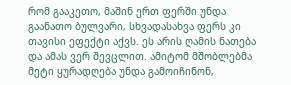რომ გააკეთო, მაშინ ერთ ფერში უნდა გაანათო ბულვარი, სხვადასახვა ფერს კი თავისი ეფექტი აქვს. ეს არის ღამის ნათება და ამას ვერ შევცლით. ამიტომ მშობლებმა მეტი ყურადღება უნდა გამოიჩინონ,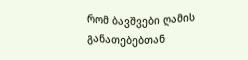რომ ბავშვები ღამის განათებებთან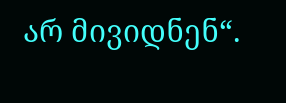არ მივიდნენ“.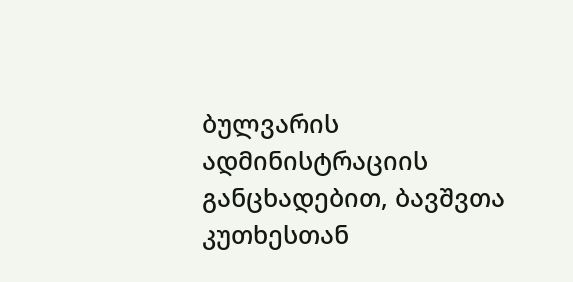ბულვარის ადმინისტრაციის განცხადებით, ბავშვთა კუთხესთან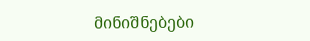მინიშნებები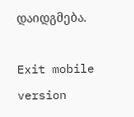დაიდგმება.

Exit mobile version